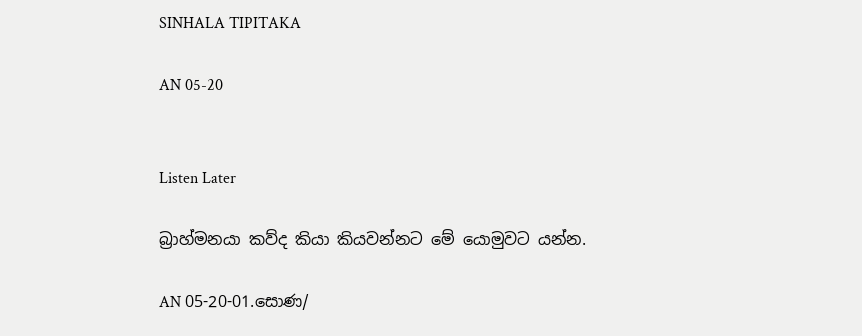SINHALA TIPITAKA

AN 05-20


Listen Later

බ්‍රාහ්මනයා කව්ද කියා කියවන්නට මේ යොමුවට යන්න.

AN 05-20-01.සොණ/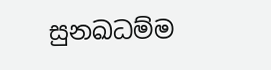සුනඛධම්ම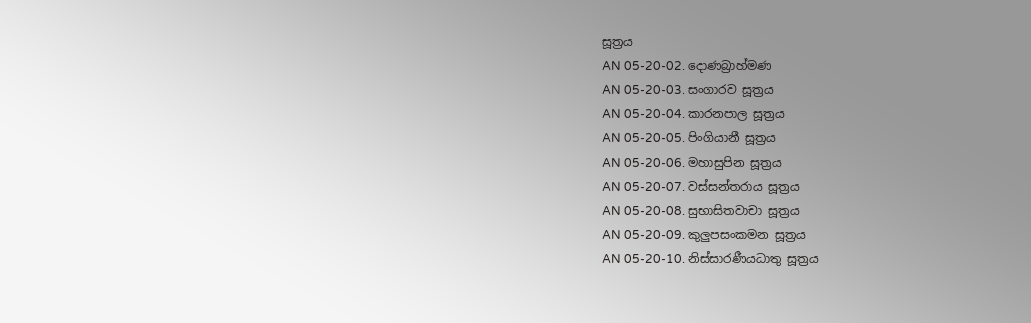සූත්‍රය
AN 05-20-02. දොණබ්‍රාහ්මණ
AN 05-20-03. සංගාරව සූත්‍රය
AN 05-20-04. කාරනපාල සූත්‍රය
AN 05-20-05. පිංගියානී සූත්‍රය
AN 05-20-06. මහාසුපින සූත්‍රය
AN 05-20-07. වස්සන්තරාය සූත්‍රය
AN 05-20-08. සුභාසිතවාචා සූත්‍රය
AN 05-20-09. කුලුපසංකමන සූත්‍රය
AN 05-20-10. නිස්සාරණීයධාතු සූත්‍රය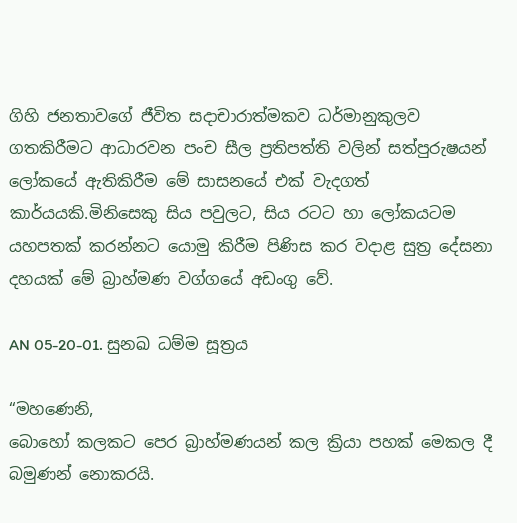ගිහි ජනතාවගේ ජීවිත සදාචාරාත්මකව ධර්මානුකුලව ගතකිරීමට ආධාරවන පංච සීල ප්‍රතිපත්ති වලින් සත්පුරුෂයන් ලෝකයේ ඇතිකිරීම මේ සාසනයේ එක් වැදගත් කාර්යයකි.මිනිසෙකු සිය පවුලට, සිය රටට හා ලෝකයටම යහපතක් කරන්නට යොමු කිරීම පිණිස කර වදාළ සුත්‍ර දේසනා දහයක් මේ බ්‍රාහ්මණ වග්ගයේ අඩංගු වේ.

AN 05-20-01. සුනඛ ධම්ම සූත්‍රය

“මහණෙනි,
බොහෝ කලකට පෙර බ්‍රාහ්මණයන් කල ක්‍රියා පහක් මෙකල දී බමුණන් නොකරයි.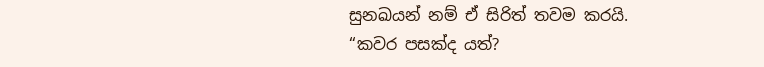සුනඛයන් නම් ඒ සිරිත් තවම කරයි.
“කවර පසක්ද යත්?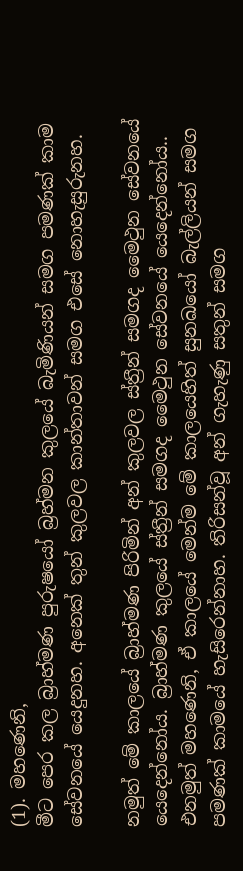(1). මහණෙනි,
මීට පෙර කල බ්‍රාහ්මණ පුරුෂයෝ බ්‍රහ්මන කුලයේ බැමිණියන් සමග පමණක් කාම සේවනයේ යෙදුනහ. අනෙක් තුන් කුලවල කාන්තාවන් සමග එසේ නොහැසුරුනහ.

නමුත් මේ කාලයේ බ්‍රාහ්මණ පිරිමින් අන් කුලවල ස්ත්‍රීන් සමගද මෛථුන සේවනයේ යෙදෙන්නෝය. බ්‍රාහ්මණ කුලයේ ස්ත්‍රීන් සමගද මෛථුන සේවනයේ යෙදෙන්නෝය.. එනමුත් මහණෙනි, ඒ කාලයේ මෙන්ම මේ කාලයෙහිත් සුනඛයෝ බැල්ලියන් සමග පමණක් කාමයේ හැසිරෙන්නාහ. තිරිසන්වූ අන් ගැහැණු සතුන් සමග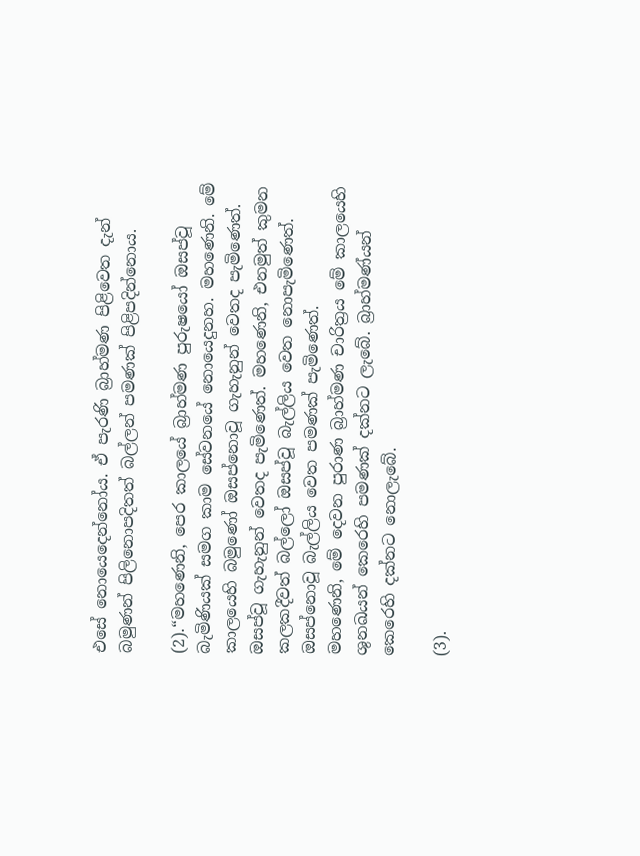එසේ නොයෙදෙන්නෝය. ඒ පැරණි බ්‍රාහ්මණ පිළිවෙත දැන් බමුණන් පිලිනොපදිතත් බල්ලන් පමණක් පිළිපදින්නොය.

(2).“මහණෙනි, පෙර කාලයේ බ්‍රාහ්මණ පුරුෂයෝ ඔසප්වූ බැමිණියක් සමග කාම සේවනයේ නොයෙදුනහ. මහණෙනි. මේ කාලයෙහි බමුණෝ ඔසප්නොවූ ගැහැනුන් වෙතද පැමිණෙත්. ඔසප්වූ ගැහැනුන් වෙතද පැමිණෙත්. මහණෙනි, එනමුත් කුමන කලකදීවත් බල්ලෝ ඔසප්වූ බැල්ලිය වෙත නොපැමිණෙත්. ඔසප්නොවූ බැල්ලිය වෙත පමණක් පැමිණෙත්.
මහණෙනි, මේ දෙවන පුරාණ බ්‍රාහ්මණ චාරිත්‍රය මේ කාලයෙහි ශුනඛයන් කෙරෙහි පමණක් දක්නට ලැබේ. බ්‍රාහ්මණ්යන් කෙරෙහි දක්නට නොලැබේ.

(3).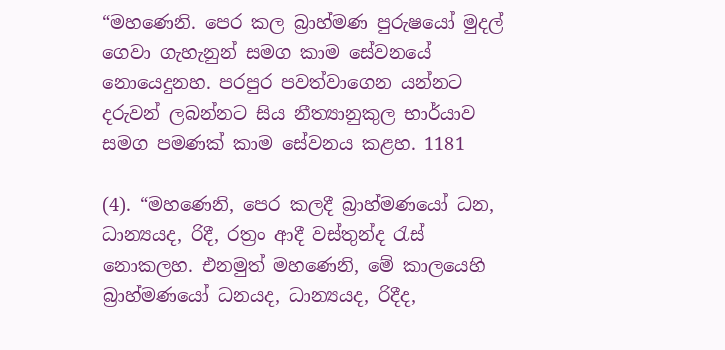“මහණෙනි. පෙර කල බ්‍රාහ්මණ පුරුෂයෝ මුදල් ගෙවා ගැහැනුන් සමග කාම සේවනයේ නොයෙදුනහ. පරපුර පවත්වාගෙන යන්නට දරුවන් ලබන්නට සිය නීත්‍යානුකුල භාර්යාව සමග පමණක් කාම සේවනය කළහ. 1181

(4). “මහණෙනි, පෙර කලදී බ්‍රාහ්මණයෝ ධන, ධාන්‍යයද, රිදී, රත්‍රං ආදී වස්තුන්ද රැස් නොකලහ. එනමුත් මහණෙනි, මේ කාලයෙහි බ්‍රාහ්මණයෝ ධනයද, ධාන්‍යයද, රිදීද,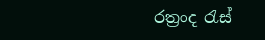රත්‍රංද රැස්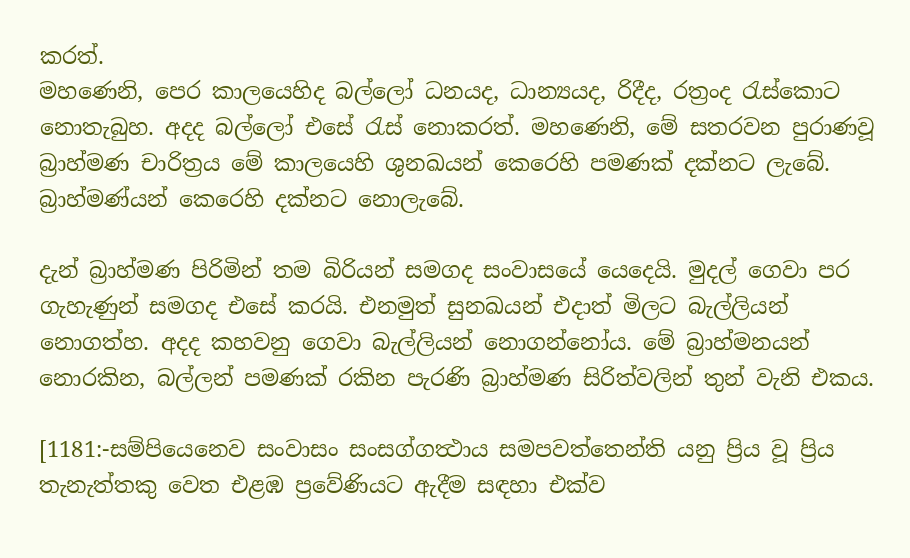කරත්.
මහණෙනි, පෙර කාලයෙහිද බල්ලෝ ධනයද, ධාන්‍යයද, රිදීද, රත්‍රංද රැස්කොට නොතැබුහ. අදද බල්ලෝ එසේ රැස් නොකරත්. මහණෙනි, මේ සතරවන පුරාණවූ බ්‍රාහ්මණ චාරිත්‍රය මේ කාලයෙහි ශුනඛයන් කෙරෙහි පමණක් දක්නට ලැබේ. බ්‍රාහ්මණ්යන් කෙරෙහි දක්නට නොලැබේ.

දැන් බ්‍රාහ්මණ පිරිමින් තම බිරියන් සමගද සංවාසයේ යෙදෙයි. මුදල් ගෙවා පර ගැහැණුන් සමගද එසේ කරයි. එනමුත් සුනඛයන් එදාත් මිලට බැල්ලියන් නොගත්හ. අදද කහවනු ගෙවා බැල්ලියන් නොගන්නෝය. මේ බ්‍රාහ්මනයන් නොරකින, බල්ලන් පමණක් රකින පැරණි බ්‍රාහ්මණ සිරිත්වලින් තුන් වැනි එකය.

[1181:-සම්පියෙනෙව සංවාසං සංසග්ගත්‍ථාය සමපවත්තෙන්ති යනු ප්‍රිය වූ ප්‍රිය තැනැත්තකු වෙත එළඹ ප්‍රවේණියට ඇදීම සඳහා එක්ව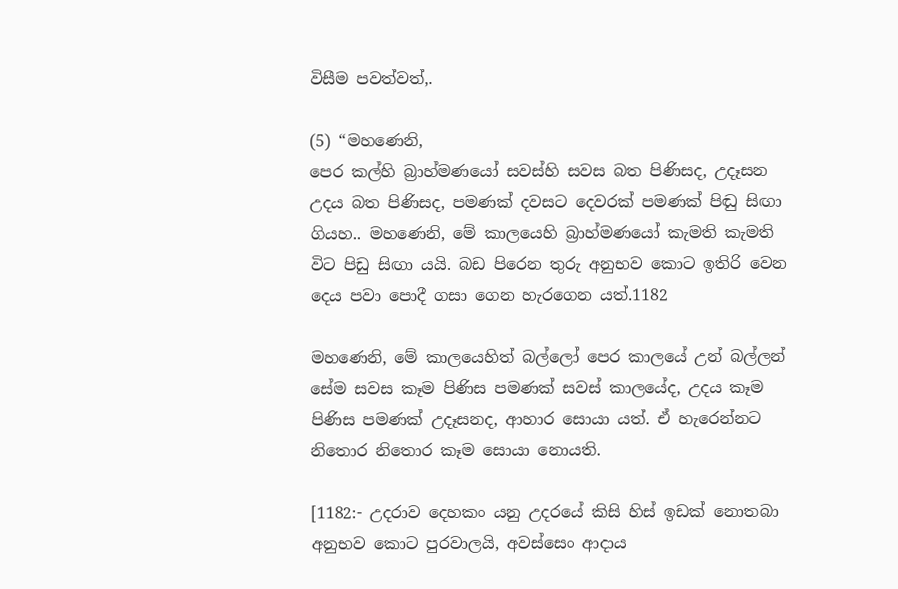විසීම පවත්වත්,.

(5) “මහණෙනි,
පෙර කල්හි බ්‍රාහ්මණයෝ සවස්හි සවස බත පිණිසද, උදෑසන උදය බත පිණිසද, පමණක් දවසට දෙවරක් පමණක් පිඬු සිඟා ගියහ.. මහණෙනි, මේ කාලයෙහි බ්‍රාහ්මණයෝ කැමති කැමති විට පිඩු සිඟා යයි. බඩ පිරෙන තුරු අනුභව කොට ඉතිරි වෙන දෙය පවා පොදී ගසා ගෙන හැරගෙන යත්.1182

මහණෙනි, මේ කාලයෙහිත් බල්ලෝ පෙර කාලයේ උන් බල්ලන් සේම සවස කෑම පිණිස පමණක් සවස් කාලයේද, උදය කෑම පිණිස පමණක් උදෑසනද, ආහාර සොයා යත්. ඒ හැරෙන්නට නිතොර නිතොර කෑම සොයා නොයති.

[1182:- උදරාව දෙහකං යනු උදරයේ කිසි හිස් ඉඩක් නොතබා අනුභව කොට පුරවාලයි, අවස්සෙං ආදාය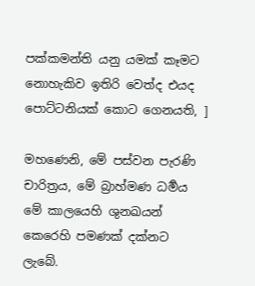පක්කමන්ති යනු යමක් කෑමට නොහැකිව ඉතිරි වෙත්ද එයද පොට්ටනියක් කොට ගෙනයති, ]

මහණෙනි, මේ පස්වන පැරණි චාරිත්‍රය, මේ බ්‍රාහ්මණ ධර්‍මය මේ කාලයෙහි ශුනඛයන් කෙරෙහි පමණක් දක්නට ලැබේ.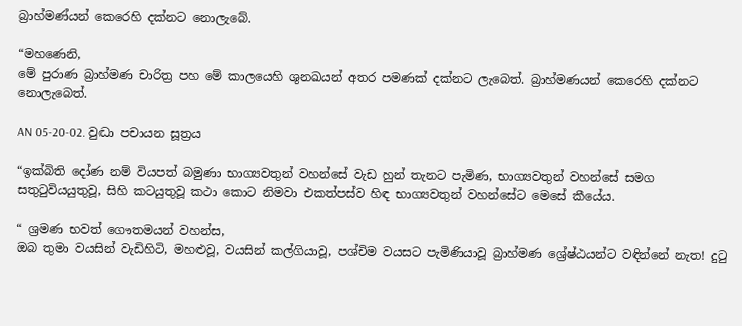බ්‍රාහ්මණ්යන් කෙරෙහි දක්නට නොලැබේ.

“මහණෙනි,
මේ පුරාණ බ්‍රාහ්මණ චාරිත්‍ර පහ මේ කාලයෙහි ශුනඛයන් අතර පමණක් දක්නට ලැබෙත්. බ්‍රාහ්මණයන් කෙරෙහි දක්නට නොලැබෙත්.

AN 05-20-02. වුද්‍ධා පචායන සූත්‍රය

“ඉක්බිති දෝණ නම් වියපත් බමුණා භාග්‍යවතුන් වහන්සේ වැඩ හුන් තැනට පැමිණ, භාග්‍යවතුන් වහන්සේ සමග සතුටුවියයුතුවූ, සිහි කටයුතුවූ කථා කොට නිමවා එකත්පස්ව හිඳ භාග්‍යවතුන් වහන්සේට මෙසේ කීයේය.

“ ශ්‍රමණ භවත් ගෞතමයන් වහන්ස,
ඔබ තුමා වයසින් වැඩිහිටි, මහළුවූ, වයසින් කල්ගියාවූ, පශ්චිම වයසට පැමිණියාවූ බ්‍රාහ්මණ ශ්‍රේෂ්ඨයන්ට වඳින්නේ නැත! දුටු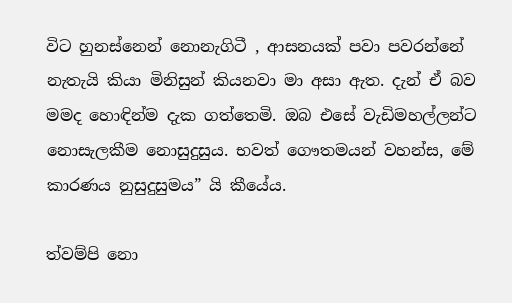විට හුනස්නෙන් නොනැගිටී , ආසනයක් පවා පවරන්නේ නැතැයි කියා මිනිසුන් කියනවා මා අසා ඇත. දැන් ඒ බව මමද හොඳින්ම දැක ගත්තෙමි. ඔබ එසේ වැඩිමහල්ලන්ට නොසැලකීම නොසුදුසුය. භවත් ගෞතමයන් වහන්ස, මේ කාරණය නුසුදුසුමය” යි කීයේය.

ත්වම්පි නො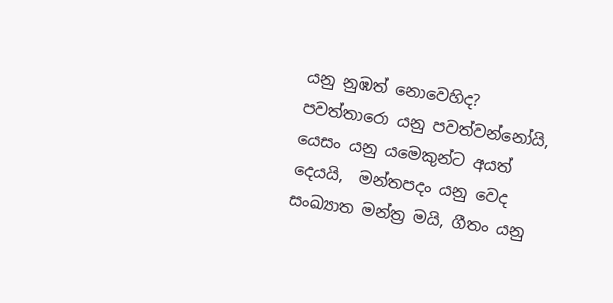යනු නුඹත් නොවෙහිද? පවත්තාරො යනු පවත්වන්නෝයි, යෙසං යනු යමෙකුන්ට අයත් දෙයයි,  මන්තපදං යනු වෙද සංඛ්‍යාත මන්ත්‍ර මයි, ගීතං යනු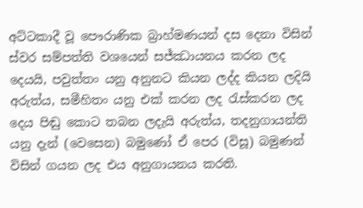අට්ටකාදී වූ පෞරාණික බ්‍රාහ්මණයන් දස දෙනා විසින් ස්වර සම්පත්ති වශයෙන් සජ්ඣායනය කරන ලද දෙයයි, පවුත්තං යනු අනුනට කියන ලද්ද කියන ලදියි අරුත්ය, සමීහිතං යනු එක් කරන ලද රැස්කරන ලද දෙය පිඬු කොට තබන ලදැයි අරුත්ය, තදනුගායන්ති යනු දැන් (වෙසෙන) බමුණෝ ඒ පෙර (විසූ) බමුණන් විසින් ගයන ලද එය අනුගායනය කරති.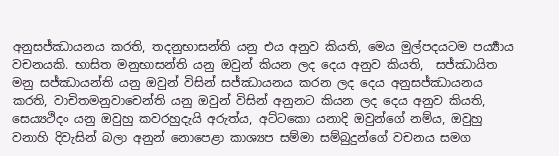අනුසජ්ඣායනය කරති, තදනුභාසන්ති යනු එය අනුව කියති, මෙය මුල්පදයටම පර්‍ය්‍යාය වචනයකි. භාසිත මනුභාසන්ති යනු ඔවුන් කියන ලද දෙය අනුව කියති,  සජ්ඣායිත මනු සජ්ඣායන්ති යනු ඔවුන් විසින් සජ්ඣායනය කරන ලද දෙය අනුසජ්ඣායනය කරති, වාචිතමනුවාචෙන්ති යනු ඔවුන් විසින් අනුනට කියන ලද දෙය අනුව කියති, සෙය්‍යථිදං යනු ඔවුහු කවරහුදැයි අරුත්ය, අට්ටකො යනාදි ඔවුන්ගේ නම්ය, ඔවුහු වනාහි දිවැසින් බලා අනුන් නොපෙළා කාශ්‍යප සම්මා සම්බුදුන්ගේ වචනය සමග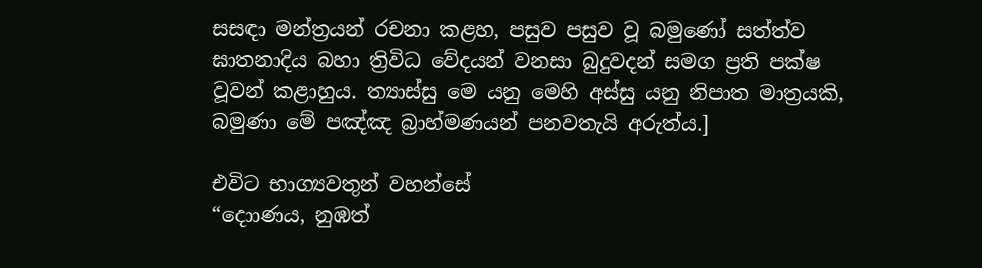සසඳා මන්ත්‍රයන් රචනා කළහ, පසුව පසුව වූ බමුණෝ සත්ත්ව ඝාතනාදිය බහා ත්‍රිවිධ වේදයන් වනසා බුදුවදන් සමග ප්‍රති පක්ෂ වූවන් කළාහුය. ත්‍යාස්සු මෙ යනු මෙහි අස්සු යනු නිපාත මාත්‍රයකි, බමුණා මේ පඤ්ඤ බ්‍රාහ්මණයන් පනවතැයි අරුත්ය.]

එවිට භාග්‍යවතුන් වහන්සේ
“දොාණය, නුඹත්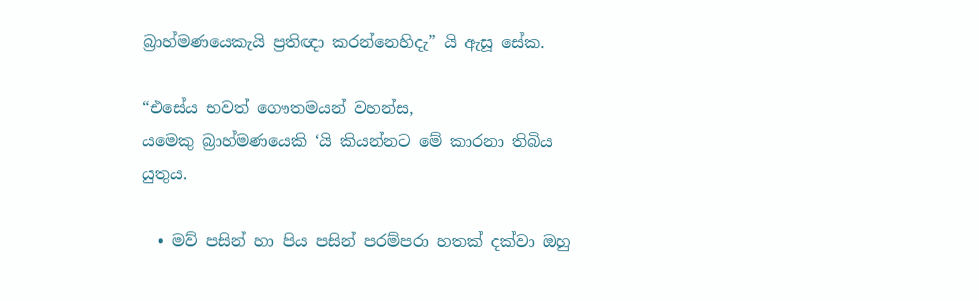බ්‍රාහ්මණයෙකැයි ප්‍රතිඥා කරන්නෙහිදැ” යි ඇසූ සේක.

“එසේය භවත් ගෞතමයන් වහන්ස,
යමෙකු බ්‍රාහ්මණයෙකි ‘යි කියන්නට මේ කාරනා තිබිය යුතුය.

  • මව් පසින් හා පිය පසින් පරම්පරා හතක් දක්වා ඔහු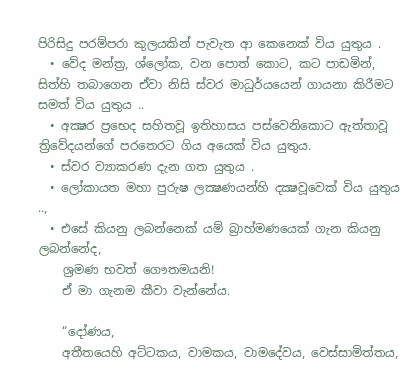පිරිසිදු පරම්පරා කුලයකින් පැවැත ආ කෙනෙක් විය යුතුය .
  • වේද මන්ත්‍ර, ශ්ලෝක, වන පොත් කොට, කට පාඩමින්, සිත්හි තබාගෙන ඒවා නිසි ස්වර මාධුර්යයෙන් ගායනා කිරීමට සමත් විය යුතුය ..
  • අක්‍ෂර ප්‍රභෙද සහිතවූ ඉතිහාසය පස්වෙනිකොට ඇත්තාවූ ත්‍රිවේදයන්ගේ පරතෙරට ගිය අයෙක් විය යුතුය.
  • ස්වර ව්‍යාකරණ දැන ගත යුතුය .
  • ලෝකායත මහා පුරුෂ ලක්‍ෂණයන්හි දක්‍ෂවූවෙක් විය යුතුය ..,
  • එසේ කියනු ලබන්නෙක් යම් බ්‍රාහ්මණයෙක් ගැන කියනු ලබන්නේද,
    ශ්‍රමණ භවත් ගෞතමයනි!
    ඒ මා ගැනම කීවා වැන්නේය.

    “දෝණය,
    අතීතයෙහි අට්ටකය, වාමකය, වාමදේවය, වෙස්සාමිත්තය,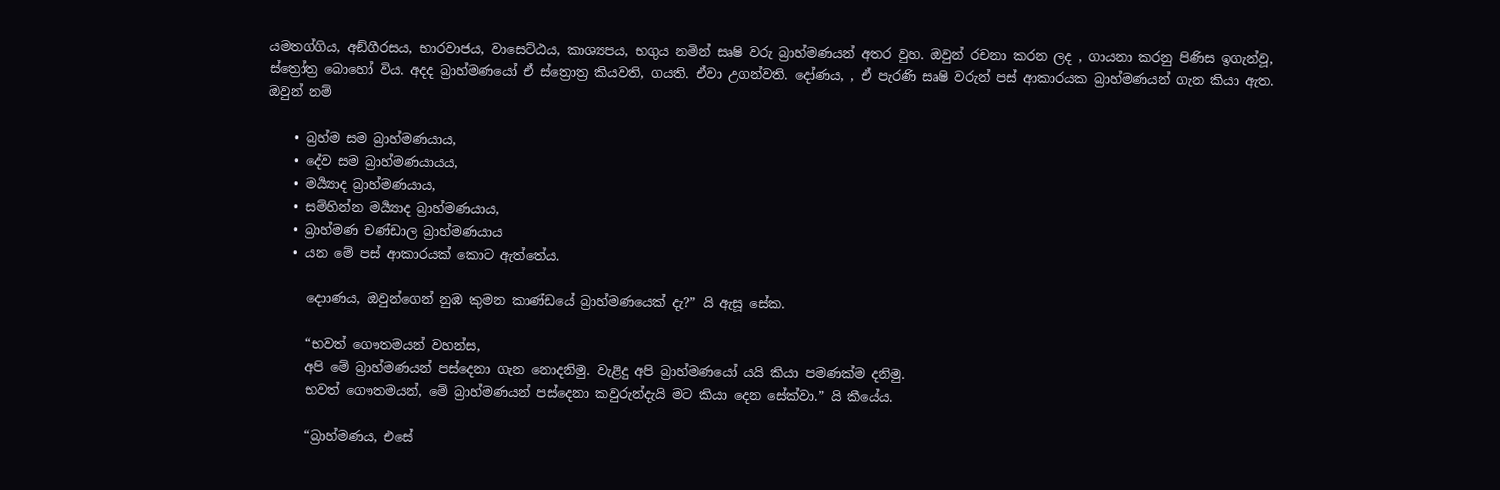යමතග්ගිය, අඞ්ගීරසය, භාරවාජය, වාසෙට්ඨය, කාශ්‍යපය, භගුය නමින් සෘෂි වරු බ්‍රාහ්මණයන් අතර වුහ. ඔවුන් රචනා කරන ලද , ගායනා කරනු පිණිස ඉගැන්වූ, ස්ත්‍රෝත්‍ර බොහෝ විය. අදද බ්‍රාහ්මණයෝ ඒ ස්ත්‍රොත්‍ර කියවති, ගයති. ඒවා උගන්වති. දෝණය, , ඒ පැරණි සෘෂි වරුන් පස් ආකාරයක බ්‍රාහ්මණයන් ගැන කියා ඇත. ඔවුන් නම්

    • බ්‍රහ්ම සම බ්‍රාහ්මණයාය,
    • දේව සම බ්‍රාහ්මණයායය,
    • මර්‍ය්‍යාද බ්‍රාහ්මණයාය,
    • සම්හින්න මර්‍ය්‍යාද බ්‍රාහ්මණයාය,
    • බ්‍රාහ්මණ චණ්ඩාල බ්‍රාහ්මණයාය
    • යන මේ පස් ආකාරයක් කොට ඇත්තේය.

      දොාණය, ඔවුන්ගෙන් නුඹ කුමන කාණ්ඩයේ බ්‍රාහ්මණයෙක් දැ?” යි ඇසූ සේක.

      “භවත් ගෞතමයන් වහන්ස,
      අපි මේ බ්‍රාහ්මණයන් පස්දෙනා ගැන නොදනිමු. වැළිදු අපි බ්‍රාහ්මණයෝ යයි කියා පමණක්ම දනිමු.
      භවත් ගෞතමයන්, මේ බ්‍රාහ්මණයන් පස්දෙනා කවුරුන්දැයි මට කියා දෙන සේක්වා.” යි කීයේය.

      “බ්‍රාහ්මණය, එසේ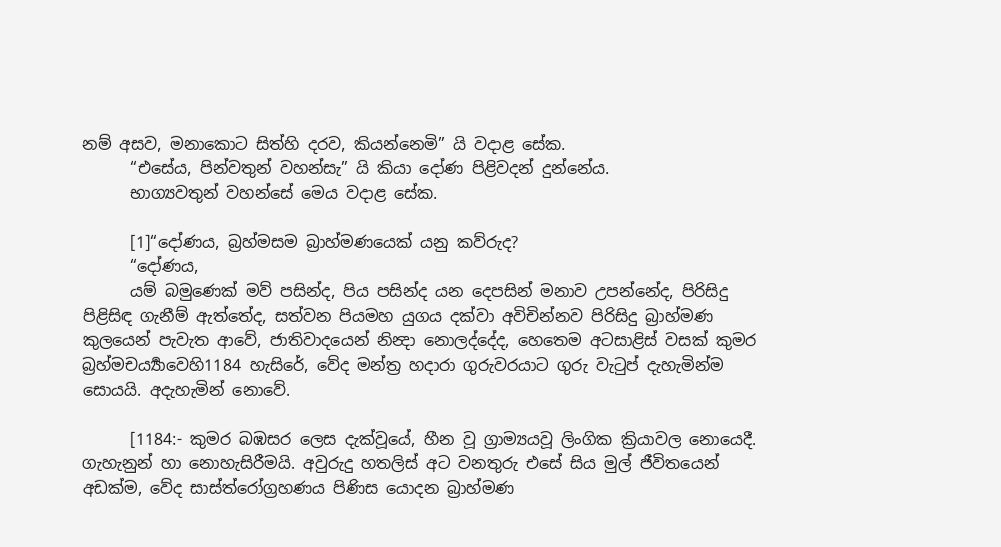නම් අසව, මනාකොට සිත්හි දරව, කියන්නෙමි” යි වදාළ සේක.
      “එසේය, පින්වතුන් වහන්සැ” යි කියා දෝණ පිළිවදන් දුන්නේය.
      භාග්‍යවතුන් වහන්සේ මෙය වදාළ සේක.

      [1]“දෝණය, බ්‍රහ්මසම බ්‍රාහ්මණයෙක් යනු කව්රුද?
      “දෝණය,
      යම් බමුණෙක් මව් පසින්ද, පිය පසින්ද යන දෙපසින් මනාව උපන්නේද, පිරිසිදු පිළිසිඳ ගැනීම් ඇත්තේද, සත්වන පියමහ යුගය දක්වා අවිචින්නව පිරිසිදු බ්‍රාහ්මණ කුලයෙන් පැවැත ආවේ, ජාතිවාදයෙන් නින්‍දා නොලද්දේද, හෙතෙම අටසාළිස් වසක් කුමර බ්‍රහ්මචර්‍ය්‍යාවෙහි1184 හැසිරේ, වේද මන්ත්‍ර හදාරා ගුරුවරයාට ගුරු වැටුප් දැහැමින්ම සොයයි. අදැහැමින් නොවේ.

      [1184:- කුමර බඹසර ලෙස දැක්වූයේ, හීන වූ ග්‍රාම්‍යයවූ ලිංගික ක්‍රියාවල නොයෙදී. ගැහැනුන් හා නොහැසිරීමයි. අවුරුදු හතලිස් අට වනතුරු එසේ සිය මුල් ජීවිතයෙන් අඩක්ම, වේද සාස්ත්රෝග්‍රහණය පිණිස යොදන බ්‍රාහ්මණ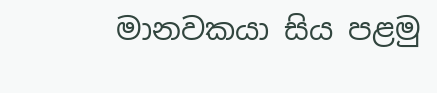මානවකයා සිය පළමු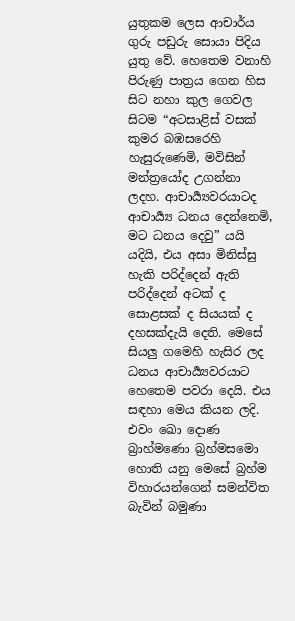යුතුකම ලෙස ආචාර්ය ගුරු පඩුරු සොයා පිදිය යුතු වේ. හෙතෙම වනාහි පිරුණු පාත්‍රය ගෙන හිස සිට නහා කුල ගෙවල සිටම “අටසාළිස් වසක් කුමර බඹසරෙහි හැසුරුණෙමි, මවිසින් මන්ත්‍රයෝද උගන්නා ලදහ. ආචාර්‍ය්‍යවරයාටද ආචාර්‍ය්‍ය ධනය දෙන්නෙමි, මට ධනය දෙවු” යයි යදියි, එය අසා මිනිස්සු හැකි පරිද්දෙන් ඇති පරිද්දෙන් අටක් ද සොළසක් ද සියයක් ද දහසක්දැයි දෙති. මෙසේ සියලු ගමෙහි හැසිර ලද ධනය ආචාර්‍ය්‍යවරයාට හෙතෙම පවරා දෙයි. එය සඳහා මෙය කියන ලදි. එවං ඛො දොණ බ්‍රාහ්මණො බ්‍රහ්මසමො හොති යනු මෙසේ බ්‍රහ්ම විහාරයන්ගෙන් සමන්විත බැවින් බමුණා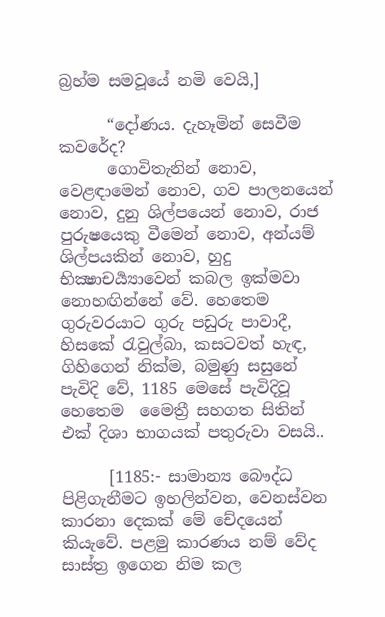බ්‍රහ්ම සමවූයේ නමි වෙයි,]

      “දෝණය. දැහෑමින් සෙවීම කවරේද?
      ගොවිතැනින් නොව, වෙළඳාමෙන් නොව, ගව පාලනයෙන් නොව, දුනු ශිල්පයෙන් නොව, රාජ පුරුෂයෙකු වීමෙන් නොව, අන්යම් ශිල්පයකින් නොව, හුදු භික්‍ෂාචර්‍ය්‍යාවෙන් කබල ඉක්මවා නොහඟින්නේ වේ. හෙතෙම ගුරුවරයාට ගුරු පඩුරු පාවාදී, හිසකේ රැවුල්බා, කසටවත් හැඳ, ගිහිගෙන් නික්ම, බමුණු සසුනේ පැවිදි වේ, 1185 මෙසේ පැවිදිවූ හෙතෙම  මෛත්‍රී සහගත සිතින් එක් දිශා භාගයක් පතුරුවා වසයි..

      [1185:- සාමාන්‍ය බෞද්ධ පිළිගැනීමට ඉහලින්වන, වෙනස්වන කාරනා දෙකක් මේ චේදයෙන් කියැවේ. පළමු කාරණය නම් වේද සාස්ත්‍ර ඉගෙන නිම කල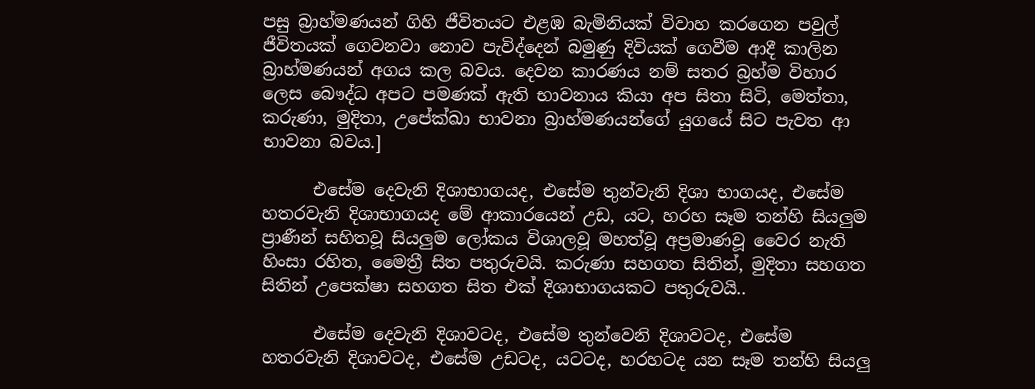පසු බ්‍රාහ්මණයන් ගිහි ජීවිතයට එළඹ බැමිනියක් විවාහ කරගෙන පවුල් ජීවිතයක් ගෙවනවා නොව පැවිද්දෙන් බමුණු දිවියක් ගෙවීම ආදී කාලින බ්‍රාහ්මණයන් අගය කල බවය. දෙවන කාරණය නම් සතර බ්‍රහ්ම විහාර ලෙස බෞද්ධ අපට පමණක් ඇති භාවනාය කියා අප සිතා සිටි, මෙත්තා, කරුණා, මුදිතා, උපේක්ඛා භාවනා බ්‍රාහ්මණයන්ගේ යුගයේ සිට පැවත ආ භාවනා බවය.]

      එසේම දෙවැනි දිශාභාගයද, එසේම තුන්වැනි දිශා භාගයද, එසේම හතරවැනි දිශාභාගයද මේ ආකාරයෙන් උඩ, යට, හරහ සෑම තන්හි සියලුම ප්‍රාණීන් සහිතවූ සියලුම ලෝකය විශාලවූ මහත්වූ අප්‍රමාණවූ වෛර නැති හිංසා රහිත, මෛත්‍රී සිත පතුරුවයි. කරුණා සහගත සිතින්, මුදිතා සහගත සිතින් උපෙක්ෂා සහගත සිත එක් දිශාභාගයකට පතුරුවයි..

      එසේම දෙවැනි දිශාවටද, එසේම තුන්වෙනි දිශාවටද, එසේම හතරවැනි දිශාවටද, එසේම උඩටද, යටටද, හරහටද යන සෑම තන්හි සියලු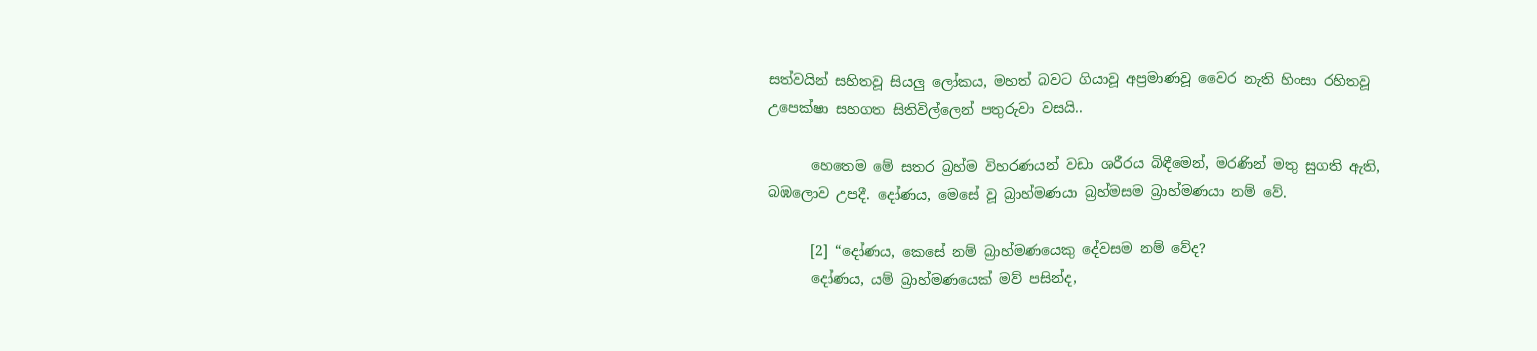සත්වයින් සහිතවූ සියලු ලෝකය, මහත් බවට ගියාවූ අප්‍රමාණවූ වෛර නැති හිංසා රහිතවූ උපෙක්ෂා සහගත සිතිවිල්ලෙන් පතුරුවා වසයි..

      හෙතෙම මේ සතර බ්‍රහ්ම විහරණයන් වඩා ශරීරය බිඳීමෙන්, මරණින් මතු සුගති ඇති, බඹලොව උපදී. දෝණය, මෙසේ වූ බ්‍රාහ්මණයා බ්‍රහ්මසම බ්‍රාහ්මණයා නම් වේ.

      [2] “දෝණය, කෙසේ නම් බ්‍රාහ්මණයෙකු දේවසම නම් වේද?
      දෝණය, යම් බ්‍රාහ්මණයෙක් මව් පසින්ද,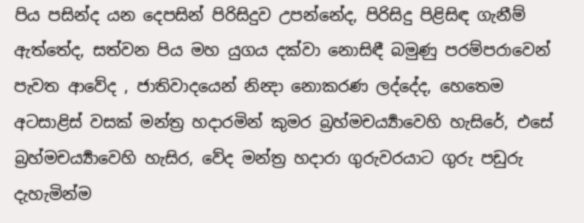පිය පසින්ද යන දෙපසින් පිරිසිදුව උපන්නේද, පිරිසිදු පිළිසිඳ ගැනීම් ඇත්තේද, සත්වන පිය මහ යුගය දක්වා නොසිඳී බමුණු පරම්පරාවෙන් පැවත ආවේද , ජාතිවාදයෙන් නින්‍දා නොකරණ ලද්දේද, හෙතෙම අටසාළිස් වසක් මන්ත්‍ර හදාරමින් කුමර බ්‍රහ්මචර්‍ය්‍යාවෙහි හැසිරේ, එසේ බ්‍රහ්මචර්‍ය්‍යාවෙහි හැසිර, වේද මන්ත්‍ර හදාරා ගුරුවරයාට ගුරු පඩුරු දැහැමින්ම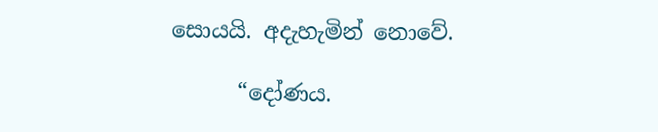සොයයි. අදැහැමින් නොවේ.

      “දෝණය.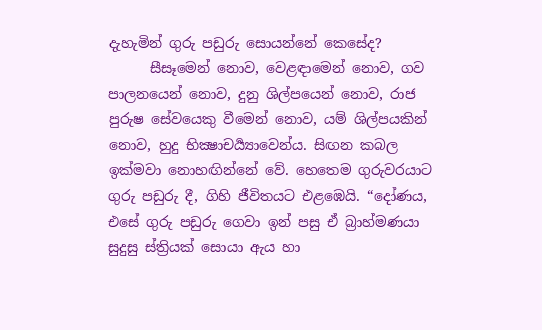දැහැමින් ගුරු පඩුරු සොයන්නේ කෙසේද?
      සීසෑමෙන් නොව, වෙළඳාමෙන් නොව, ගව පාලනයෙන් නොව, දුනු ශිල්පයෙන් නොව, රාජ පුරුෂ සේවයෙකු වීමෙන් නොව, යම් ශිල්පයකින් නොව, හුදු භික්‍ෂාචර්‍ය්‍යාවෙන්ය. සිඟන කබල ඉක්මවා නොහඟින්නේ වේ. හෙතෙම ගුරුවරයාට ගුරු පඩුරු දී, ගිහි ජීවිතයට එළඹෙයි. “දෝණය, එසේ ගුරු පඩුරු ගෙවා ඉන් පසු ඒ බ්‍රාහ්මණයා සුදුසු ස්ත්‍රියක් සොයා ඇය හා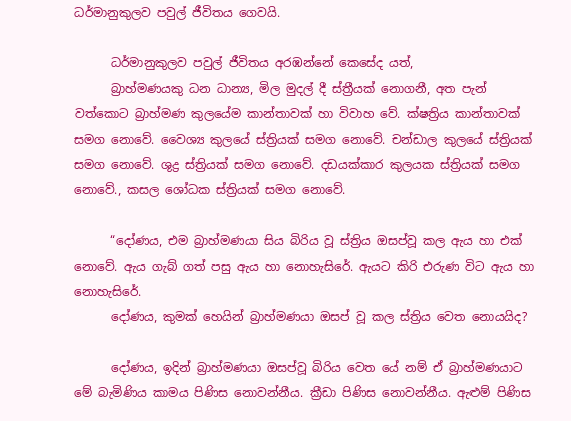ධර්මානුකුලව පවුල් ජීවිතය ගෙවයි.

      ධර්මානුකුලව පවුල් ජීවිතය අරඹන්නේ කෙසේද යත්,
      බ්‍රාහ්මණයකු ධන ධාන්‍ය, මිල මුදල් දී ස්ත්‍රීයක් නොගනී, අත පැන් වත්කොට බ්‍රාහ්මණ කුලයේම කාන්තාවක් හා විවාහ වේ. ක්ෂත්‍රිය කාන්තාවක් සමග නොවේ. වෛශ්‍ය කුලයේ ස්ත්‍රියක් සමග නොවේ. චන්ඩාල කුලයේ ස්ත්‍රියක් සමග නොවේ. ශුද්‍ර ස්ත්‍රියක් සමග නොවේ. දඩයක්කාර කුලයක ස්ත්‍රියක් සමග නොවේ., කසල ශෝධක ස්ත්‍රියක් සමග නොවේ.

      “දෝණය, එම බ්‍රාහ්මණයා සිය බිරිය වූ ස්ත්‍රිය ඔසප්වූ කල ඇය හා එක් නොවේ. ඇය ගැබ් ගත් පසු ඇය හා නොහැසිරේ. ඇයට කිරි එරුණ විට ඇය හා නොහැසිරේ.
      දෝණය, කුමක් හෙයින් බ්‍රාහ්මණයා ඔසප් වූ කල ස්ත්‍රිය වෙත නොයයිද?

      දෝණය, ඉදින් බ්‍රාහ්මණයා ඔසප්වූ බිරිය වෙත යේ නම් ඒ බ්‍රාහ්මණයාට මේ බැමිණිය කාමය පිණිස නොවන්නීය. ක්‍රීඩා පිණිස නොවන්නීය. ඇළුම් පිණිස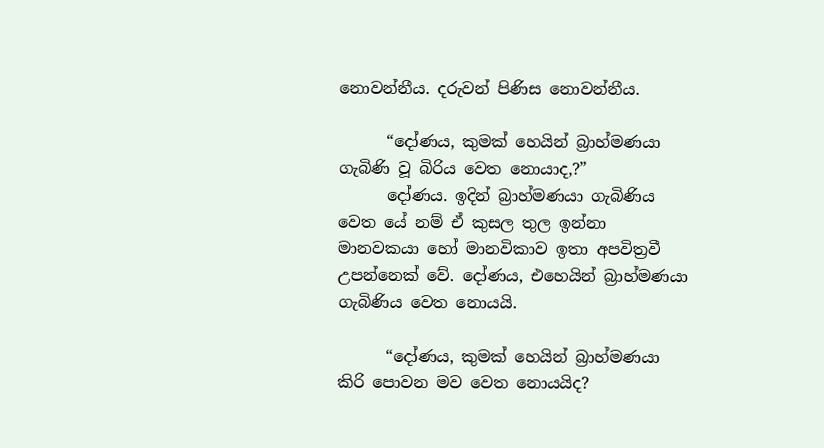නොවන්නීය. දරුවන් පිණිස නොවන්නීය.

      “දෝණය, කුමක් හෙයින් බ්‍රාහ්මණයා ගැබිණි වූ බිරිය වෙත නොයාද,?”
      දෝණය. ඉදින් බ්‍රාහ්මණයා ගැබිණිය වෙත යේ නම් ඒ කුසල තුල ඉන්නා මානවකයා හෝ මානවිකාව ඉතා අපවිත්‍රවී උපන්නෙක් වේ. දෝණය, එහෙයින් බ්‍රාහ්මණයා ගැබිණිය වෙත නොයයි.

      “දෝණය, කුමක් හෙයින් බ්‍රාහ්මණයා කිරි පොවන මව වෙත නොයයිද?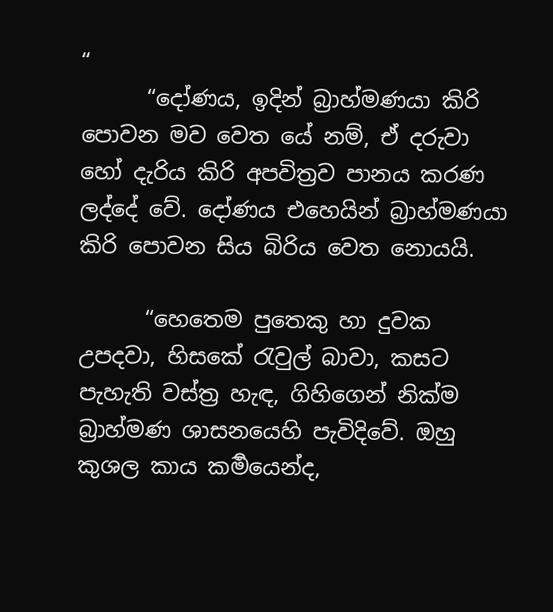“
      “දෝණය, ඉදින් බ්‍රාහ්මණයා කිරි පොවන මව වෙත යේ නම්, ඒ දරුවා හෝ දැරිය කිරි අපවිත්‍රව පානය කරණ ලද්දේ වේ. දෝණය එහෙයින් බ්‍රාහ්මණයා කිරි පොවන සිය බිරිය වෙත නොයයි.

      “හෙතෙම පුතෙකු හා දුවක උපදවා, හිසකේ රැවුල් බාවා, කසට පැහැති වස්ත්‍ර හැඳ, ගිහිගෙන් නික්ම බ්‍රාහ්මණ ශාසනයෙහි පැවිදිවේ. ඔහු කුශල කාය කර්‍මයෙන්ද,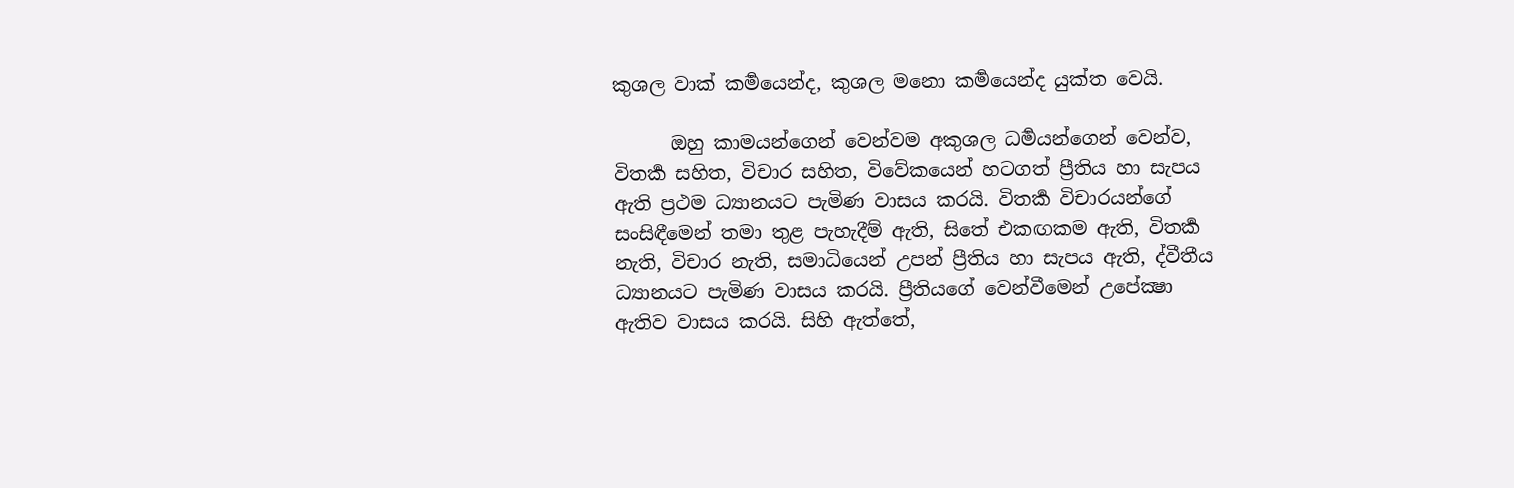කුශල වාක් කර්‍මයෙන්ද, කුශල මනො කර්‍මයෙන්ද යුක්ත වෙයි.

      ඔහු කාමයන්ගෙන් වෙන්වම අකුශල ධර්‍මයන්ගෙන් වෙන්ව, විතර්‍ක සහිත, විචාර සහිත, විවේකයෙන් හටගත් ප්‍රීතිය හා සැපය ඇති ප්‍රථම ධ්‍යානයට පැමිණ වාසය කරයි. විතර්‍ක විචාරයන්ගේ සංසිඳීමෙන් තමා තුළ පැහැදීම් ඇති, සිතේ එකඟකම ඇති, විතර්‍ක නැති, විචාර නැති, සමාධියෙන් උපන් ප්‍රීතිය හා සැපය ඇති, ද්වීතීය ධ්‍යානයට පැමිණ වාසය කරයි. ප්‍රීතියගේ වෙන්වීමෙන් උපේක්‍ෂා ඇතිව වාසය කරයි. සිහි ඇත්තේ,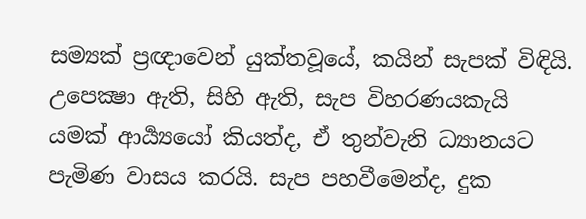සම්‍යක් ප්‍රඥාවෙන් යුක්තවූයේ, කයින් සැපක් විඳියි. උපෙක්‍ෂා ඇති, සිහි ඇති, සැප විහරණයකැයි යමක් ආර්‍ය්‍යයෝ කියත්ද, ඒ තුන්වැනි ධ්‍යානයට පැමිණ වාසය කරයි. සැප පහවීමෙන්ද, දුක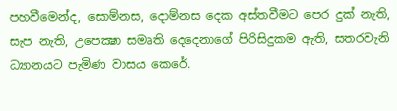පහවීමෙන්ද, සොම්නස, දොම්නස දෙක අස්තවීමට පෙර දුක් නැති, සැප නැති, උපෙක්‍ෂා සමෘති දෙදෙනාගේ පිරිසිදුකම ඇති, සතරවැනි ධ්‍යානයට පැමිණ වාසය කෙරේ.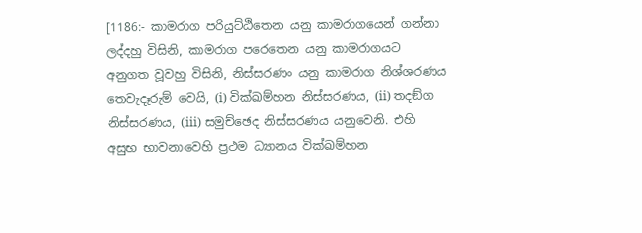[1186:- කාමරාග පරියුට්ඨිතෙන යනු කාමරාගයෙන් ගන්නා ලද්දහු විසිනි, කාමරාග පරෙතෙන යනු කාමරාගයට අනුගත වූවහු විසිනි, නිස්සරණං යනු කාමරාග නිශ්ශරණය තෙවැදෑරුම් වෙයි, (i) වික්ඛම්හන නිස්සරණය, (ii) තදඞ්ග නිස්සරණය, (iii) සමුච්ඡෙද නිස්සරණය යනුවෙනි. එහි අසුභ භාවනාවෙහි ප්‍රථම ධ්‍යානය වික්ඛම්හන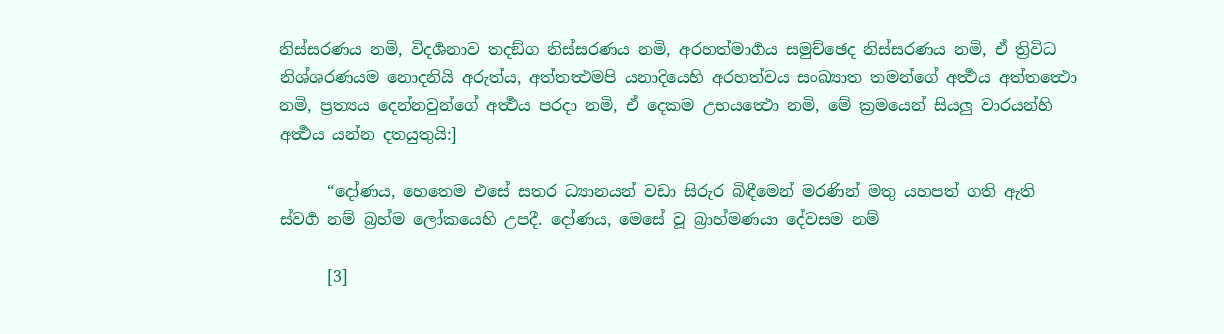නිස්සරණය නමි, විදර්‍ශනාව තදඞ්ග නිස්සරණය නමි, අරහත්මාර්‍ගය සමුච්ඡෙද නිස්සරණය නමි, ඒ ත්‍රිවිධ නිශ්ශරණයම නොදනියි අරුත්ය, අත්තත්‍ථමපි යනාදියෙහි අරහත්වය සංඛ්‍යාත තමන්ගේ අර්‍ත්‍ථය අත්තත්‍ථො නමි, ප්‍රත්‍යය දෙන්නවුන්ගේ අර්‍ත්‍ථය පරදා නමි, ඒ දෙකම උභයත්‍ථො නමි, මේ ක්‍රමයෙන් සියලු වාරයන්හි අර්‍ත්‍ථය යන්න දතයුතුයි:]

      “දෝණය, හෙතෙම එසේ සතර ධ්‍යානයන් වඩා සිරුර බිඳීමෙන් මරණින් මතු යහපත් ගති ඇති ස්වර්‍ග නම් බ්‍රහ්ම ලෝකයෙහි උපදී. දෝණය, මෙසේ වූ බ්‍රාහ්මණයා දේවසම නම්

      [3]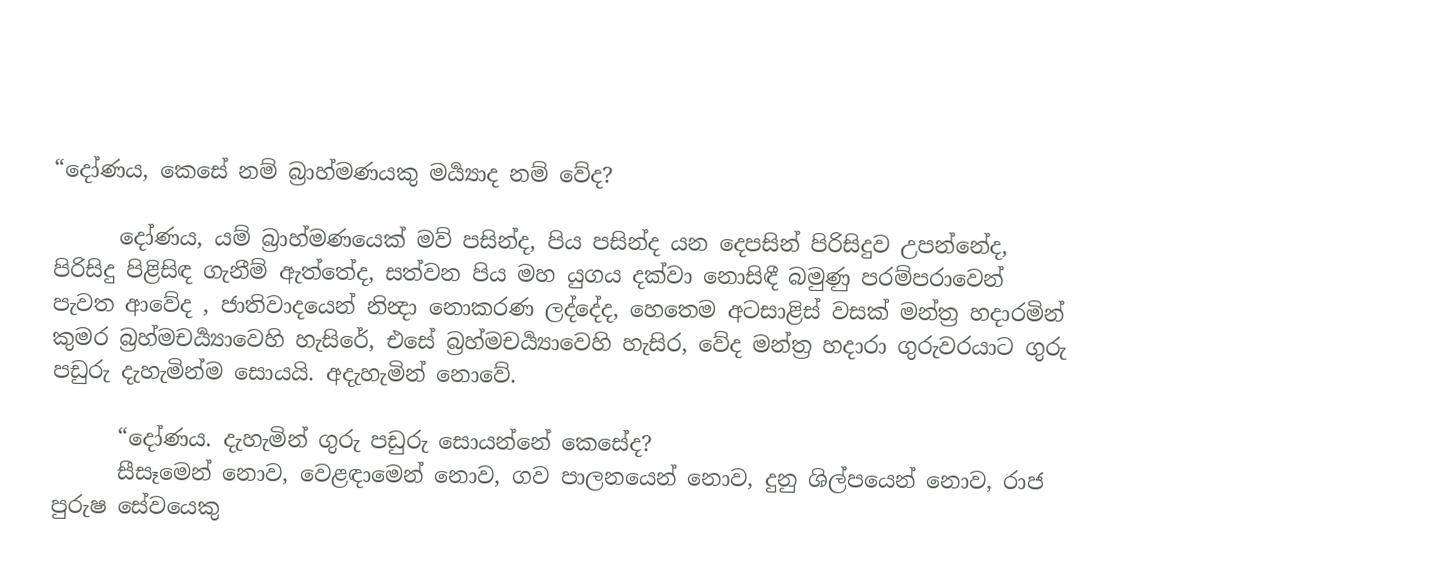“දෝණය, කෙසේ නම් බ්‍රාහ්මණයකු මර්‍ය්‍යාද නම් වේද?

      දෝණය, යම් බ්‍රාහ්මණයෙක් මව් පසින්ද, පිය පසින්ද යන දෙපසින් පිරිසිදුව උපන්නේද, පිරිසිදු පිළිසිඳ ගැනීම් ඇත්තේද, සත්වන පිය මහ යුගය දක්වා නොසිඳී බමුණු පරම්පරාවෙන් පැවත ආවේද , ජාතිවාදයෙන් නින්‍දා නොකරණ ලද්දේද, හෙතෙම අටසාළිස් වසක් මන්ත්‍ර හදාරමින් කුමර බ්‍රහ්මචර්‍ය්‍යාවෙහි හැසිරේ, එසේ බ්‍රහ්මචර්‍ය්‍යාවෙහි හැසිර, වේද මන්ත්‍ර හදාරා ගුරුවරයාට ගුරු පඩුරු දැහැමින්ම සොයයි. අදැහැමින් නොවේ.

      “දෝණය. දැහැමින් ගුරු පඩුරු සොයන්නේ කෙසේද?
      සීසෑමෙන් නොව, වෙළඳාමෙන් නොව, ගව පාලනයෙන් නොව, දුනු ශිල්පයෙන් නොව, රාජ පුරුෂ සේවයෙකු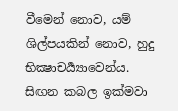වීමෙන් නොව, යම් ශිල්පයකින් නොව, හුදු භික්‍ෂාචර්‍ය්‍යාවෙන්ය. සිඟන කබල ඉක්මවා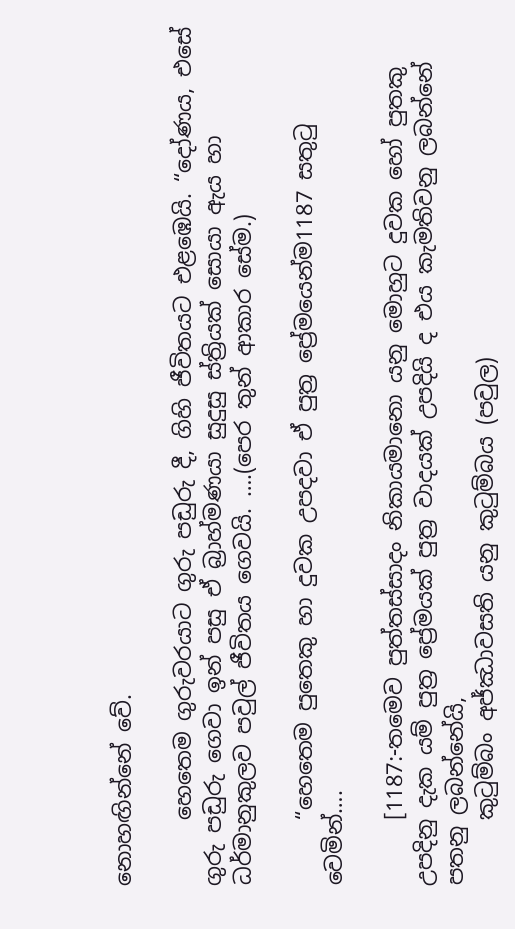නොහඟින්නේ වේ.

      හෙතෙම ගුරුවරයාට ගුරු පඩුරු දී, ගිහි ජීවිතයට එළඹෙයි. “දෝණය, එසේ ගුරු පඩුරු ගෙවා ඉන් පසු ඒ බ්‍රාහ්මණයා සුදුසු ස්ත්‍රියක් සොයා ඇය හා ධර්මානුකුලව පවුල් ජීවිතය ගෙවයි. ….(පෙර තුන් ආකාර සේම.)

      “හෙතෙම පුතෙකු හා දුවක උපදවා ඒ පුත්‍ර ප්‍රේමයෙන්ම1187 සතුටු වෙමින්….

      [1187:-තමෙව පුත්තස්සාදං නිකායමානො යනු මොහුට දුවක හෝ පුතකු උපදිනු දැක යම් පුත්‍ර ප්‍රේමයක් පුත්‍ර වාදයක් උපදියි ද එය කැමතිවනු ලබන්නේ පතනු ලබන්නේයි,
      කුටුම්බං අජ්ඣාවසති යනු කුටුම්බය (පවුල)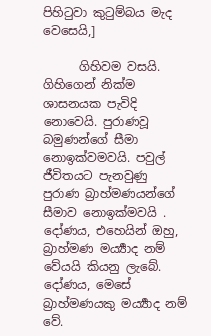පිහිටුවා කුටුම්බය මැද වෙසෙයි,]

      ගිහිවම වසයි. ගිහිගෙන් නික්ම ශාසනයක පැවිදි නොවෙයි. පුරාණවූ බමුණන්ගේ සීමා නොඉක්වමවයි. පවුල් ජීවිතයට පැනවුණු පුරාණ බ්‍රාහ්මණයන්ගේ සීමාව නොඉක්මවයි . දෝණය, එහෙයින් ඔහු, බ්‍රාහ්මණ මර්‍ය්‍යාද නම් වේයයි කියනු ලැබේ. දෝණය, මෙසේ බ්‍රාහ්මණයකු මර්‍ය්‍යාද නම් වේ.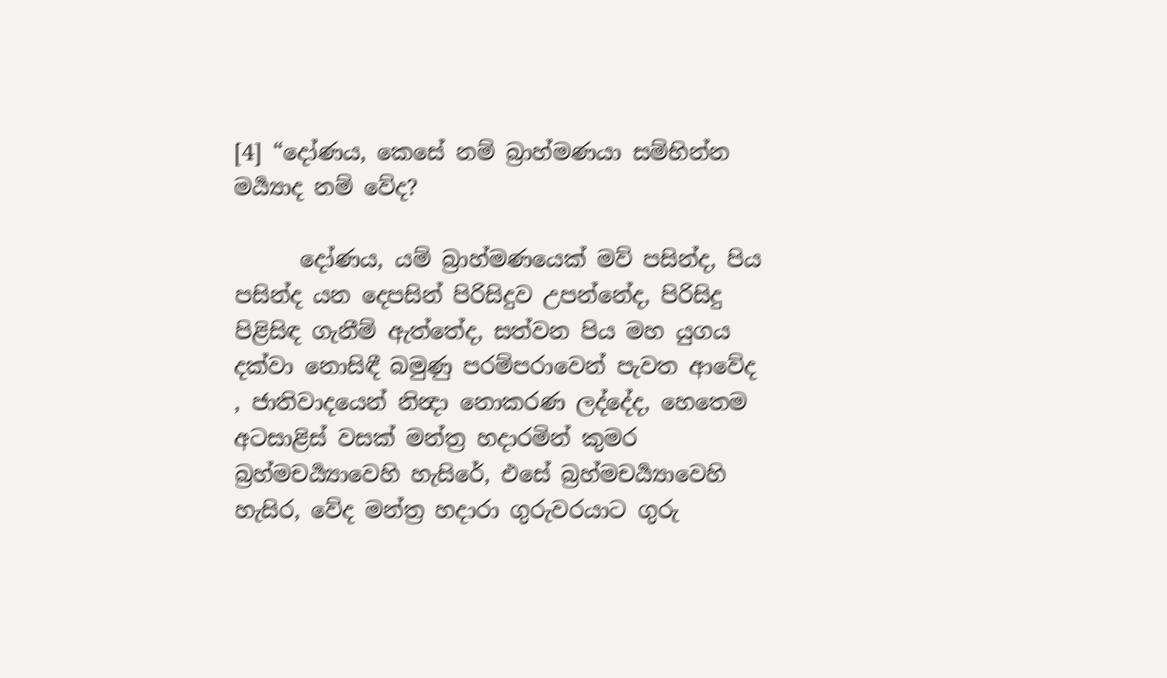[4] “දෝණය, කෙසේ නම් බ්‍රාහ්මණයා සම්භින්න මර්‍ය්‍යාද නම් වේද?

      දෝණය, යම් බ්‍රාහ්මණයෙක් මව් පසින්ද, පිය පසින්ද යන දෙපසින් පිරිසිදුව උපන්නේද, පිරිසිදු පිළිසිඳ ගැනීම් ඇත්තේද, සත්වන පිය මහ යුගය දක්වා නොසිඳී බමුණු පරම්පරාවෙන් පැවත ආවේද , ජාතිවාදයෙන් නින්‍දා නොකරණ ලද්දේද, හෙතෙම අටසාළිස් වසක් මන්ත්‍ර හදාරමින් කුමර බ්‍රහ්මචර්‍ය්‍යාවෙහි හැසිරේ, එසේ බ්‍රහ්මචර්‍ය්‍යාවෙහි හැසිර, වේද මන්ත්‍ර හදාරා ගුරුවරයාට ගුරු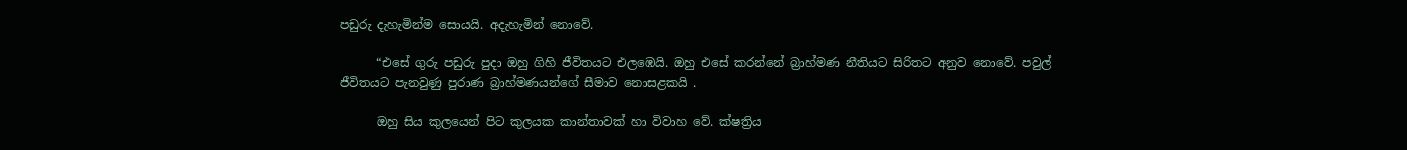පඩුරු දැහැමින්ම සොයයි. අදැහැමින් නොවේ.

      “එසේ ගුරු පඩුරු පුදා ඔහු ගිහි ජීවිතයට එලඹෙයි. ඔහු එසේ කරන්නේ බ්‍රාහ්මණ නීතියට සිරිතට අනුව නොවේ. පවුල් ජීවිතයට පැනවුණු පුරාණ බ්‍රාහ්මණයන්ගේ සීමාව නොසළකයි .

      ඔහු සිය කුලයෙන් පිට කුලයක කාන්තාවක් හා විවාහ වේ. ක්ෂත්‍රිය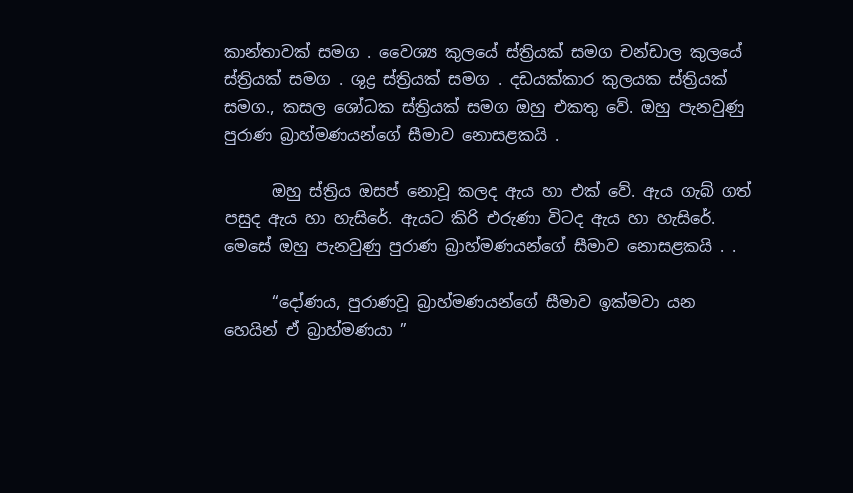කාන්තාවක් සමග . වෛශ්‍ය කුලයේ ස්ත්‍රියක් සමග චන්ඩාල කුලයේ ස්ත්‍රියක් සමග . ශුද්‍ර ස්ත්‍රියක් සමග . දඩයක්කාර කුලයක ස්ත්‍රියක් සමග., කසල ශෝධක ස්ත්‍රියක් සමග ඔහු එකතු වේ. ඔහු පැනවුණු පුරාණ බ්‍රාහ්මණයන්ගේ සීමාව නොසළකයි .

      ඔහු ස්ත්‍රිය ඔසප් නොවූ කලද ඇය හා එක් වේ. ඇය ගැබ් ගත් පසුද ඇය හා හැසිරේ. ඇයට කිරි එරුණා විටද ඇය හා හැසිරේ. මෙසේ ඔහු පැනවුණු පුරාණ බ්‍රාහ්මණයන්ගේ සීමාව නොසළකයි . .

      “දෝණය, පුරාණවූ බ්‍රාහ්මණයන්ගේ සීමාව ඉක්මවා යන හෙයින් ඒ බ්‍රාහ්මණයා ”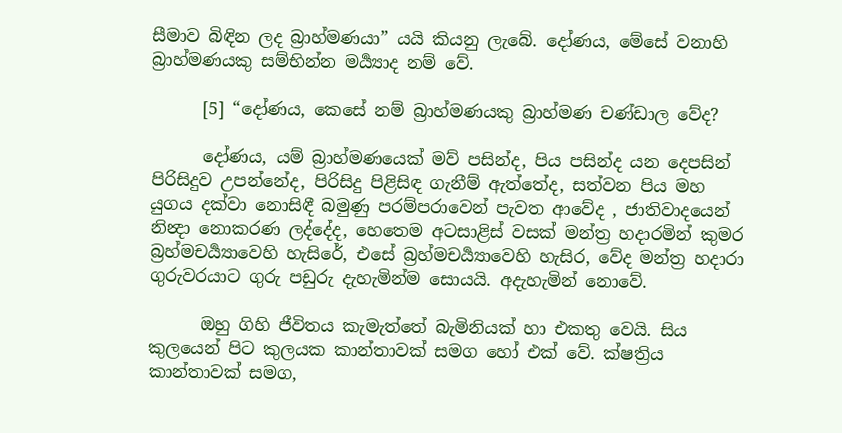සීමාව බිඳින ලද බ්‍රාහ්මණයා” යයි කියනු ලැබේ. දෝණය, මේසේ වනාහි බ්‍රාහ්මණයකු සම්භින්න මර්‍ය්‍යාද නම් වේ.

      [5] “දෝණය, කෙසේ නම් බ්‍රාහ්මණයකු බ්‍රාහ්මණ චණ්ඩාල වේද?

      දෝණය, යම් බ්‍රාහ්මණයෙක් මව් පසින්ද, පිය පසින්ද යන දෙපසින් පිරිසිදුව උපන්නේද, පිරිසිදු පිළිසිඳ ගැනීම් ඇත්තේද, සත්වන පිය මහ යුගය දක්වා නොසිඳී බමුණු පරම්පරාවෙන් පැවත ආවේද , ජාතිවාදයෙන් නින්‍දා නොකරණ ලද්දේද, හෙතෙම අටසාළිස් වසක් මන්ත්‍ර හදාරමින් කුමර බ්‍රහ්මචර්‍ය්‍යාවෙහි හැසිරේ, එසේ බ්‍රහ්මචර්‍ය්‍යාවෙහි හැසිර, වේද මන්ත්‍ර හදාරා ගුරුවරයාට ගුරු පඩුරු දැහැමින්ම සොයයි. අදැහැමින් නොවේ.

      ඔහු ගිහි ජීවිතය කැමැත්තේ බැමිනියක් හා එකතු වෙයි. සිය කුලයෙන් පිට කුලයක කාන්තාවක් සමග හෝ එක් වේ. ක්ෂත්‍රිය කාන්තාවක් සමග,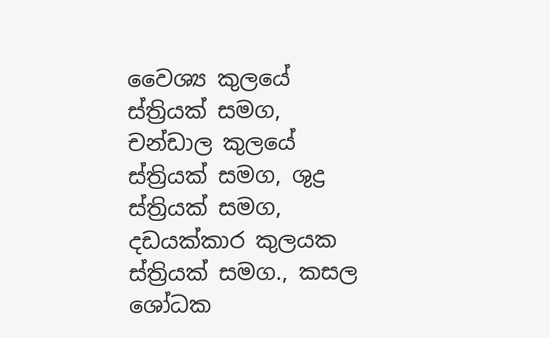වෛශ්‍ය කුලයේ ස්ත්‍රියක් සමග, චන්ඩාල කුලයේ ස්ත්‍රියක් සමග, ශුද්‍ර ස්ත්‍රියක් සමග, දඩයක්කාර කුලයක ස්ත්‍රියක් සමග., කසල ශෝධක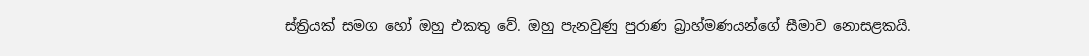ස්ත්‍රියක් සමග හෝ ඔහු එකතු වේ. ඔහු පැනවුණු පුරාණ බ්‍රාහ්මණයන්ගේ සීමාව නොසළකයි.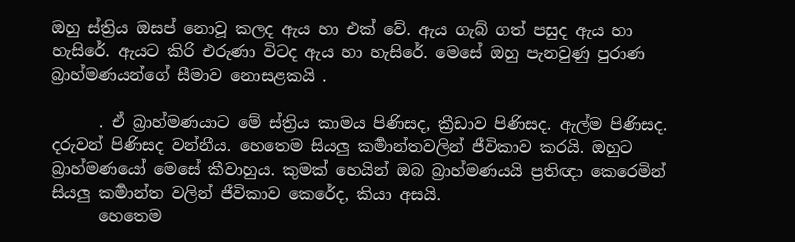ඔහු ස්ත්‍රිය ඔසප් නොවූ කලද ඇය හා එක් වේ. ඇය ගැබ් ගත් පසුද ඇය හා හැසිරේ. ඇයට කිරි එරුණා විටද ඇය හා හැසිරේ. මෙසේ ඔහු පැනවුණු පුරාණ බ්‍රාහ්මණයන්ගේ සීමාව නොසළකයි .

      . ඒ බ්‍රාහ්මණයාට මේ ස්ත්‍රිය කාමය පිණිසද, ක්‍රීඩාව පිණිසද. ඇල්ම පිණිසද. දරුවන් පිණිසද වන්නීය. හෙතෙම සියලු කර්‍මාන්තවලින් ජීවිකාව කරයි. ඔහුට බ්‍රාහ්මණයෝ මෙසේ කීවාහුය. කුමක් හෙයින් ඔබ බ්‍රාහ්මණයයි ප්‍රතිඥා කෙරෙමින් සියලු කර්‍මාන්ත වලින් ජීවිකාව කෙරේද, කියා අසයි.
      හෙතෙම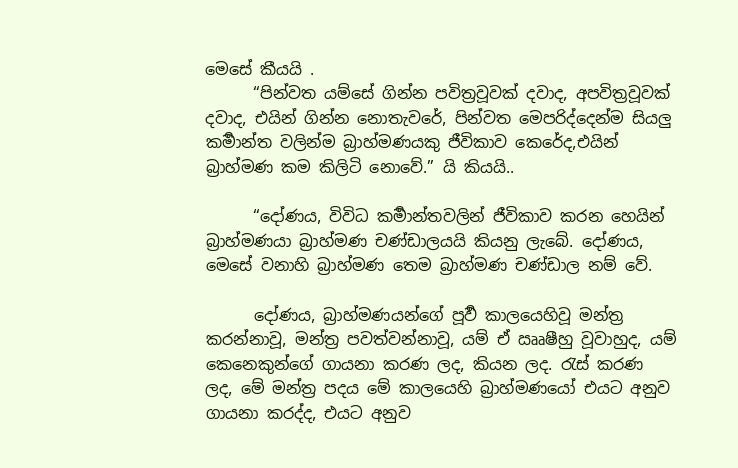මෙසේ කීයයි .
      “පින්වත යම්සේ ගින්න පවිත්‍රවූවක් දවාද, අපවිත්‍රවූවක් දවාද, එයින් ගින්න නොතැවරේ, පින්වත මෙපරිද්දෙන්ම සියලු කර්‍මාන්ත වලින්ම බ්‍රාහ්මණයකු ජීවිකාව කෙරේද,එයින් බ්‍රාහ්මණ කම කිලිටි නොවේ.” යි කියයි..

      “දෝණය, විවිධ කර්‍මාන්තවලින් ජීවිකාව කරන හෙයින් බ්‍රාහ්මණයා බ්‍රාහ්මණ චණ්ඩාලයයි කියනු ලැබේ. දෝණය, මෙසේ වනාහි බ්‍රාහ්මණ තෙම බ්‍රාහ්මණ චණ්ඩාල නම් වේ.

      දෝණය, බ්‍රාහ්මණයන්ගේ පූර්‍ව කාලයෙහිවූ මන්ත්‍ර කරන්නාවූ, මන්ත්‍ර පවත්වන්නාවූ, යම් ඒ ඎෂීහු වූවාහුද, යම් කෙනෙකුන්ගේ ගායනා කරණ ලද, කියන ලද. රැස් කරණ ලද, මේ මන්ත්‍ර පදය මේ කාලයෙහි බ්‍රාහ්මණයෝ එයට අනුව ගායනා කරද්ද, එයට අනුව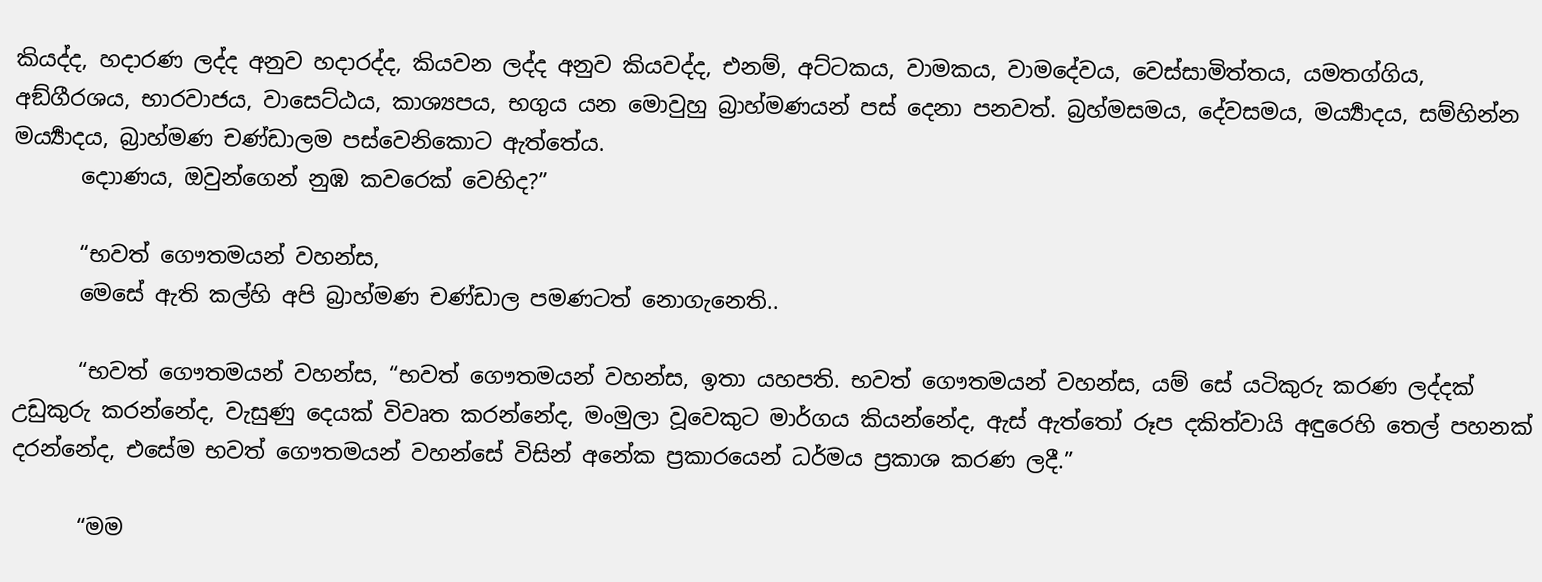කියද්ද, හදාරණ ලද්ද අනුව හදාරද්ද, කියවන ලද්ද අනුව කියවද්ද, එනම්, අට්ටකය, වාමකය, වාමදේවය, වෙස්සාමිත්තය, යමතග්ගිය, අඞ්ගීරශය, භාරවාජය, වාසෙට්ඨය, කාශ්‍යපය, භගුය යන මොවුහු බ්‍රාහ්මණයන් පස් දෙනා පනවත්. බ්‍රහ්මසමය, දේවසමය, මර්‍ය්‍යාදය, සම්හින්න මර්‍ය්‍යාදය, බ්‍රාහ්මණ චණ්ඩාලම පස්වෙනිකොට ඇත්තේය.
      දොාණය, ඔවුන්ගෙන් නුඹ කවරෙක් වෙහිද?”

      “භවත් ගෞතමයන් වහන්ස,
      මෙසේ ඇති කල්හි අපි බ්‍රාහ්මණ චණ්ඩාල පමණටත් නොගැනෙති..

      “භවත් ගෞතමයන් වහන්ස, “භවත් ගෞතමයන් වහන්ස, ඉතා යහපති. භවත් ගෞතමයන් වහන්ස, යම් සේ යටිකුරු කරණ ලද්දක් උඩුකුරු කරන්නේද, වැසුණු දෙයක් විවෘත කරන්නේද, මංමුලා වූවෙකුට මාර්ගය කියන්නේද, ඇස් ඇත්තෝ රූප දකිත්වායි අඳුරෙහි තෙල් පහනක් දරන්නේද, එසේම භවත් ගෞතමයන් වහන්සේ විසින් අනේක ප්‍රකාරයෙන් ධර්මය ප්‍රකාශ කරණ ලදී.”

      “මම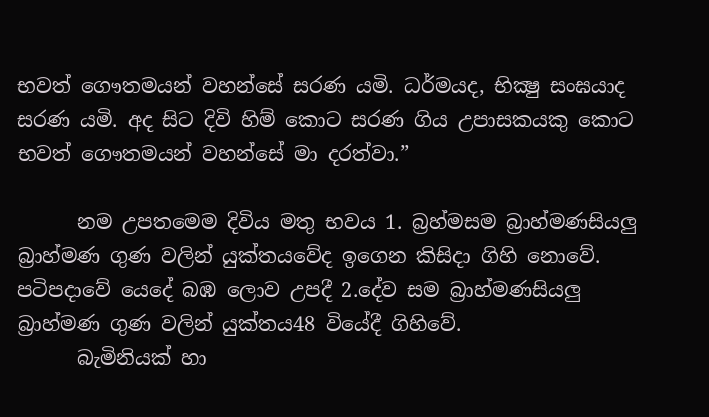භවත් ගෞතමයන් වහන්සේ සරණ යමි. ධර්මයද, භික්‍ෂු සංඝයාද සරණ යමි. අද සිට දිවි හිම් කොට සරණ ගිය උපාසකයකු කොට භවත් ගෞතමයන් වහන්සේ මා දරත්වා.”

      නම උපතමෙම දිවිය මතු භවය 1. බ්‍රහ්මසම බ්‍රාහ්මණසියලු බ්‍රාහ්මණ ගුණ වලින් යුක්තයවේද ඉගෙන කිසිදා ගිහි නොවේ. පටිපදාවේ යෙදේ බඹ ලොව උපදී 2.දේව සම බ්‍රාහ්මණසියලු බ්‍රාහ්මණ ගුණ වලින් යුක්තය48 වියේදී ගිහිවේ.
      බැමිනියක් හා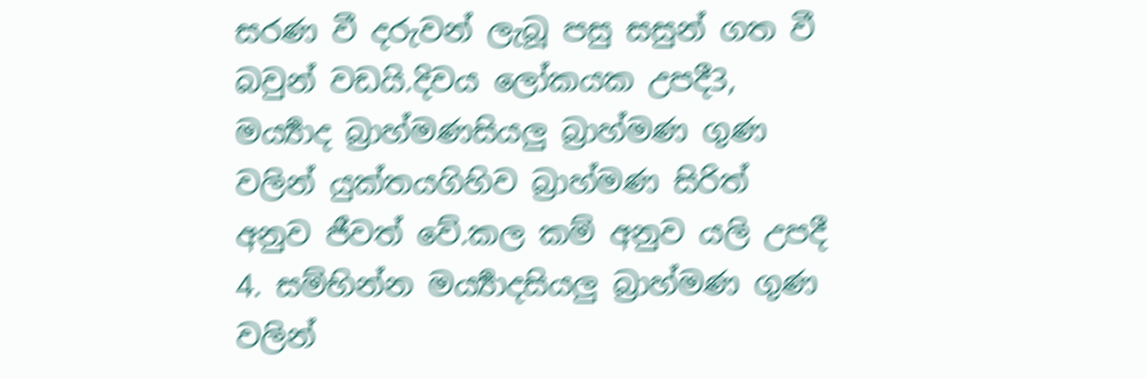සරණ වී දරුවන් ලැබූ පසු සසුන් ගත වී බවුන් වඩයි.දිවය ලෝකයක උපදී3, මර්‍ය්‍යාද බ්‍රාහ්මණසියලු බ්‍රාහ්මණ ගුණ වලින් යුක්තයගිහිව බ්‍රාහ්මණ සිරිත් අනුව ජීවත් වේ.කල කම් අනුව යලි උපදී 4. සම්භින්න මර්‍ය්‍යාදසියලු බ්‍රාහ්මණ ගුණ වලින්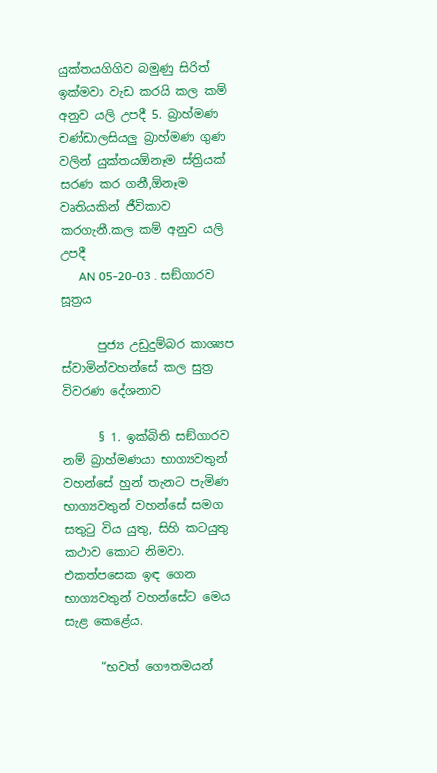යුක්තයගිගිව බමුණු සිරිත් ඉක්මවා වැඩ කරයි කල කම් අනුව යලි උපදී 5. බ්‍රාහ්මණ චණ්ඩාලසියලු බ්‍රාහ්මණ ගුණ වලින් යුක්තයඕනෑම ස්ත්‍රියක් සරණ කර ගනී,ඕනෑම වෘතියකින් ජීවිකාව කරගැනී.කල කම් අනුව යලි උපදී
      AN 05-20-03 . සඞ්ගාරව සූත්‍රය

      පුජ්‍ය උඩුදුම්බර කාශ්‍යප ස්වාමින්වහන්සේ කල සුත්‍ර විවරණ දේශනාව

      § 1. ඉක්බිති සඞ්ගාරව නම් බ්‍රාහ්මණයා භාග්‍යවතුන් වහන්සේ හුන් තැනට පැමිණ භාග්‍යවතුන් වහන්සේ සමග සතුටු විය යුතු, සිහි කටයුතු කථාව කොට නිමවා. එකත්පසෙක ඉඳ ගෙන භාග්‍යවතුන් වහන්සේට මෙය සැළ කෙළේය.

      “භවත් ගෞතමයන්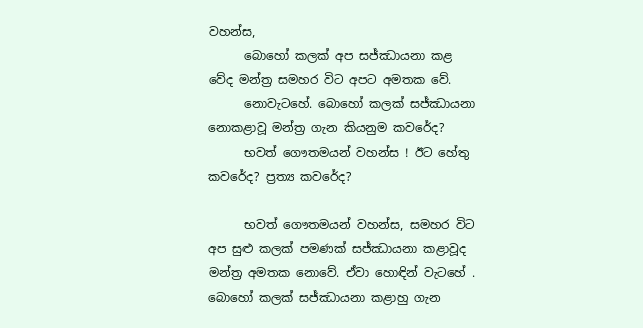වහන්ස,
      බොහෝ කලක් අප සජ්ඣායනා කළ වේද මන්ත්‍ර සමහර විට අපට අමතක වේ.
      නොවැටහේ. බොහෝ කලක් සජ්ඣායනා නොකළාවූ මන්ත්‍ර ගැන කියනුම කවරේද?
      භවත් ගෞතමයන් වහන්ස ! ඊට හේතු කවරේද? ප්‍රත්‍ය කවරේද?

      භවත් ගෞතමයන් වහන්ස, සමහර විට අප සුළු කලක් පමණක් සජ්ඣායනා කළාවූද මන්ත්‍ර අමතක නොවේ. ඒවා හොඳින් වැටහේ . බොහෝ කලක් සජ්ඣායනා කළාහු ගැන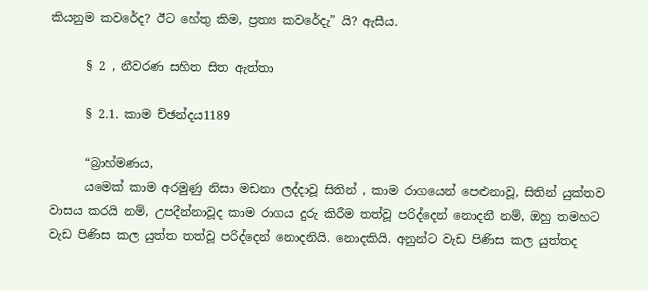කියනුම කවරේද? ඊට හේතු කිම, ප්‍රත්‍ය කවරේදැ” යි? ඇසීය.

      § 2 , නීවරණ සහිත සිත ඇත්තා

      § 2.1. කාම ච්ඡන්දය1189

      “බ්‍රාහ්මණය,
      යමෙක් කාම අරමුණු නිසා මඩනා ලද්දාවූ සිතින් , කාම රාගයෙන් පෙළුනාවූ, සිතින් යුක්තව වාසය කරයි නම්, උපදීන්නාවූද කාම රාගය දුරු කිරීම තත්වූ පරිද්දෙන් නොදනී නම්, ඔහු තමහට වැඩ පිණිස කල යුත්ත තත්වූ පරිද්දෙන් නොදනියි. නොදකියි. අනුන්ට වැඩ පිණිස කල යුත්තද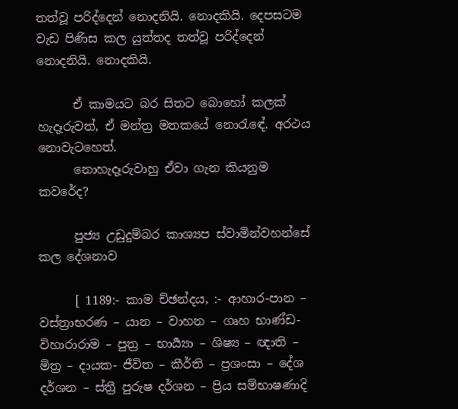තත්වූ පරිද්දෙන් නොදනියි. නොදකියි. දෙපසටම වැඩ පිණිස කල යුත්තද තත්වූ පරිද්දෙන් නොදනියි. නොදකියි.

      ඒ කාමයට බර සිතට බොහෝ කලක් හැදෑරුවත්, ඒ මන්ත්‍ර මතකයේ නොරැඳේ. අරථය නොවැටහෙත්.
      නොහැදෑරුවාහු ඒවා ගැන කියනුම කවරේද?

      පුජ්‍ය උඩුදුම්බර කාශ්‍යප ස්වාමින්වහන්සේ කල දේශනාව

      [ 1189:- කාම ච්ඡන්දය, :- ආහාර-පාන – වස්ත්‍රාභරණ – යාන – වාහන – ගෘහ භාණ්ඩ- විහාරාරාම – පුත්‍ර – භාර්‍ය්‍යා – ශිෂ්‍ය – ඥාති – මිත්‍ර – දායක- ජීවිත – කීර්ති – ප්‍රශංසා – දේශ දර්ශන – ස්ත්‍රී පුරුෂ දර්ශන – ප්‍රිය සම්භාෂණාදි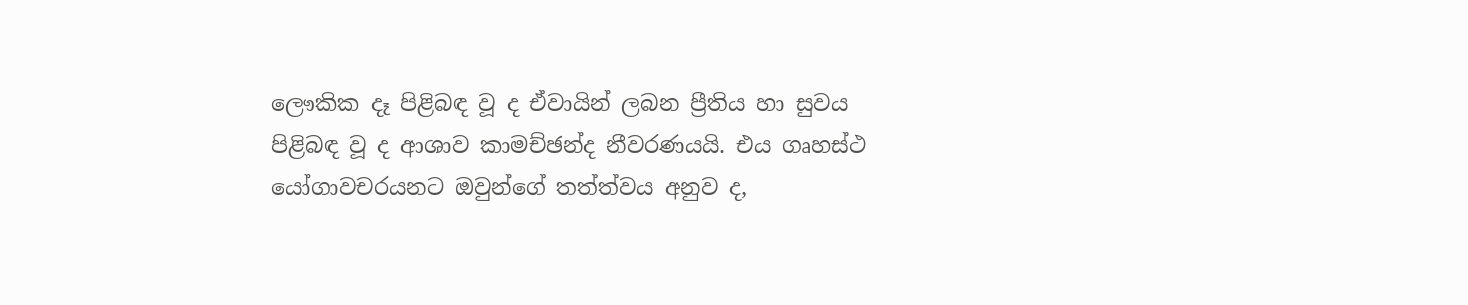ලෞකික දෑ පිළිබඳ වූ ද ඒවායින් ලබන ප්‍රීතිය හා සුවය පිළිබඳ වූ ද ආශාව කාමච්ඡන්ද නීවරණයයි. එය ගෘහස්ථ යෝගාවචරයනට ඔවුන්ගේ තත්ත්වය අනුව ද,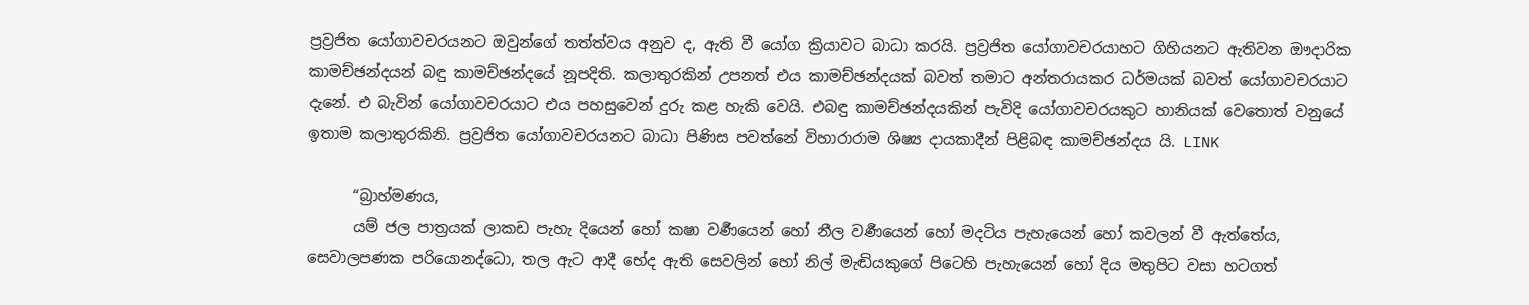ප්‍රව්‍රජිත යෝගාවචරයනට ඔවුන්ගේ තත්ත්වය අනුව ද, ඇති වී යෝග ක්‍රියාවට බාධා කරයි. ප්‍රව්‍රජිත යෝගාවචරයාහට ගිහියනට ඇතිවන ඖදාරික කාමච්ඡන්දයන් බඳු කාමච්ඡන්දයේ නූපදිති. කලාතුරකින් උපනත් එය කාමච්ඡන්දයක් බවත් තමාට අන්තරායකර ධර්මයක් බවත් යෝගාවචරයාට දැනේ. එ බැවින් යෝගාවචරයාට එය පහසුවෙන් දුරු කළ හැකි වෙයි. එබඳු කාමච්ඡන්දයකින් පැවිදි යෝගාවචරයකුට හානියක් වෙතොත් වනුයේ ඉතාම කලාතුරකිනි. ප්‍රව්‍රජිත යෝගාවචරයනට බාධා පිණිස පවත්නේ විහාරාරාම ශිෂ්‍ය දායකාදීන් පිළිබඳ කාමච්ඡන්දය යි. LINK

      “බ්‍රාහ්මණය,
      යම් ජල පාත්‍රයක් ලාකඩ පැහැ දියෙන් හෝ කෂා වර්‍ණයෙන් හෝ නීල වර්‍ණයෙන් හෝ මදටිය පැහැයෙන් හෝ කවලන් වී ඇත්තේය, සෙවාලපණක පරියොනද්ධො, තල ඇට ආදී භේද ඇති සෙවලින් හෝ නිල් මැඬියකුගේ පිටෙහි පැහැයෙන් හෝ දිය මතුපිට වසා හටගත්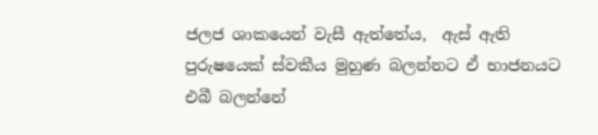ජලජ ශාකයෙන් වැසී ඇත්තේය,  ඇස් ඇති පුරුෂයෙක් ස්වකීය මුහුණ බලන්නට ඒ භාජනයට එබී බලන්නේ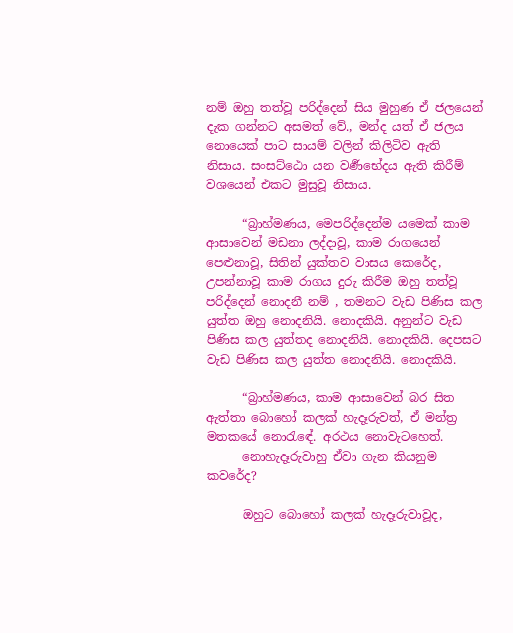නම් ඔහු තත්වූ පරිද්දෙන් සිය මුහුණ ඒ ජලයෙන් දැක ගන්නට අසමත් වේ., මන්ද යත් ඒ ජලය නොයෙක් පාට සායම් වලින් කිලිටිව ඇති නිසාය. සංසට්ඨො යන වර්‍ණභේදය ඇති කිරීම් වශයෙන් එකට මුසුවූ නිසාය.

      “බ්‍රාහ්මණය, මෙපරිද්දෙන්ම යමෙක් කාම ආසාවෙන් මඩනා ලද්දාවූ, කාම රාගයෙන් පෙළුනාවූ, සිතින් යුක්තව වාසය කෙරේද, උපන්නාවූ කාම රාගය දුරු කිරීම ඔහු තත්වූ පරිද්දෙන් නොදනී නම් , තමනට වැඩ පිණිස කල යුත්ත ඔහු නොදනියි. නොදකියි. අනුන්ට වැඩ පිණිස කල යුත්තද නොදනියි. නොදකියි. දෙපසට වැඩ පිණිස කල යුත්ත නොදනියි. නොදකියි.

      “බ්‍රාහ්මණය, කාම ආසාවෙන් බර සිත ඇත්තා බොහෝ කලක් හැදෑරුවත්, ඒ මන්ත්‍ර මතකයේ නොරැඳේ. අරථය නොවැටහෙත්.
      නොහැදෑරුවාහු ඒවා ගැන කියනුම කවරේද?

      ඔහුට බොහෝ කලක් හැදෑරුවාවූද,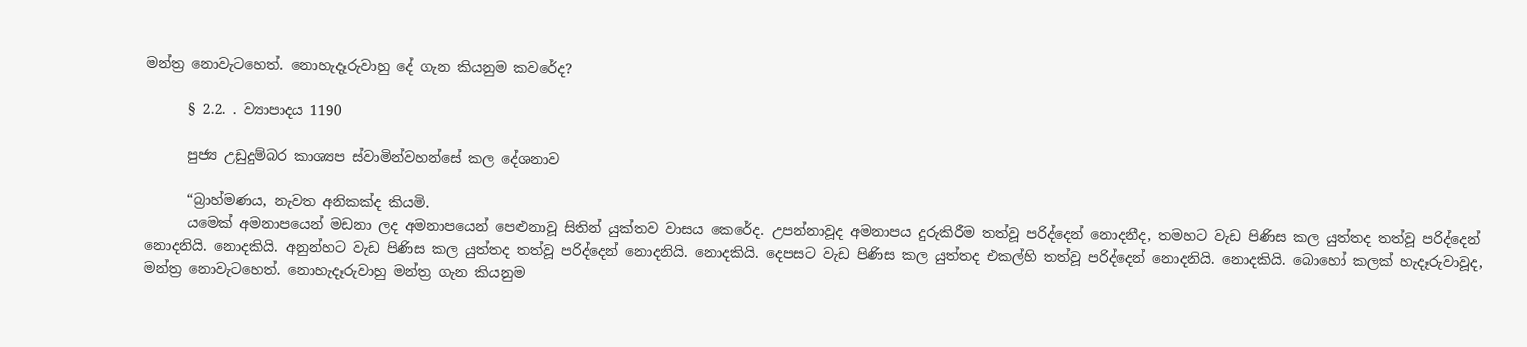මන්ත්‍ර නොවැටහෙත්. නොහැදෑරුවාහු දේ ගැන කියනුම කවරේද?

      § 2.2. . ව්‍යාපාදය 1190

      පුජ්‍ය උඩුදුම්බර කාශ්‍යප ස්වාමින්වහන්සේ කල දේශනාව

      “බ්‍රාහ්මණය, නැවත අනිකක්ද කියමි.
      යමෙක් අමනාපයෙන් මඩනා ලද අමනාපයෙන් පෙළුනාවූ සිතින් යුක්තව වාසය කෙරේද. උපන්නාවූද අමනාපය දුරුකිරීම තත්වූ පරිද්දෙන් නොදනීද, තමහට වැඩ පිණිස කල යුත්තද තත්වූ පරිද්දෙන් නොදනියි. නොදකියි. අනුන්හට වැඩ පිණිස කල යුත්තද තත්වූ පරිද්දෙන් නොදනියි. නොදකියි. දෙපසට වැඩ පිණිස කල යුත්තද එකල්හි තත්වූ පරිද්දෙන් නොදනියි. නොදකියි. බොහෝ කලක් හැදෑරුවාවූද, මන්ත්‍ර නොවැටහෙත්. නොහැදෑරුවාහු මන්ත්‍ර ගැන කියනුම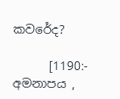කවරේද?

      [1190:- අමනාපය ,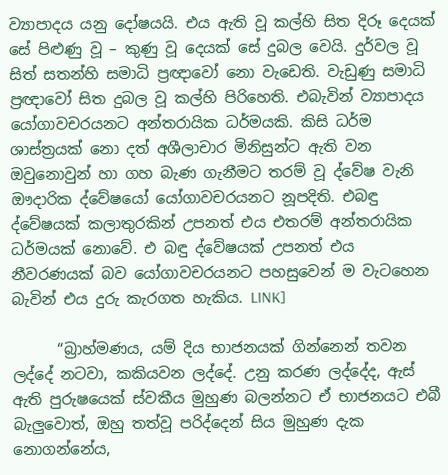ව්‍යාපාදය යනු දෝෂයයි. එය ඇති වූ කල්හි සිත දිරූ දෙයක් සේ පිළුණු වූ – කුණු වූ දෙයක් සේ දුබල වෙයි. දුර්වල වූ සිත් සතන්හි සමාධි ප්‍රඥාවෝ නො වැඩෙති. වැඩුණු සමාධි ප්‍රඥාවෝ සිත දුබල වූ කල්හි පිරිහෙති. එබැවින් ව්‍යාපාදය යෝගාවචරයනට අන්තරායික ධර්මයකි. කිසි ධර්ම ශාස්ත්‍රයක් නො දත් අශීලාචාර මිනිසුන්ට ඇති වන ඔවුනොවුන් හා ගහ බැණ ගැනීමට තරම් වූ ද්වේෂ වැනි ඖදාරික ද්වේෂයෝ යෝගාවචරයනට නූපදිති. එබඳු ද්වේෂයක් කලාතුරකින් උපනත් එය එතරම් අන්තරායික ධර්මයක් නොවේ. එ බඳු ද්වේෂයක් උපනත් එය නීවරණයක් බව යෝගාවචරයනට පහසුවෙන් ම වැටහෙන බැවින් එය දුරු කැරගත හැකිය. LINK]

      “බ්‍රාහ්මණය, යම් දිය භාජනයක් ගින්නෙන් තවන ලද්දේ නටවා, කකියවන ලද්දේ. උනු කරණ ලද්දේද, ඇස් ඇති පුරුෂයෙක් ස්වකීය මුහුණ බලන්නට ඒ භාජනයට එබී බැලුවොත්, ඔහු තත්වූ පරිද්දෙන් සිය මුහුණ දැක නොගන්නේය,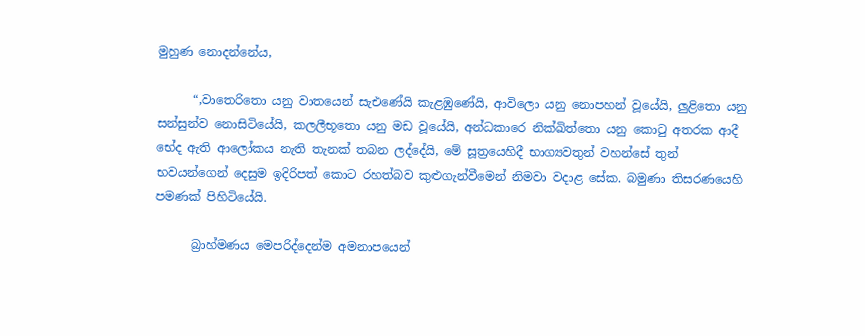මුහුණ නොදන්නේය,

      “,වාතෙරිතො යනු වාතයෙන් සැඑණේයි කැළඹුණේයි, ආවිලො යනු නොපහන් වූයේයි, ලුළිතො යනු සන්සුන්ව නොසිටියේයි, කලලීභූතො යනු මඩ වූයේයි, අන්ධකාරෙ නික්ඛිත්තො යනු කොටු අතරක ආදී භේද ඇති ආලෝකය නැති තැනක් තබන ලද්දේයි, මේ සූත්‍රයෙහිදී භාග්‍යවතුන් වහන්සේ තුන් භවයන්ගෙන් දෙසුම ඉදිරිපත් කොට රහත්බව කුළුගැන්වීමෙන් නිමවා වදාළ සේක. බමුණා තිසරණයෙහි පමණක් පිහිටියේයි.

      බ්‍රාහ්මණය මෙපරිද්දෙන්ම අමනාපයෙන්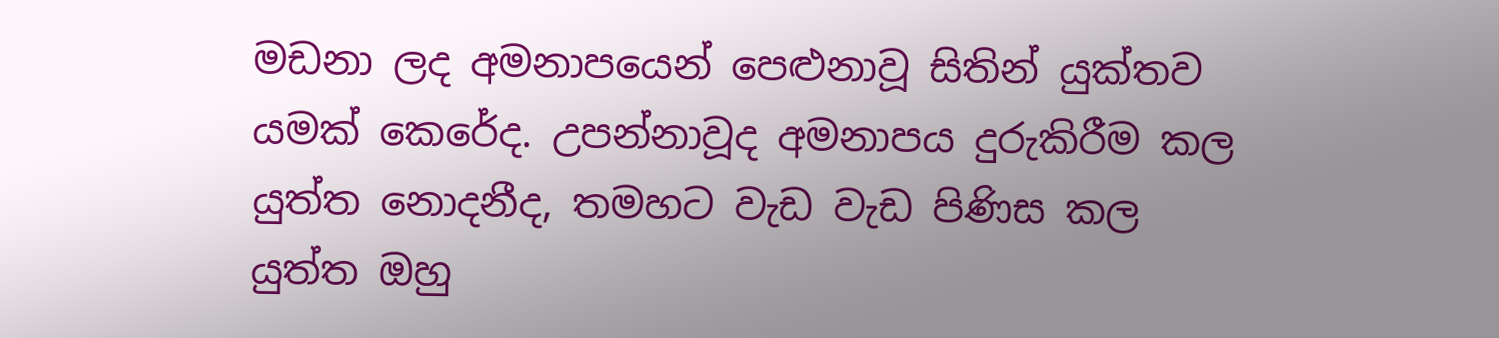මඩනා ලද අමනාපයෙන් පෙළුනාවූ සිතින් යුක්තව යමක් කෙරේද. උපන්නාවූද අමනාපය දුරුකිරීම කල යුත්ත නොදනීද, තමහට වැඩ වැඩ පිණිස කල යුත්ත ඔහු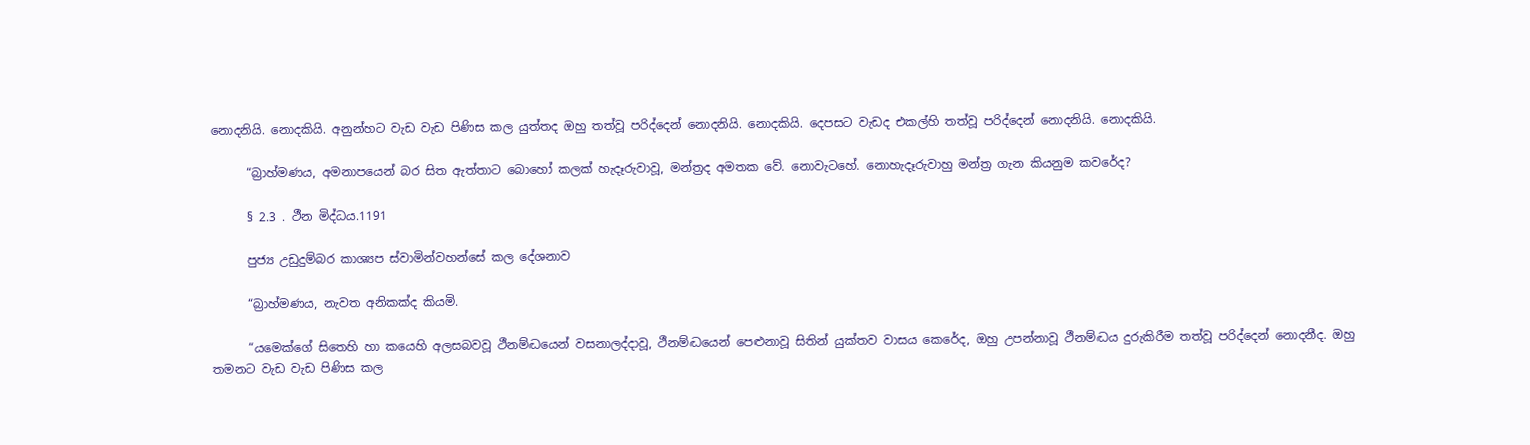නොදනියි. නොදකියි. අනුන්හට වැඩ වැඩ පිණිස කල යුත්තද ඔහු තත්වූ පරිද්දෙන් නොදනියි. නොදකියි. දෙපසට වැඩද එකල්හි තත්වූ පරිද්දෙන් නොදනියි. නොදකියි.

      “බ්‍රාහ්මණය, අමනාපයෙන් බර සිත ඇත්තාට බොහෝ කලක් හැදෑරුවාවූ, මන්ත්‍රද අමතක වේ. නොවැටහේ. නොහැදෑරුවාහු මන්ත්‍ර ගැන කියනුම කවරේද?

      § 2.3 . ථීන මිද්ධය.1191

      පුජ්‍ය උඩුදුම්බර කාශ්‍යප ස්වාමින්වහන්සේ කල දේශනාව

      “බ්‍රාහ්මණය, නැවත අනිකක්ද කියමි.

      “යමෙක්ගේ සිතෙහි හා කයෙහි අලසබවවූ ථීනම්ද්‍ධයෙන් වසනාලද්දාවූ, ථීනම්ද්‍ධයෙන් පෙළුනාවූ සිතින් යුක්තව වාසය කෙරේද, ඔහු උපන්නාවූ ථීනම්ද්‍ධය දුරුකිරීම තත්වූ පරිද්දෙන් නොදනීද. ඔහු තමනට වැඩ වැඩ පිණිස කල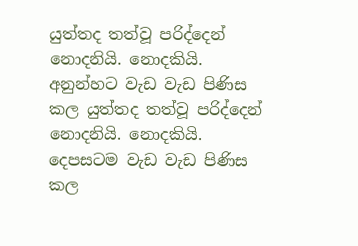යුත්තද තත්වූ පරිද්දෙන් නොදනියි. නොදකියි. අනුන්හට වැඩ වැඩ පිණිස කල යුත්තද තත්වූ පරිද්දෙන් නොදනියි. නොදකියි. දෙපසටම වැඩ වැඩ පිණිස කල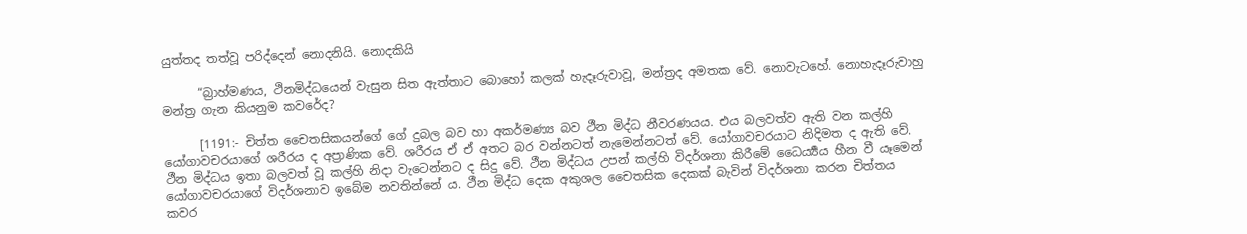යුත්තද තත්වූ පරිද්දෙන් නොදනියි. නොදකියි

      “බ්‍රාහ්මණය, ථිනමිද්ධයෙන් වැසුන සිත ඇත්තාට බොහෝ කලක් හැදෑරුවාවූ, මන්ත්‍රද අමතක වේ. නොවැටහේ. නොහැදෑරුවාහු මන්ත්‍ර ගැන කියනුම කවරේද?

      [1191:- චිත්ත චෛතසිකයන්ගේ ගේ දුබල බව හා අකර්මණ්‍ය බව ථීන මිද්ධ නීවරණයය. එය බලවත්ව ඇති වන කල්හි යෝගාවචරයාගේ ශරීරය ද අප්‍රාණික වේ. ශරීරය ඒ ඒ අතට බර වන්නටත් නැමෙන්නටත් වේ. යෝගාවචරයාට නිදිමත ද ඇති වේ. ථීන මිද්ධය ඉතා බලවත් වූ කල්හි නිදා වැටෙන්නට ද සිදු වේ. ථීන මිද්ධය උපන් කල්හි විදර්ශනා කිරීමේ ධෛර්‍ය්‍යය හීන වී යෑමෙන් යෝගාවචරයාගේ විදර්ශනාව ඉබේම නවතින්නේ ය. ථීන මිද්ධ දෙක අකුශල චෛතසික දෙකක් බැවින් විදර්ශනා කරන චිත්තය කවර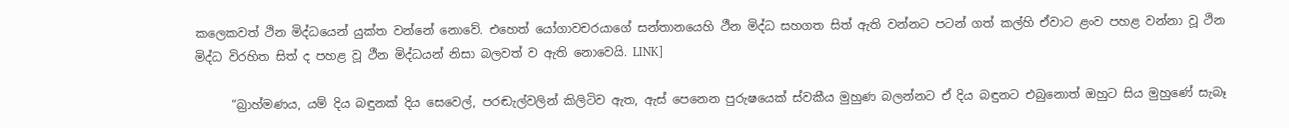කලෙකවත් ථින මිද්ධයෙන් යුක්ත වන්නේ නොවේ. එහෙත් යෝගාවචරයාගේ සන්තානයෙහි ථීන මිද්ධ සහගත සිත් ඇති වන්නට පටන් ගත් කල්හි ඒවාට ළංව පහළ වන්නා වූ ථින මිද්ධ විරහිත සිත් ද පහළ වූ ථීන මිද්ධයන් නිසා බලවත් ව ඇති නොවෙයි. LINK]

      “බ්‍රාහ්මණය, යම් දිය බඳුනක් දිය සෙවෙල්, පරඬැල්වලින් කිලිටිව ඇත, ඇස් පෙනෙන පුරුෂයෙක් ස්වකීය මුහුණ බලන්නට ඒ දිය බඳුනට එබුනොත් ඔහුට සිය මුහුණේ සැබෑ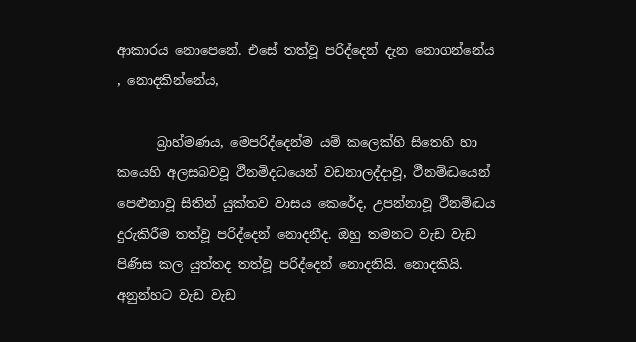ආකාරය නොපෙනේ. එසේ තත්වූ පරිද්දෙන් දැන නොගන්නේය , නොදකින්නේය,

      බ්‍රාහ්මණය, මෙපරිද්දෙන්ම යම් කලෙක්හි සිතෙහි හා කයෙහි අලසබවවූ ථීනමිදධයෙන් වඩනාලද්දාවූ, ථීනම්ද්‍ධයෙන් පෙළුනාවූ සිතින් යුක්තව වාසය කෙරේද, උපන්නාවූ ථීනම්ද්‍ධය දුරුකිරීම තත්වූ පරිද්දෙන් නොදනීද. ඔහු තමනට වැඩ වැඩ පිණිස කල යුත්තද තත්වූ පරිද්දෙන් නොදනියි. නොදකියි. අනුන්හට වැඩ වැඩ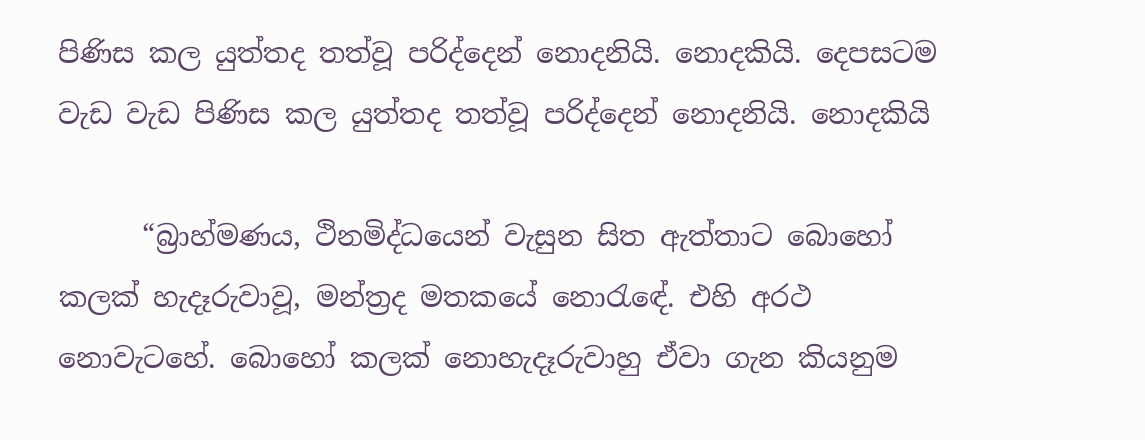පිණිස කල යුත්තද තත්වූ පරිද්දෙන් නොදනියි. නොදකියි. දෙපසටම වැඩ වැඩ පිණිස කල යුත්තද තත්වූ පරිද්දෙන් නොදනියි. නොදකියි

      “බ්‍රාහ්මණය, ථිනමිද්ධයෙන් වැසුන සිත ඇත්තාට බොහෝ කලක් හැදෑරුවාවූ, මන්ත්‍රද මතකයේ නොරැඳේ. එහි අරථ නොවැටහේ. බොහෝ කලක් නොහැදෑරුවාහු ඒවා ගැන කියනුම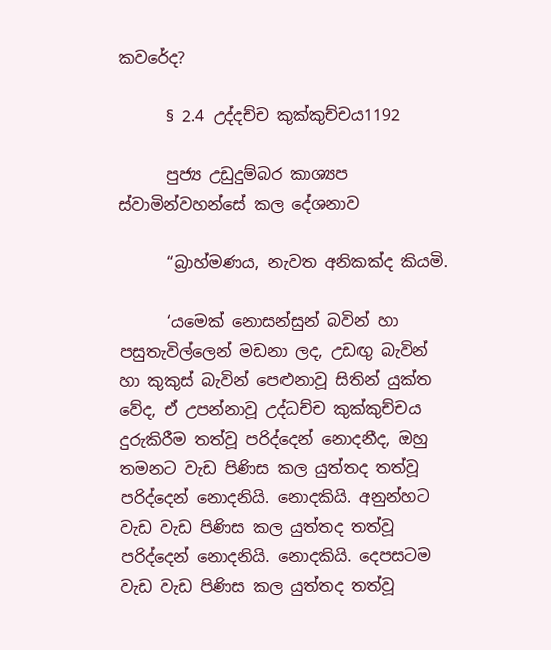කවරේද?

      § 2.4 උද්දච්ච කුක්කුච්චය1192

      පුජ්‍ය උඩුදුම්බර කාශ්‍යප ස්වාමින්වහන්සේ කල දේශනාව

      “බ්‍රාහ්මණය, නැවත අනිකක්ද කියමි.

      ‘යමෙක් නොසන්සුන් බවින් හා පසුතැවිල්ලෙන් මඩනා ලද, උඩඟු බැවින් හා කුකුස් බැවින් පෙළුනාවූ සිතින් යුක්ත වේද, ඒ උපන්නාවූ උද්ධච්ච කුක්කුච්චය දුරුකිරීම තත්වූ පරිද්දෙන් නොදනීද, ඔහු තමනට වැඩ පිණිස කල යුත්තද තත්වූ පරිද්දෙන් නොදනියි. නොදකියි. අනුන්හට වැඩ වැඩ පිණිස කල යුත්තද තත්වූ පරිද්දෙන් නොදනියි. නොදකියි. දෙපසටම වැඩ වැඩ පිණිස කල යුත්තද තත්වූ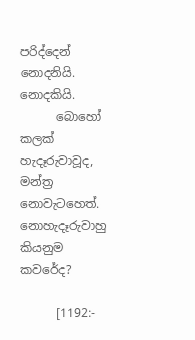පරිද්දෙන් නොදනියි. නොදකියි.
      බොහෝ කලක් හැදෑරුවාවූද, මන්ත්‍ර නොවැටහෙත්. නොහැදෑරුවාහු කියනුම කවරේද?

      [1192:-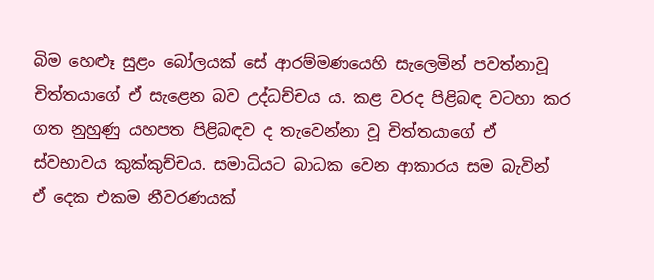බිම හෙළූ සුළං බෝලයක් සේ ආරම්මණයෙහි සැලෙමින් පවත්නාවූ චිත්තයාගේ ඒ සැළෙන බව උද්ධච්චය ය. කළ වරද පිළිබඳ වටහා කර ගත නුහුණු යහපත පිළිබඳව ද තැවෙන්නා වූ චිත්තයාගේ ඒ ස්වභාවය කුක්කුච්චය. සමාධියට බාධක වෙන ආකාරය සම බැවින් ඒ දෙක එකම නීවරණයක්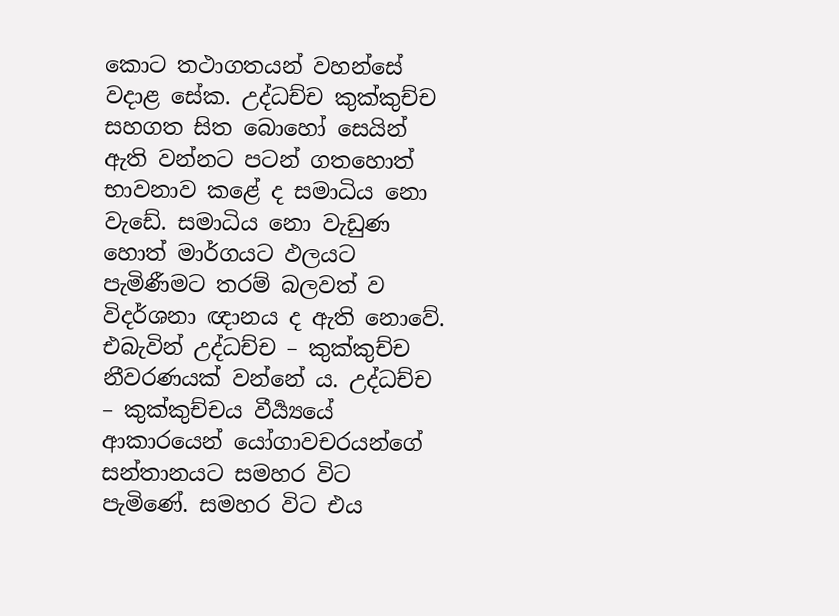කොට තථාගතයන් වහන්සේ වදාළ සේක. උද්ධච්ච කුක්කුච්ච සහගත සිත බොහෝ සෙයින් ඇති වන්නට පටන් ගතහොත් භාවනාව කළේ ද සමාධිය නො වැඩේ. සමාධිය නො වැඩුණ හොත් මාර්ගයට ඵලයට පැමිණීමට තරම් බලවත් ව විදර්ශනා ඥානය ද ඇති නොවේ. එබැවින් උද්ධච්ච – කුක්කුච්ච නීවරණයක් වන්නේ ය. උද්ධච්ච – කුක්කුච්චය වීර්‍ය්‍යයේ ආකාරයෙන් යෝගාවචරයන්ගේ සන්තානයට සමහර විට පැමිණේ. සමහර විට එය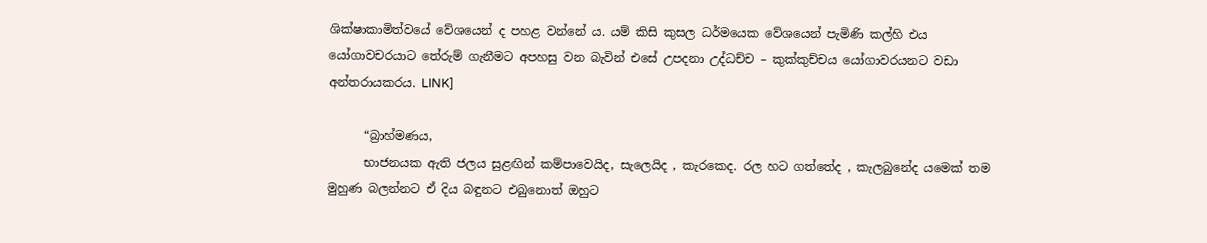ශික්ෂාකාමිත්වයේ වේශයෙන් ද පහළ වන්නේ ය. යම් කිසි කුසල ධර්මයෙක වේශයෙන් පැමිණි කල්හි එය යෝගාවචරයාට තේරුම් ගැනීමට අපහසු වන බැවින් එසේ උපදනා උද්ධච්ච – කුක්කුච්චය යෝගාවරයනට වඩා අන්තරායකරය. LINK]

      “බ්‍රාහ්මණය,
      භාජනයක ඇති ජලය සුළඟින් කම්පාවෙයිද, සැලෙයිද , කැරකෙද. රල හට ගත්තේද , කැලබුනේද යමෙක් තම මුහුණ බලන්නට ඒ දිය බඳුනට එබුනොත් ඔහුට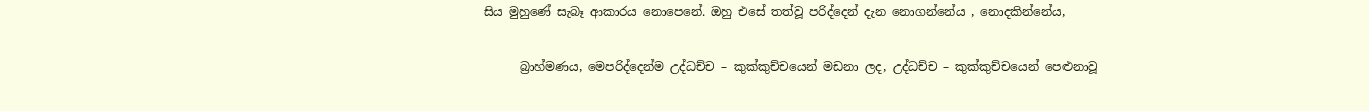සිය මුහුණේ සැබෑ ආකාරය නොපෙනේ. ඔහු එසේ තත්වූ පරිද්දෙන් දැන නොගන්නේය , නොදකින්නේය,

      බ්‍රාහ්මණය, මෙපරිද්දෙන්ම උද්ධච්ච – කුක්කුච්චයෙන් මඩනා ලද, උද්ධච්ච – කුක්කුච්චයෙන් පෙළුනාවූ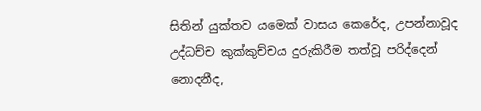සිතින් යුක්තව යමෙක් වාසය කෙරේද, උපන්නාවූද උද්ධච්ච කුක්කුච්චය දුරුකිරීම තත්වූ පරිද්දෙන් නොදනීද,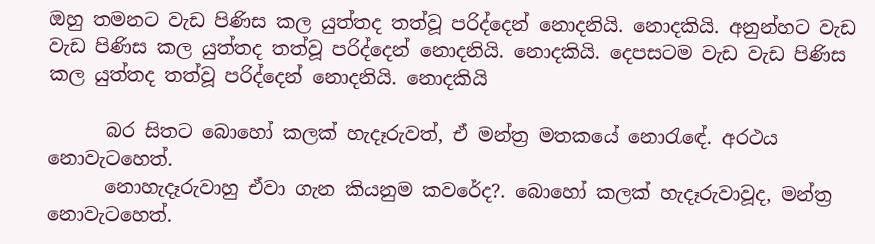ඔහු තමනට වැඩ පිණිස කල යුත්තද තත්වූ පරිද්දෙන් නොදනියි. නොදකියි. අනුන්හට වැඩ වැඩ පිණිස කල යුත්තද තත්වූ පරිද්දෙන් නොදනියි. නොදකියි. දෙපසටම වැඩ වැඩ පිණිස කල යුත්තද තත්වූ පරිද්දෙන් නොදනියි. නොදකියි

      බර සිතට බොහෝ කලක් හැදෑරුවත්, ඒ මන්ත්‍ර මතකයේ නොරැඳේ. අරථය නොවැටහෙත්.
      නොහැදෑරුවාහු ඒවා ගැන කියනුම කවරේද?. බොහෝ කලක් හැදෑරුවාවූද, මන්ත්‍ර නොවැටහෙත්.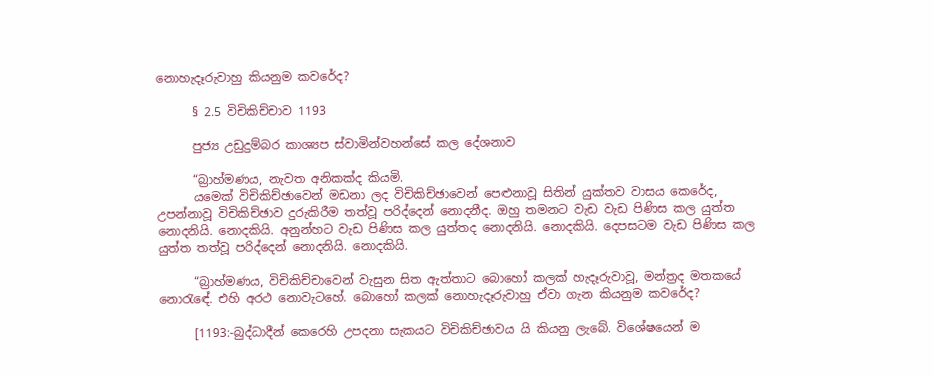නොහැදෑරුවාහු කියනුම කවරේද?

      § 2.5 විචිකිච්චාව 1193

      පුජ්‍ය උඩුදුම්බර කාශ්‍යප ස්වාමින්වහන්සේ කල දේශනාව

      “බ්‍රාහ්මණය, නැවත අනිකක්ද කියමි.
      යමෙක් විචිකිච්ඡාවෙන් මඩනා ලද විචිකිච්ඡාවෙන් පෙළුනාවූ සිතින් යුක්තව වාසය කෙරේද, උපන්නාවූ විචිකිච්ඡාව දුරුකිරීම තත්වූ පරිද්දෙන් නොදනීද. ඔහු තමනට වැඩ වැඩ පිණිස කල යුත්ත නොදනියි. නොදකියි. අනුන්හට වැඩ පිණිස කල යුත්තද නොදනියි. නොදකියි. දෙපසටම වැඩ පිණිස කල යුත්ත තත්වූ පරිද්දෙන් නොදනියි. නොදකියි.

      “බ්‍රාහ්මණය, විචිකිච්චාවෙන් වැසුන සිත ඇත්තාට බොහෝ කලක් හැදෑරුවාවූ, මන්ත්‍රද මතකයේ නොරැඳේ. එහි අරථ නොවැටහේ. බොහෝ කලක් නොහැදෑරුවාහු ඒවා ගැන කියනුම කවරේද?

      [1193:-බුද්ධාදීන් කෙරෙහි උපදනා සැකයට විචිකිච්ඡාවය යි කියනු ලැබේ. විශේෂයෙන් ම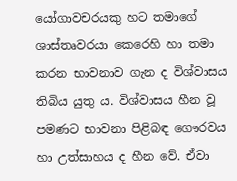යෝගාවචරයකු හට තමාගේ ශාස්තෘවරයා කෙරෙහි හා තමා කරන භාවනාව ගැන ද විශ්වාසය තිබිය යුතු ය. විශ්වාසය හීන වූ පමණට භාවනා පිළිබඳ ගෞරවය හා උත්සාහය ද හීන වේ. ඒවා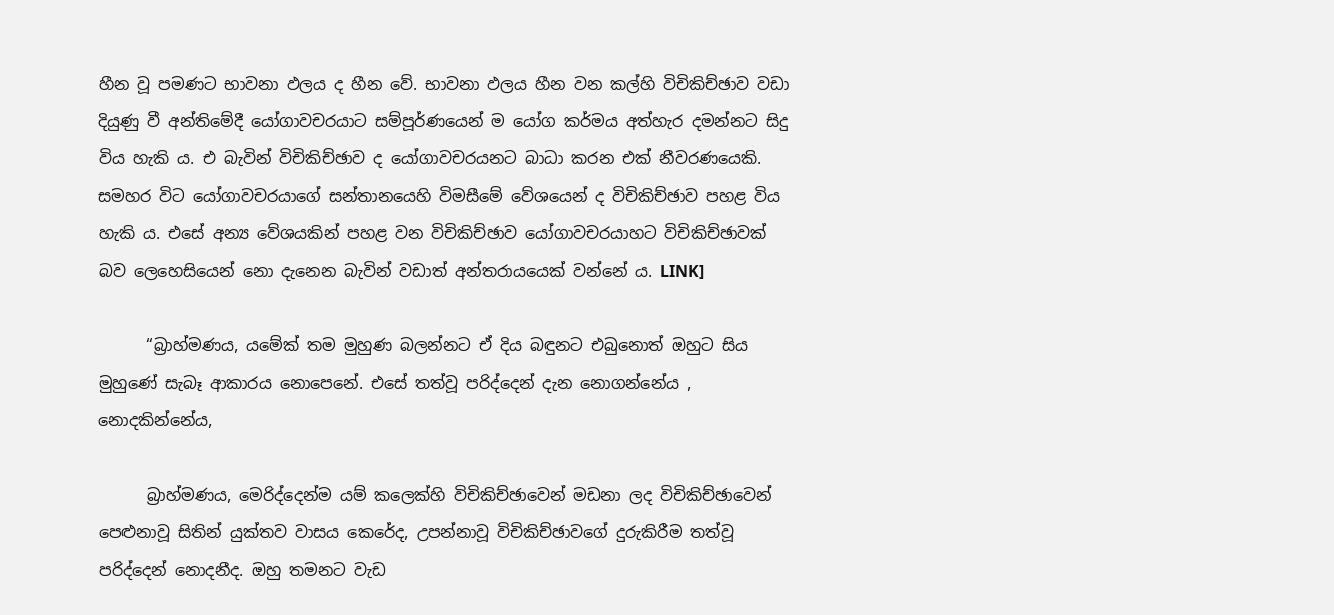හීන වූ පමණට භාවනා ඵලය ද හීන වේ. භාවනා ඵලය හීන වන කල්හි විචිකිච්ඡාව වඩා දියුණු වී අන්තිමේදී යෝගාවචරයාට සම්පූර්ණයෙන් ම යෝග කර්මය අත්හැර දමන්නට සිදු විය හැකි ය. එ බැවින් විචිකිච්ඡාව ද යෝගාවචරයනට බාධා කරන එක් නීවරණයෙකි. සමහර විට යෝගාවචරයාගේ සන්තානයෙහි විමසීමේ වේශයෙන් ද විචිකිච්ඡාව පහළ විය හැකි ය. එසේ අන්‍ය වේශයකින් පහළ වන විචිකිච්ඡාව යෝගාවචරයාහට විචිකිච්ඡාවක් බව ලෙහෙසියෙන් නො දැනෙන බැවින් වඩාත් අන්තරායයෙක් වන්නේ ය. LINK]

      “බ්‍රාහ්මණය, යමේක් තම මුහුණ බලන්නට ඒ දිය බඳුනට එබුනොත් ඔහුට සිය මුහුණේ සැබෑ ආකාරය නොපෙනේ. එසේ තත්වූ පරිද්දෙන් දැන නොගන්නේය , නොදකින්නේය,

      බ්‍රාහ්මණය, මෙරිද්දෙන්ම යම් කලෙක්හි විචිකිච්ඡාවෙන් මඩනා ලද විචිකිච්ඡාවෙන් පෙළුනාවූ සිතින් යුක්තව වාසය කෙරේද, උපන්නාවූ විචිකිච්ඡාවගේ දුරුකිරීම තත්වූ පරිද්දෙන් නොදනීද. ඔහු තමනට වැඩ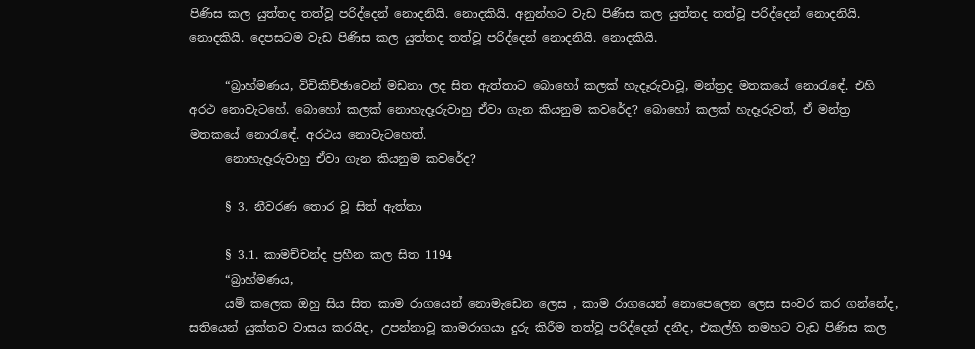පිණිස කල යුත්තද තත්වූ පරිද්දෙන් නොදනියි. නොදකියි. අනුන්හට වැඩ පිණිස කල යුත්තද තත්වූ පරිද්දෙන් නොදනියි. නොදකියි. දෙපසටම වැඩ පිණිස කල යුත්තද තත්වූ පරිද්දෙන් නොදනියි. නොදකියි.

      “බ්‍රාහ්මණය, විචිකිච්ඡාවෙන් මඩනා ලද සිත ඇත්තාට බොහෝ කලක් හැදෑරුවාවූ, මන්ත්‍රද මතකයේ නොරැඳේ. එහි අරථ නොවැටහේ. බොහෝ කලක් නොහැදෑරුවාහු ඒවා ගැන කියනුම කවරේද? බොහෝ කලක් හැදෑරුවත්, ඒ මන්ත්‍ර මතකයේ නොරැඳේ. අරථය නොවැටහෙත්.
      නොහැදෑරුවාහු ඒවා ගැන කියනුම කවරේද?

      § 3. නීවරණ තොර වූ සිත් ඇත්තා

      § 3.1. කාමච්චන්ද ප්‍රහීන කල සිත 1194
      “බ්‍රාහ්මණය,
      යම් කලෙක ඔහු සිය සිත කාම රාගයෙන් නොමැඩෙන ලෙස , කාම රාගයෙන් නොපෙලෙන ලෙස සංවර කර ගන්නේද, සතියෙන් යුක්තව වාසය කරයිද, උපන්නාවූ කාමරාගයා දුරු කිරීම තත්වූ පරිද්දෙන් දනීද, එකල්හි තමහට වැඩ පිණිස කල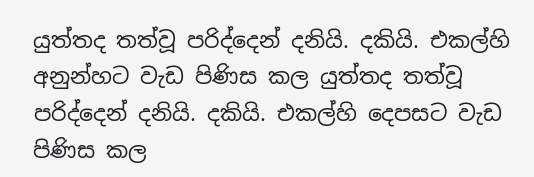යුත්තද තත්වූ පරිද්දෙන් දනියි. දකියි. එකල්හි අනුන්හට වැඩ පිණිස කල යුත්තද තත්වූ පරිද්දෙන් දනියි. දකියි. එකල්හි දෙපසට වැඩ පිණිස කල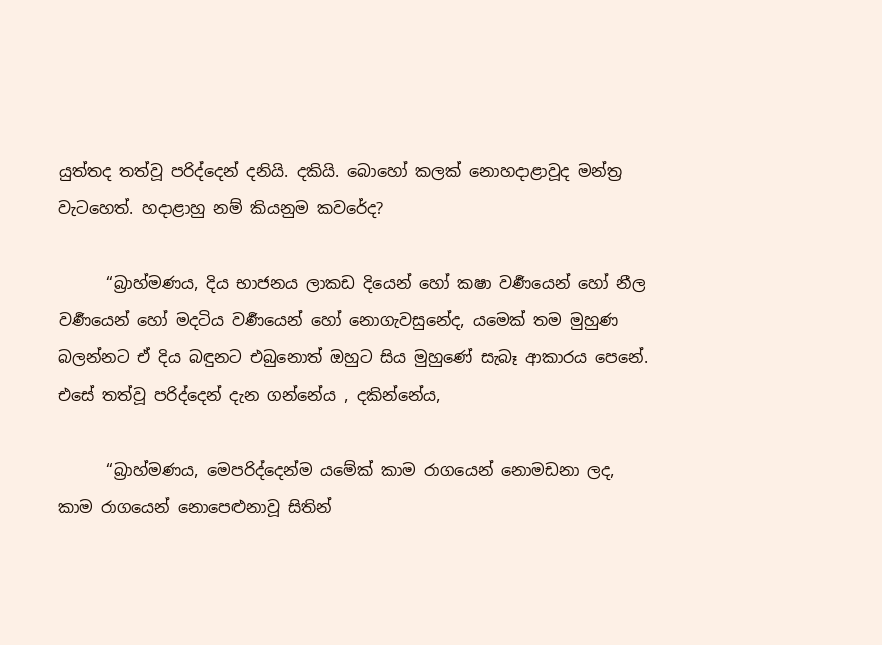යුත්තද තත්වූ පරිද්දෙන් දනියි. දකියි. බොහෝ කලක් නොහදාළාවූද මන්ත්‍ර වැටහෙත්. හදාළාහු නම් කියනුම කවරේද?

      “බ්‍රාහ්මණය, දිය භාජනය ලාකඩ දියෙන් හෝ කෂා වර්‍ණයෙන් හෝ නීල වර්‍ණයෙන් හෝ මදටිය වර්‍ණයෙන් හෝ නොගැවසුනේද, යමෙක් තම මුහුණ බලන්නට ඒ දිය බඳුනට එබුනොත් ඔහුට සිය මුහුණේ සැබෑ ආකාරය පෙනේ. එසේ තත්වූ පරිද්දෙන් දැන ගන්නේය , දකින්නේය,

      “බ්‍රාහ්මණය, මෙපරිද්දෙන්ම යමේක් කාම රාගයෙන් නොමඩනා ලද, කාම රාගයෙන් නොපෙළුනාවූ සිතින්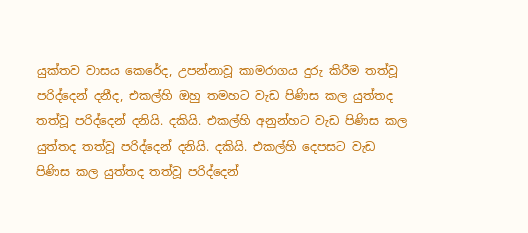යුක්තව වාසය කෙරේද, උපන්නාවූ කාමරාගය දුරු කිරීම තත්වූ පරිද්දෙන් දනීද, එකල්හි ඔහු තමහට වැඩ පිණිස කල යුත්තද තත්වූ පරිද්දෙන් දනියි. දකියි. එකල්හි අනුන්හට වැඩ පිණිස කල යුත්තද තත්වූ පරිද්දෙන් දනියි. දකියි. එකල්හි දෙපසට වැඩ පිණිස කල යුත්තද තත්වූ පරිද්දෙන්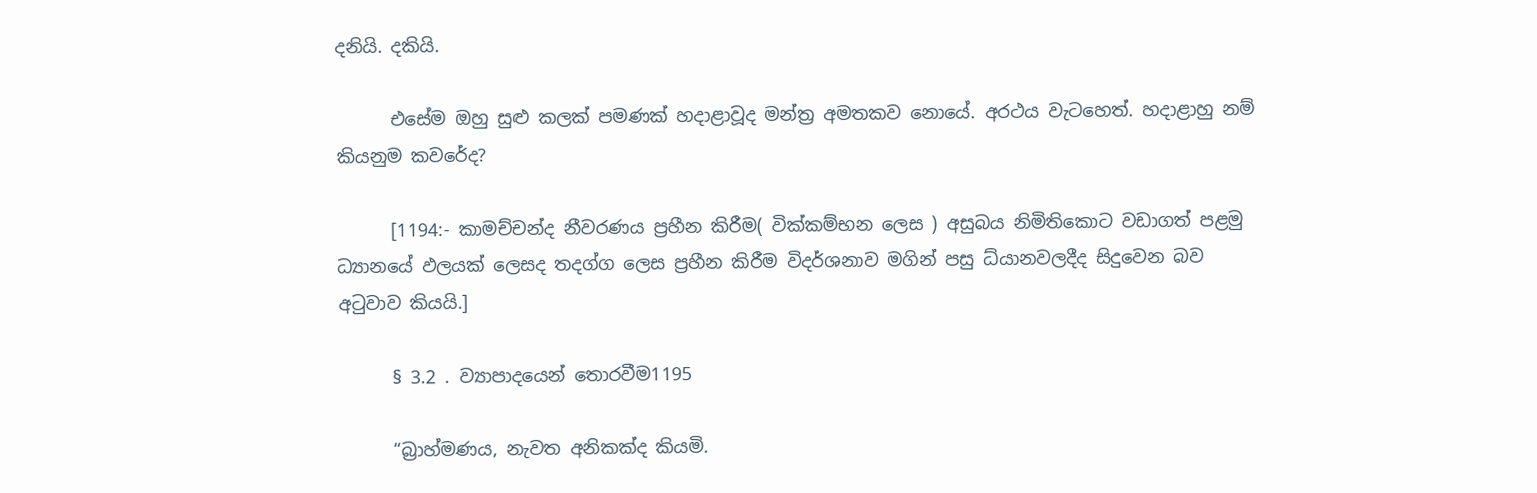දනියි. දකියි.

      එසේම ඔහු සුළු කලක් පමණක් හදාළාවූද මන්ත්‍ර අමතකව නොයේ. අරථය වැටහෙත්. හදාළාහු නම් කියනුම කවරේද?

      [1194:- කාමච්චන්ද නීවරණය ප්‍රහීන කිරීම( වික්කම්භන ලෙස ) අසුබය නිමිතිකොට වඩාගත් පළමු ධ්‍යානයේ ඵලයක් ලෙසද තදග්ග ලෙස ප්‍රහීන කිරීම විදර්ශනාව මගින් පසු ධ්යානවලදීද සිදුවෙන බව අටුවාව කියයි.]

      § 3.2 . ව්‍යාපාදයෙන් තොරවීම1195

      “බ්‍රාහ්මණය, නැවත අනිකක්ද කියමි.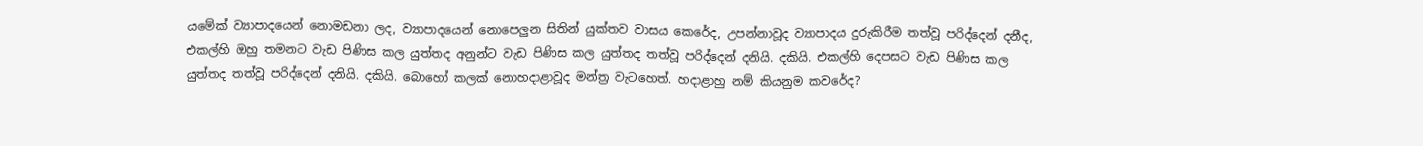යමේක් ව්‍යාපාදයෙන් නොමඩනා ලද, ව්‍යාපාදයෙන් නොපෙලුන සිතින් යුක්තව වාසය කෙරේද, උපන්නාවූද ව්‍යාපාදය දුරුකිරීම තත්වූ පරිද්දෙන් දනීද, එකල්හි ඔහු තමනට වැඩ පිණිස කල යුත්තද අනුන්ට වැඩ පිණිස කල යුත්තද තත්වූ පරිද්දෙන් දනියි. දකියි. එකල්හි දෙපසට වැඩ පිණිස කල යුත්තද තත්වූ පරිද්දෙන් දනියි. දකියි. බොහෝ කලක් නොහදාළාවූද මන්ත්‍ර වැටහෙත්. හදාළාහු නම් කියනුම කවරේද?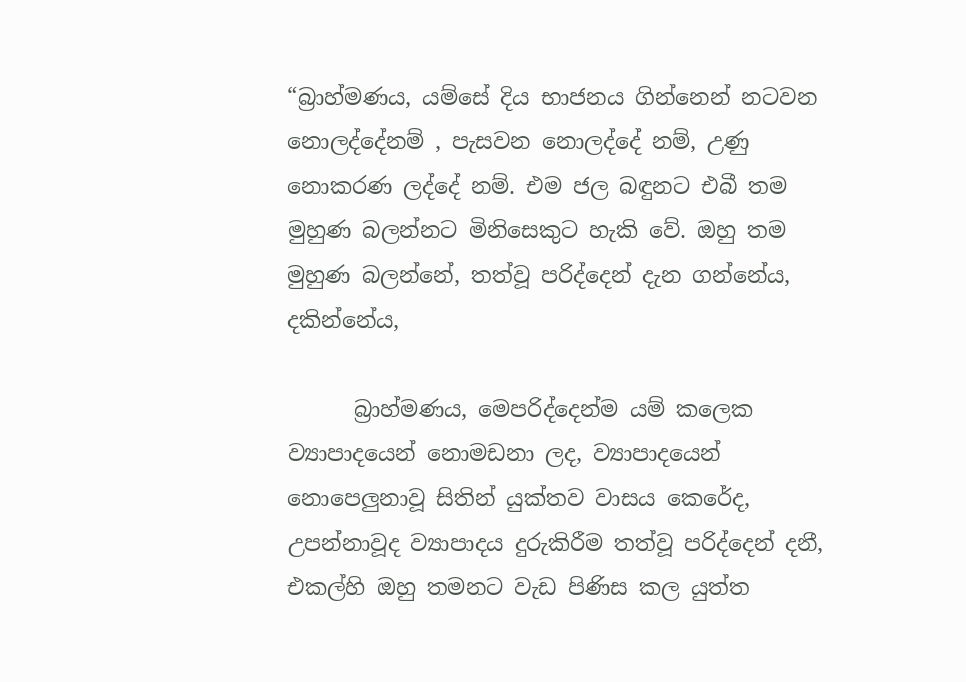“බ්‍රාහ්මණය, යම්සේ දිය භාජනය ගින්නෙන් නටවන නොලද්දේනම් , පැසවන නොලද්දේ නම්, උණු නොකරණ ලද්දේ නම්. එම ජල බඳුනට එබී තම මුහුණ බලන්නට මිනිසෙකුට හැකි වේ. ඔහු තම මුහුණ බලන්නේ, තත්වූ පරිද්දෙන් දැන ගන්නේය, දකින්නේය,

      බ්‍රාහ්මණය, මෙපරිද්දෙන්ම යම් කලෙක ව්‍යාපාදයෙන් නොමඩනා ලද, ව්‍යාපාදයෙන් නොපෙලුනාවූ සිතින් යුක්තව වාසය කෙරේද, උපන්නාවූද ව්‍යාපාදය දුරුකිරීම තත්වූ පරිද්දෙන් දනී, එකල්හි ඔහු තමනට වැඩ පිණිස කල යුත්ත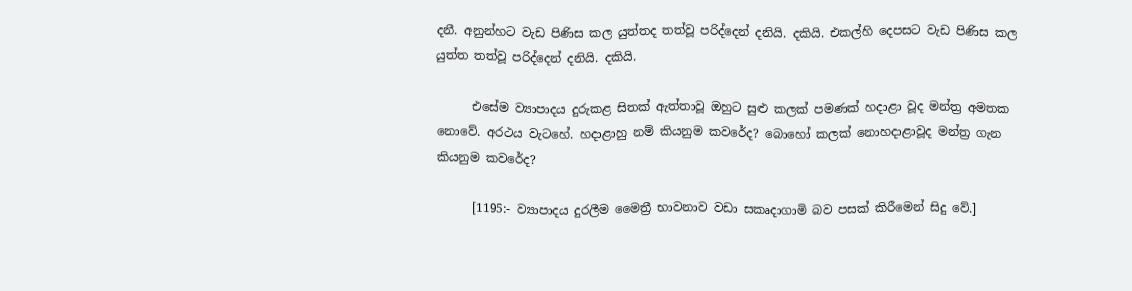දනී. අනුන්හට වැඩ පිණිස කල යුත්තද තත්වූ පරිද්දෙන් දනියි. දකියි. එකල්හි දෙපසට වැඩ පිණිස කල යුත්ත තත්වූ පරිද්දෙන් දනියි. දකියි.

      එසේම ව්‍යාපාදය දුරුකළ සිතක් ඇත්තාවූ ඔහුට සුළු කලක් පමණක් හදාළා වූද මන්ත්‍ර අමතක නොවේ. අරථය වැටහේ. හදාළාහු නම් කියනුම කවරේද? බොහෝ කලක් නොහදාළාවූද මන්ත්‍ර ගැන කියනුම කවරේද?

      [1195:- ව්‍යාපාදය දුරලීම මෛත්‍රී භාවනාව වඩා සකෘදාගාමි බව පසක් කිරීමෙන් සිදු වේ.]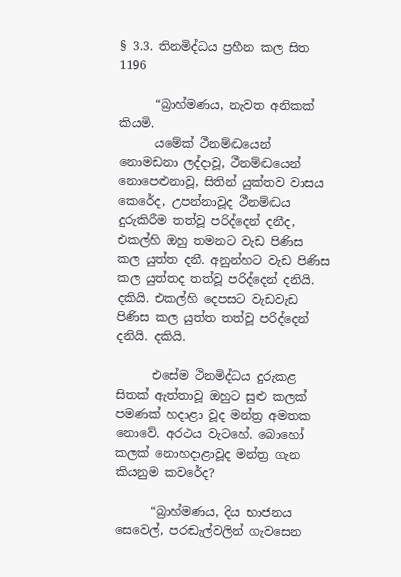§ 3.3. තිනමිද්ධය ප්‍රහීන කල සිත 1196

      “බ්‍රාහ්මණය, නැවත අනිකක් කියමි.
      යමේක් ථීනම්ද්‍ධයෙන් නොමඩනා ලද්දාවූ, ථීනම්ද්‍ධයෙන් නොපෙළුනාවූ, සිතින් යුක්තව වාසය කෙරේද, උපන්නාවූද ථීනම්ද්‍ධය දුරුකිරීම තත්වූ පරිද්දෙන් දනීද, එකල්හි ඔහු තමනට වැඩ පිණිස කල යුත්ත දනී. අනුන්හට වැඩ පිණිස කල යුත්තද තත්වූ පරිද්දෙන් දනියි. දකියි. එකල්හි දෙපසට වැඩවැඩ පිණිස කල යුත්ත තත්වූ පරිද්දෙන් දනියි. දකියි.

      එසේම ථිනමිද්ධය දුරුකළ සිතක් ඇත්තාවූ ඔහුට සුළු කලක් පමණක් හදාළා වූද මන්ත්‍ර අමතක නොවේ. අරථය වැටහේ. බොහෝ කලක් නොහදාළාවූද මන්ත්‍ර ගැන කියනුම කවරේද?

      “බ්‍රාහ්මණය, දිය භාජනය සෙවෙල්, පරඬැල්වලින් ගැවසෙන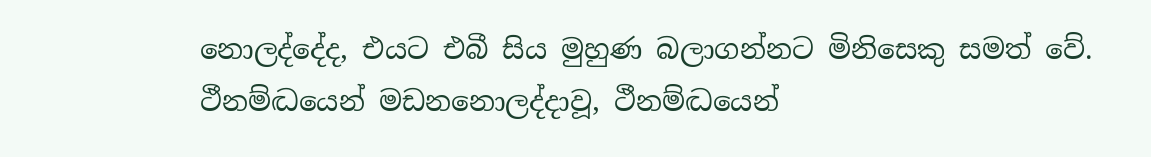නොලද්දේද, එයට එබී සිය මුහුණ බලාගන්නට මිනිසෙකු සමත් වේ. ථීනම්ද්‍ධයෙන් මඩනනොලද්දාවූ, ථීනම්ද්‍ධයෙන්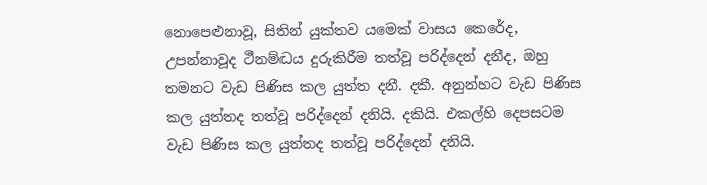නොපෙළුනාවූ, සිතින් යුක්තව යමෙක් වාසය කෙරේද, උපන්නාවූද ථීනම්ද්‍ධය දුරුකිරීම තත්වූ පරිද්දෙන් දනීද, ඔහු තමනට වැඩ පිණිස කල යුත්ත දනී. දකී. අනුන්හට වැඩ පිණිස කල යුත්තද තත්වූ පරිද්දෙන් දනියි. දකියි. එකල්හි දෙපසටම වැඩ පිණිස කල යුත්තද තත්වූ පරිද්දෙන් දනියි.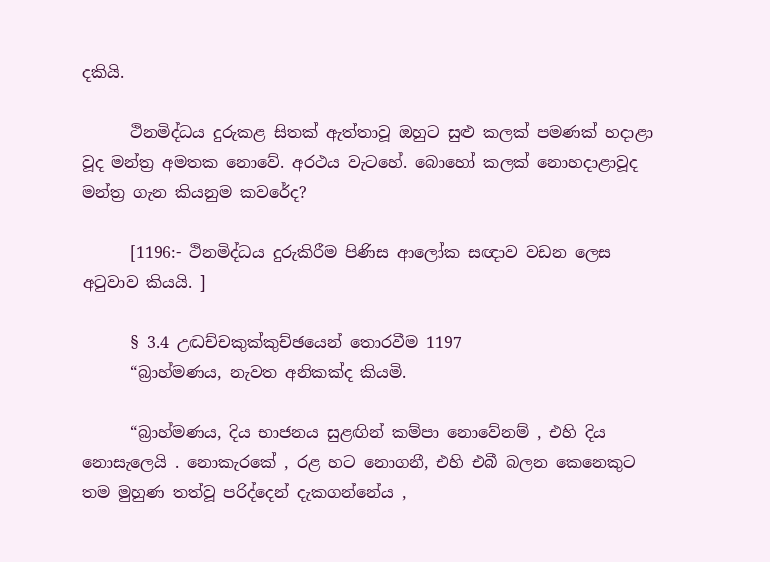දකියි.

      ථිනමිද්ධය දුරුකළ සිතක් ඇත්තාවූ ඔහුට සුළු කලක් පමණක් හදාළා වූද මන්ත්‍ර අමතක නොවේ. අරථය වැටහේ. බොහෝ කලක් නොහදාළාවූද මන්ත්‍ර ගැන කියනුම කවරේද?

      [1196:- ථිනමිද්ධය දුරුකිරීම පිණිස ආලෝක සඥාව වඩන ලෙස අටුවාව කියයි. ]

      § 3.4 උද්‍ධච්චකුක්කුච්ඡයෙන් තොරවීම 1197
      “බ්‍රාහ්මණය, නැවත අනිකක්ද කියමි.

      “බ්‍රාහ්මණය, දිය භාජනය සුළඟින් කම්පා නොවේනම් , එහි දිය නොසැලෙයි . නොකැරකේ , රළ හට නොගනී, එහි එබී බලන කෙනෙකුට තම මුහුණ තත්වූ පරිද්දෙන් දැකගන්නේය ,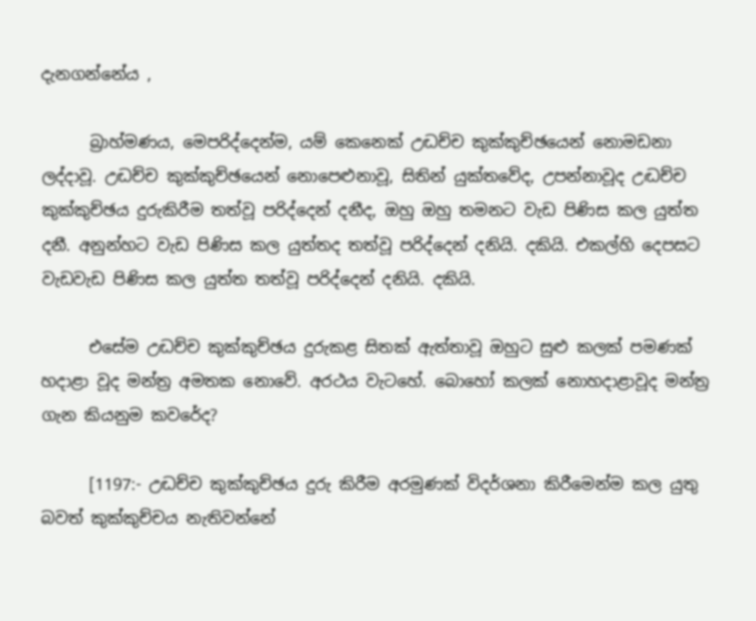දැනගන්නේය ,

      බ්‍රාහ්මණය, මෙපරිද්දෙන්ම, යම් කෙනෙක් උද්‍ධච්ච කුක්කුච්ඡයෙන් නොමඩනා ලද්දාවූ. උද්‍ධච්ච කුක්කුච්ඡයෙන් නොපෙළුනාවූ, සිතින් යුක්තවේද, උපන්නාවූද උද්‍ධච්ච කුක්කුච්ඡය දුරුකිරීම තත්වූ පරිද්දෙන් දනීද, ඔහු ඔහු තමනට වැඩ පිණිස කල යුත්ත දනී. අනුන්හට වැඩ පිණිස කල යුත්තද තත්වූ පරිද්දෙන් දනියි. දකියි. එකල්හි දෙපසට වැඩවැඩ පිණිස කල යුත්ත තත්වූ පරිද්දෙන් දනියි. දකියි.

      එසේම උද්‍ධච්ච කුක්කුච්ඡය දුරුකළ සිතක් ඇත්තාවූ ඔහුට සුළු කලක් පමණක් හදාළා වූද මන්ත්‍ර අමතක නොවේ. අරථය වැටහේ. බොහෝ කලක් නොහදාළාවූද මන්ත්‍ර ගැන කියනුම කවරේද?

      [1197:- උද්‍ධච්ච කුක්කුච්ඡය දුරු කිරීම අරමුණක් විදර්ශනා කිරීමෙන්ම කල යුතු බවත් කුක්කුච්චය නැතිවන්නේ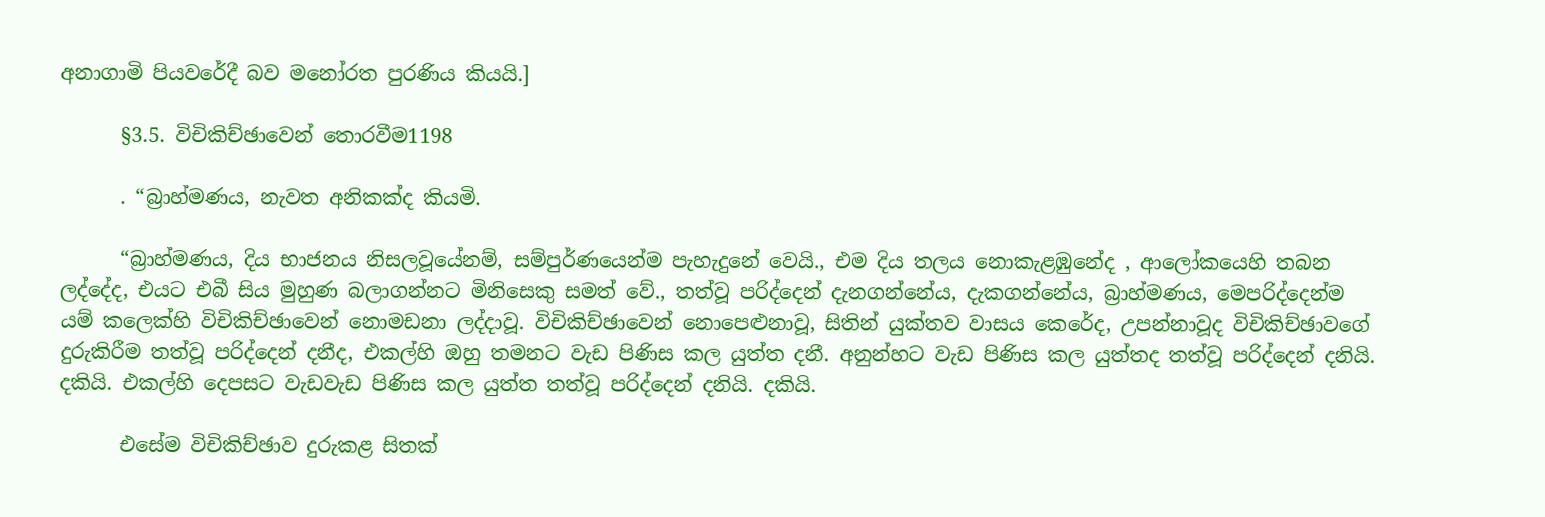අනාගාමි පියවරේදී බව මනෝරත පුරණිය කියයි.]

      §3.5. විචිකිච්ඡාවෙන් තොරවීම1198

      . “බ්‍රාහ්මණය, නැවත අනිකක්ද කියමි.

      “බ්‍රාහ්මණය, දිය භාජනය නිසලවූයේනම්, සම්පුර්ණයෙන්ම පැහැදුනේ වෙයි., එම දිය තලය නොකැළඹුනේද , ආලෝකයෙහි තබන ලද්දේද, එයට එබී සිය මුහුණ බලාගන්නට මිනිසෙකු සමත් වේ., තත්වූ පරිද්දෙන් දැනගන්නේය, දැකගන්නේය, බ්‍රාහ්මණය, මෙපරිද්දෙන්ම යම් කලෙක්හි විචිකිච්ඡාවෙන් නොමඩනා ලද්දාවූ. විචිකිච්ඡාවෙන් නොපෙළුනාවූ, සිතින් යුක්තව වාසය කෙරේද, උපන්නාවූද විචිකිච්ඡාවගේ දුරුකිරීම තත්වූ පරිද්දෙන් දනීද, එකල්හි ඔහු තමනට වැඩ පිණිස කල යුත්ත දනී. අනුන්හට වැඩ පිණිස කල යුත්තද තත්වූ පරිද්දෙන් දනියි. දකියි. එකල්හි දෙපසට වැඩවැඩ පිණිස කල යුත්ත තත්වූ පරිද්දෙන් දනියි. දකියි.

      එසේම විචිකිච්ඡාව දුරුකළ සිතක්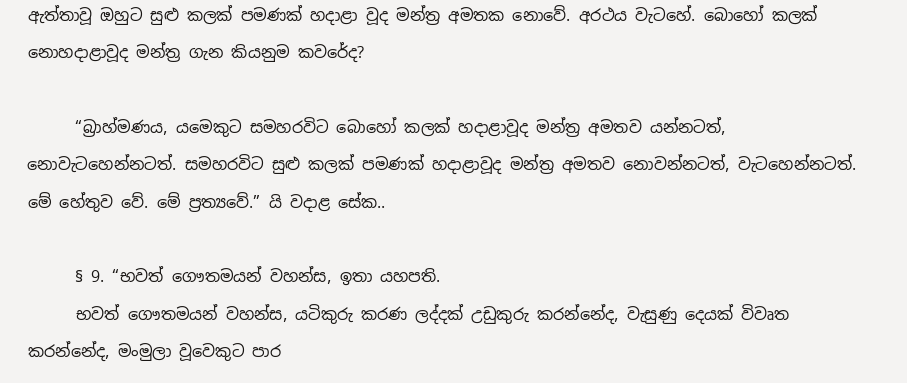ඇත්තාවූ ඔහුට සුළු කලක් පමණක් හදාළා වූද මන්ත්‍ර අමතක නොවේ. අරථය වැටහේ. බොහෝ කලක් නොහදාළාවූද මන්ත්‍ර ගැන කියනුම කවරේද?

      “බ්‍රාහ්මණය, යමෙකුට සමහරවිට බොහෝ කලක් හදාළාවූද මන්ත්‍ර අමතව යන්නටත්, නොවැටහෙන්නටත්. සමහරවිට සුළු කලක් පමණක් හදාළාවූද මන්ත්‍ර අමතව නොවන්නටත්, වැටහෙන්නටත්. මේ හේතුව වේ. මේ ප්‍රත්‍යවේ.” යි වදාළ සේක..

      § 9. “භවත් ගෞතමයන් වහන්ස, ඉතා යහපති.
      භවත් ගෞතමයන් වහන්ස, යටිකුරු කරණ ලද්දක් උඩුකුරු කරන්නේද, වැසුණු දෙයක් විවෘත කරන්නේද, මංමුලා වූවෙකුට පාර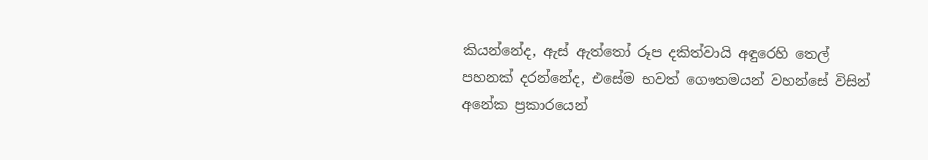කියන්නේද, ඇස් ඇත්තෝ රූප දකිත්වායි අඳුරෙහි තෙල් පහනක් දරන්නේද, එසේම භවත් ගෞතමයන් වහන්සේ විසින් අනේක ප්‍රකාරයෙන්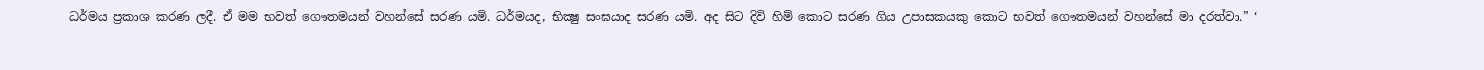ධර්මය ප්‍රකාශ කරණ ලදී. ඒ මම භවත් ගෞතමයන් වහන්සේ සරණ යමි. ධර්මයද, භික්‍ෂු සංඝයාද සරණ යමි. අද සිට දිවි හිම් කොට සරණ ගිය උපාසකයකු කොට භවත් ගෞතමයන් වහන්සේ මා දරත්වා.” ‘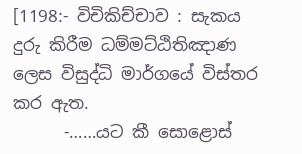[1198:- විචිකිච්චාව : සැකය දුරු කිරීම ධම්මට්ඨිතිඤාණ  ලෙස විසුද්ධි මාර්ගයේ විස්තර කර ඇත.
      -……යට කී සොළොස්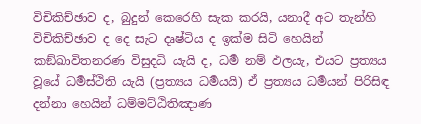විචිකිච්ඡාව ද, බුදුන් කෙරෙහි සැක කරයි, යනාදී අට තැන්හි විචිකිච්ඡාව ද දෙ සැට දෘෂ්ටිය ද ඉක්ම සිටි හෙයින් කඞ්ඛාවිතනරණ විසුදධි යැයි ද, ධර්‍ම නම් ඵලයැ, එයට ප්‍ර‍ත්‍යය වූයේ ධර්‍මස්ථිති යැයි (ප්‍ර‍ත්‍යය ධර්‍මයයි) ඒ ප්‍ර‍ත්‍යය ධර්‍මයන් පිරිසිඳ දන්නා හෙයින් ධම්මට්ඨිතිඤාණ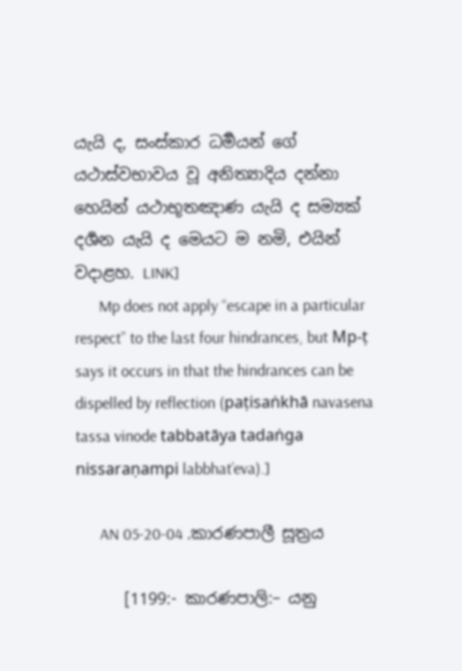යැයි ද, සංස්කාර ධර්‍මයන් ගේ යථාස්වභාවය වූ අනිත්‍යාදිය දන්නා හෙයින් යථාභූතඤාණ යැයි ද සම්‍යක් දර්‍ශන යැයි ද මෙයට ම නමි, එයින් වදාළහ. LINK]
      Mp does not apply “escape in a particular respect” to the last four hindrances, but Mp-ṭ says it occurs in that the hindrances can be dispelled by reflection (paṭisaṅkhā navasena tassa vinode tabbatāya tadaṅga nissaraṇampi labbhat’eva).]

      AN 05-20-04 .කාරණපාලී සූත්‍රය

      [1199:- කාරණපාලි:– යනු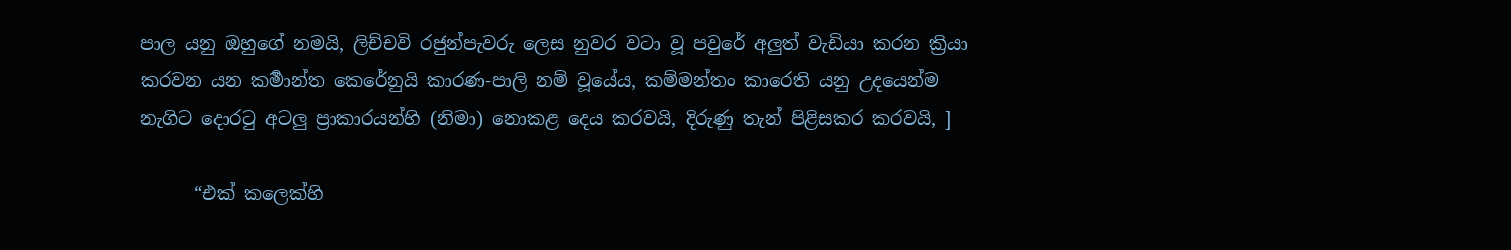පාල යනු ඔහුගේ නමයි, ලිච්චවි රජුන්පැවරු ලෙස නුවර වටා වූ පවුරේ අලුත් වැඩියා කරන ක්‍රියා කරවන යන කර්‍මාන්ත කෙරේනුයි කාරණ-පාලි නම් වූයේය, කම්මන්තං කාරෙති යනු උදයෙන්ම නැගිට දොරටු අටලු ප්‍රාකාරයන්හි (නිමා) නොකළ දෙය කරවයි, දිරුණු තැන් පිළිසකර කරවයි, ]

      “එක් කලෙක්හි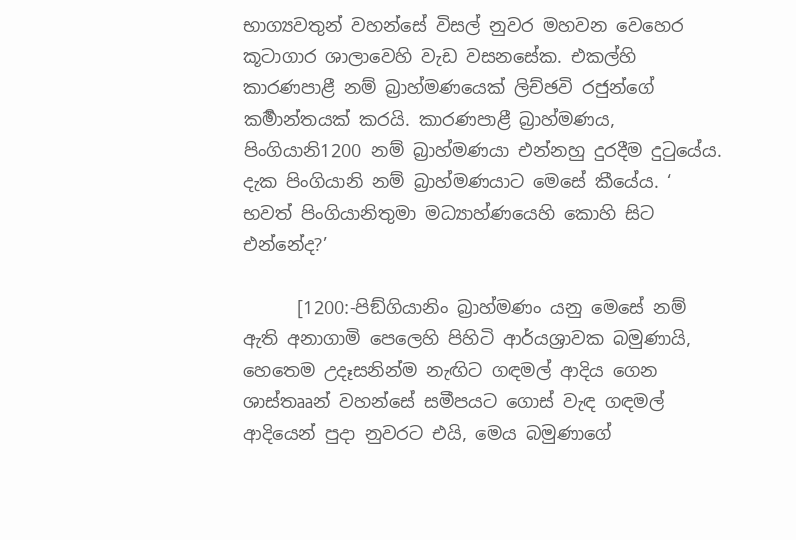භාග්‍යවතුන් වහන්සේ විසල් නුවර මහවන වෙහෙර කූටාගාර ශාලාවෙහි වැඩ වසනසේක. එකල්හි කාරණපාළී නම් බ්‍රාහ්මණයෙක් ලිච්ඡවි රජුන්ගේ කර්‍මාන්තයක් කරයි. කාරණපාළී බ්‍රාහ්මණය, පිංගියානි1200 නම් බ්‍රාහ්මණයා එන්නහු දුරදීම දුටුයේය. දැක පිංගියානි නම් බ්‍රාහ්මණයාට මෙසේ කීයේය. ‘ භවත් පිංගියානිතුමා මධ්‍යාහ්ණයෙහි කොහි සිට එන්නේද?’

      [1200:-පිඞ්ගියානිං බ්‍රාහ්මණං යනු මෙසේ නම් ඇති අනාගාමි පෙලෙහි පිහිටි ආර්යශ්‍රාවක බමුණායි, හෙතෙම උදෑසනින්ම නැඟිට ගඳමල් ආදිය ගෙන ශාස්තෲන් වහන්සේ සමීපයට ගොස් වැඳ ගඳමල් ආදියෙන් පුදා නුවරට එයි, මෙය බමුණාගේ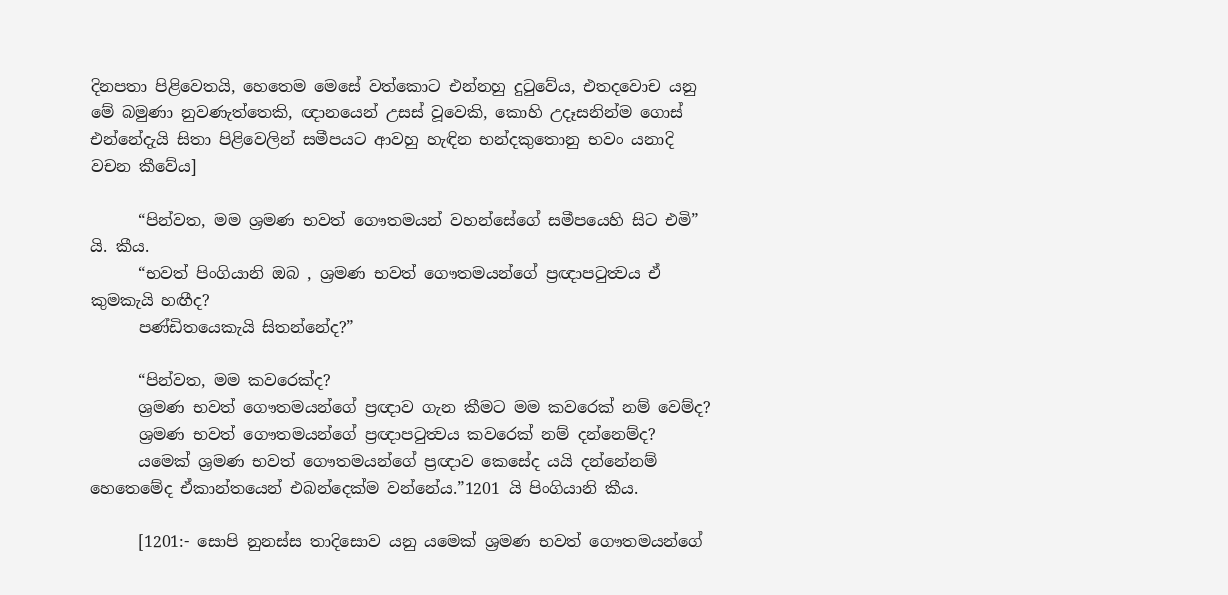දිනපතා පිළිවෙතයි, හෙතෙම මෙසේ වත්කොට එන්නහු දුටුවේය, එතදවොච යනු මේ බමුණා නුවණැත්තෙකි, ඥානයෙන් උසස් වූවෙකි, කොහි උදෑසනින්ම ගොස් එන්නේදැයි සිතා පිළිවෙලින් සමීපයට ආවහු හැඳින භන්දකුතොනු භවං යනාදි වචන කීවේය]

      “පින්වත, මම ශ්‍රමණ භවත් ගෞතමයන් වහන්සේගේ සමීපයෙහි සිට එමි” යි. කීය.
      “භවත් පිංගියානි ඔබ , ශ්‍රමණ භවත් ගෞතමයන්ගේ ප්‍රඥාපටුත්‍වය ඒ කුමකැයි හඟීද?
      පණ්ඩිතයෙකැයි සිතන්නේද?”

      “පින්වත, මම කවරෙක්ද?
      ශ්‍රමණ භවත් ගෞතමයන්ගේ ප්‍රඥාව ගැන කීමට මම කවරෙක් නම් වෙම්ද?
      ශ්‍රමණ භවත් ගෞතමයන්ගේ ප්‍රඥාපටුත්‍වය කවරෙක් නම් දන්නෙම්ද?
      යමෙක් ශ්‍රමණ භවත් ගෞතමයන්ගේ ප්‍රඥාව කෙසේද යයි දන්නේනම් හෙතෙමේද ඒකාන්තයෙන් එබන්දෙක්ම වන්නේය.”1201 යි පිංගියානි කීය.

      [1201:- සොපි නුනස්ස තාදිසොව යනු යමෙක් ශ්‍රමණ භවත් ගෞතමයන්ගේ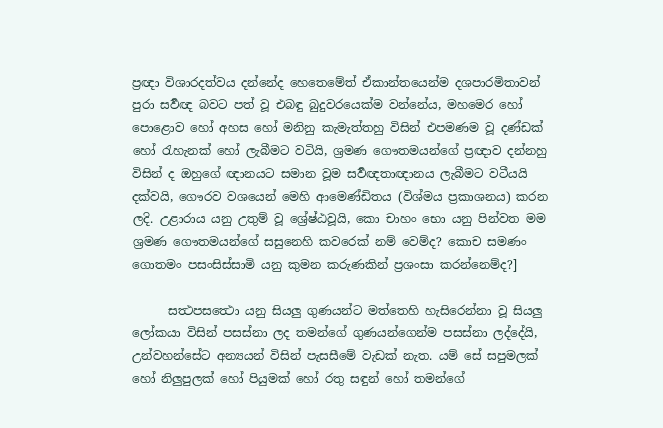ප්‍රඥා විශාරදත්වය දන්නේද හෙතෙමේත් ඒකාන්තයෙන්ම දශපාරමිතාවන් පුරා සර්‍වඥ බවට පත් වූ එබඳු බුදුවරයෙක්ම වන්නේය, මහමෙර හෝ පොළොව හෝ අහස හෝ මනිනු කැමැත්තහු විසින් එපමණම වූ දණ්ඩක් හෝ රැහැනක් හෝ ලැබීමට වටියි, ශ්‍රමණ ගෞතමයන්ගේ ප්‍රඥාව දන්නහු විසින් ද ඔහුගේ ඥානයට සමාන වූම සර්‍වඥතාඥානය ලැබීමට වටීයයි දක්වයි, ගෞරව වශයෙන් මෙහි ආමෙණ්ඩිතය (විශ්මය ප්‍රකාශනය) කරන ලදි. උළාරාය යනු උතුම් වූ ශ්‍රේෂ්ඨවූයි, කො චාහං භො යනු පින්වත මම ශ්‍රමණ ගෞතමයන්ගේ සසුනෙහි කවරෙක් නම් වෙම්ද? කොච සමණං ගොතමං පසංසිස්සාමි යනු කුමන කරුණකින් ප්‍රශංසා කරන්නෙම්ද?]

      සත්‍ථපසත්‍ථො යනු සියලු ගුණයන්ට මත්තෙහි හැසිරෙන්නා වූ සියලු ලෝකයා විසින් පසස්නා ලද තමන්ගේ ගුණයන්ගෙන්ම පසස්නා ලද්දේයි, උන්වහන්සේට අන්‍යයන් විසින් පැසසීමේ වැඩක් නැත. යම් සේ සපුමලක් හෝ නිලුපුලක් හෝ පියුමක් හෝ රතු සඳුන් හෝ තමන්ගේ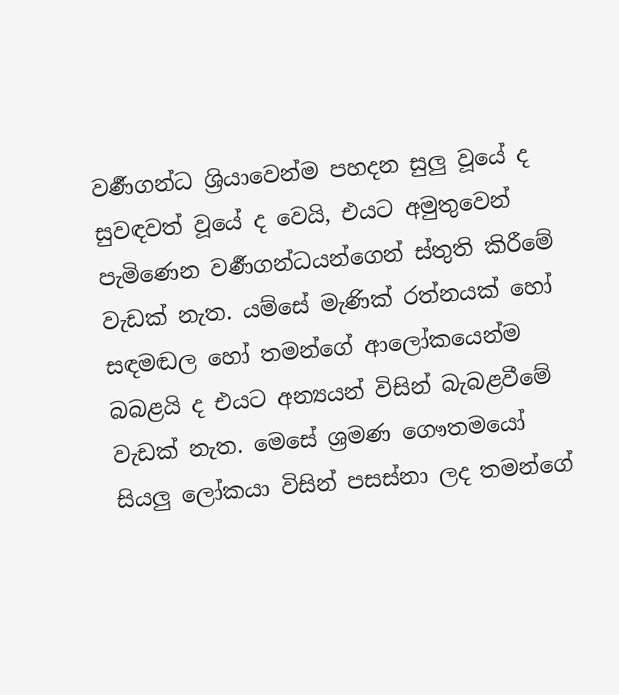වර්‍ණගන්ධ ශ්‍රියාවෙන්ම පහදන සුලු වූයේ ද සුවඳවත් වූයේ ද වෙයි, එයට අමුතුවෙන් පැමිණෙන වර්‍ණගන්ධයන්ගෙන් ස්තුති කිරීමේ වැඩක් නැත. යම්සේ මැණික් රත්නයක් හෝ සඳමඬල හෝ තමන්ගේ ආලෝකයෙන්ම බබළයි ද එයට අන්‍යයන් විසින් බැබළවීමේ වැඩක් නැත. මෙසේ ශ්‍රමණ ගෞතමයෝ සියලු ලෝකයා විසින් පසස්නා ලද තමන්ගේ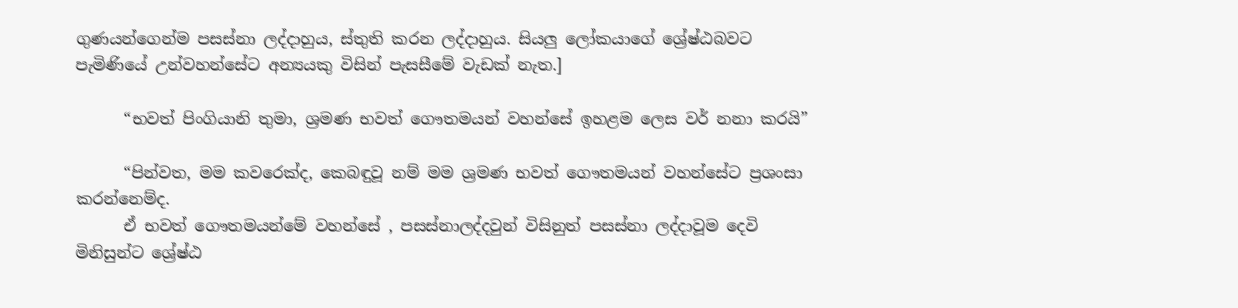ගුණයන්ගෙන්ම පසස්නා ලද්දාහුය, ස්තුති කරන ලද්දාහුය. සියලු ලෝකයාගේ ශ්‍රේෂ්ඨබවට පැමිණියේ උන්වහන්සේට අන්‍යයකු විසින් පැසසීමේ වැඩක් නැත.]

      “භවත් පිංගියානි තුමා, ශ්‍රමණ භවත් ගෞතමයන් වහන්සේ ඉහළම ලෙස වර් නනා කරයි”

      “පින්වත, මම කවරෙක්ද, කෙබඳුවූ නම් මම ශ්‍රමණ භවත් ගෞතමයන් වහන්සේට ප්‍රශංසා කරන්නෙම්ද.
      ඒ භවත් ගෞතමයන්මේ වහන්සේ , පසස්නාලද්දවුන් විසිනුත් පසස්නා ලද්දාවූම දෙවි මිනිසුන්ට ශ්‍රේෂ්ඨ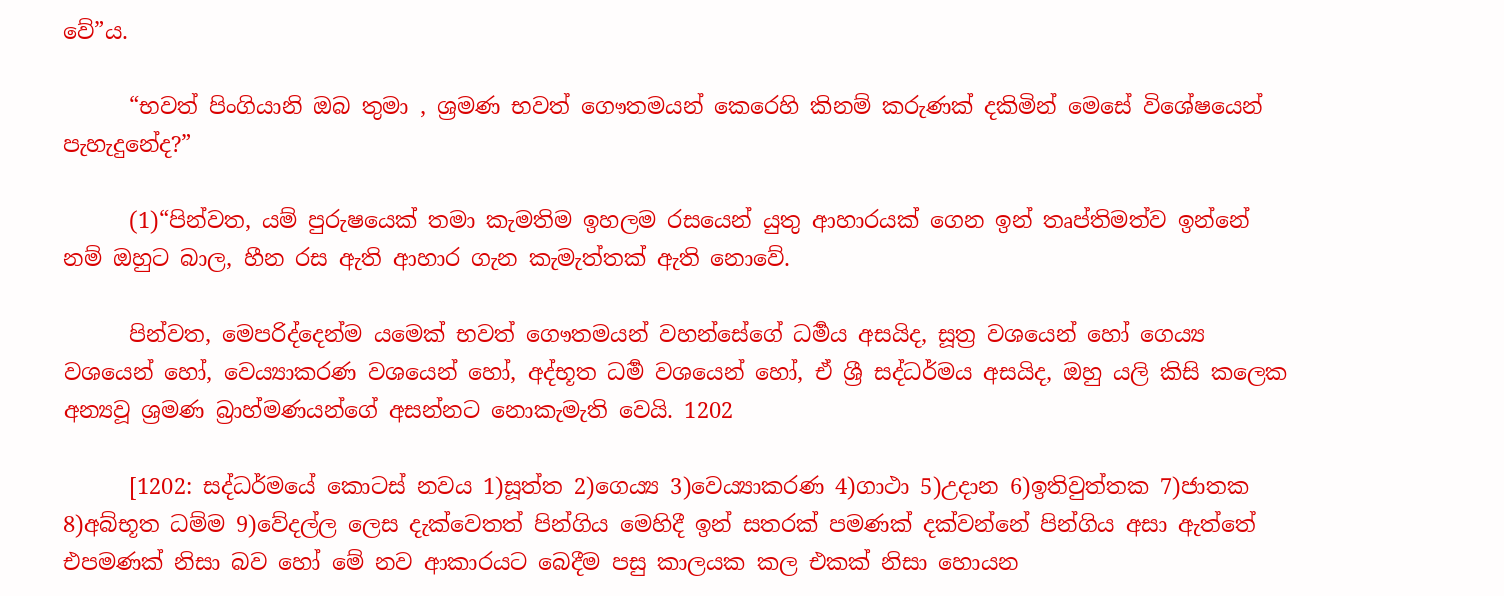වේ”ය.

      “භවත් පිංගියානි ඔබ තුමා , ශ්‍රමණ භවත් ගෞතමයන් කෙරෙහි කිනම් කරුණක් දකිමින් මෙසේ විශේෂයෙන් පැහැදුනේද?”

      (1)“පින්වත, යම් පුරුෂයෙක් තමා කැමතිම ඉහලම රසයෙන් යුතු ආහාරයක් ගෙන ඉන් තෘප්තිමත්ව ඉන්නේ නම් ඔහුට බාල, හීන රස ඇති ආහාර ගැන කැමැත්තක් ඇති නොවේ.

      පින්වත, මෙපරිද්දෙන්ම යමෙක් භවත් ගෞතමයන් වහන්සේගේ ධර්‍මය අසයිද, සූත්‍ර වශයෙන් හෝ ගෙය්‍ය වශයෙන් හෝ, වෙය්‍යාකරණ වශයෙන් හෝ, අද්භූත ධර්‍ම වශයෙන් හෝ, ඒ ශ්‍රී සද්ධර්මය අසයිද, ඔහු යලි කිසි කලෙක අන්‍යවූ ශ්‍රමණ බ්‍රාහ්මණයන්ගේ අසන්නට නොකැමැති වෙයි. 1202

      [1202: සද්ධර්මයේ කොටස් නවය 1)සූත්‍ත 2)ගෙය්‍ය 3)වෙය්‍යාකරණ 4)ගාථා 5)උදාන 6)ඉතිවුත්තක 7)ජාතක 8)අබ්භූත ධම්ම 9)වේදල්ල ලෙස දැක්වෙතත් පින්ගිය මෙහිදී ඉන් සතරක් පමණක් දක්වන්නේ පින්ගිය අසා ඇත්තේ එපමණක් නිසා බව හෝ මේ නව ආකාරයට බෙදීම පසු කාලයක කල එකක් නිසා හොයන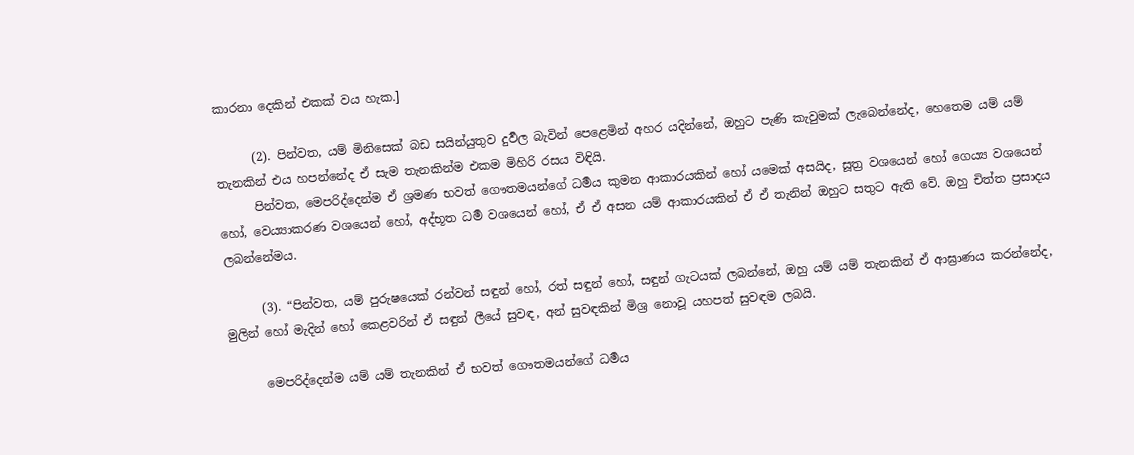කාරනා දෙකින් එකක් වය හැක.]

      (2). පින්වත, යම් මිනිසෙක් බඩ සයින්යුතුව දුර්‍වල බැවින් පෙළෙමින් අහර යදින්නේ, ඔහුට පැණි කැවුමක් ලැබෙන්නේද, හෙතෙම යම් යම් තැනකින් එය හපන්නේද ඒ සැම තැනකින්ම එකම මිහිරි රසය විඳියි.
      පින්වත, මෙපරිද්දෙන්ම ඒ ශ්‍රමණ භවත් ගෞතමයන්ගේ ධර්‍මය කුමන ආකාරයකින් හෝ යමෙක් අසයිද, සූත්‍ර වශයෙන් හෝ ගෙය්‍ය වශයෙන් හෝ, වෙය්‍යාකරණ වශයෙන් හෝ, අද්භූත ධර්‍ම වශයෙන් හෝ, ඒ ඒ අසන යම් ආකාරයකින් ඒ ඒ තැනින් ඔහුට සතුට ඇති වේ. ඔහු චිත්ත ප්‍රසාදය ලබන්නේමය.

      (3). “පින්වත, යම් පුරුෂයෙක් රන්වන් සඳුන් හෝ, රත් සඳුන් හෝ, සඳුන් ගැටයක් ලබන්නේ, ඔහු යම් යම් තැනකින් ඒ ආඝ්‍රාණය කරන්නේද, මුලින් හෝ මැදින් හෝ කෙළවරින් ඒ සඳුන් ලීයේ සුවඳ, අන් සුවඳකින් මිශ්‍ර නොවූ යහපත් සුවඳම ලබයි.

      මෙපරිද්දෙන්ම යම් යම් තැනකින් ඒ භවත් ගෞතමයන්ගේ ධර්‍මය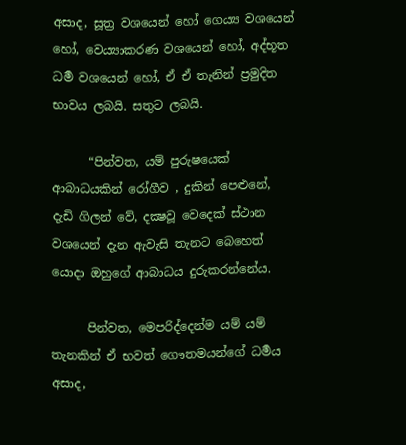අසාද, සූත්‍ර වශයෙන් හෝ ගෙය්‍ය වශයෙන් හෝ, වෙය්‍යාකරණ වශයෙන් හෝ, අද්භූත ධර්‍ම වශයෙන් හෝ, ඒ ඒ තැනින් ප්‍රමුදිත භාවය ලබයි. සතුට ලබයි.

      “පින්වත, යම් පුරුෂයෙක් ආබාධයකින් රෝගීව , දුකින් පෙළුනේ, දැඩි ගිලන් වේ, දක්‍ෂවූ වෙදෙක් ස්ථාන වශයෙන් දැන ඇවැසි තැනට බෙහෙත් යොදා ඔහුගේ ආබාධය දුරුකරන්නේය.

      පින්වත, මෙපරිද්දෙන්ම යම් යම් තැනකින් ඒ භවත් ගෞතමයන්ගේ ධර්‍මය අසාද,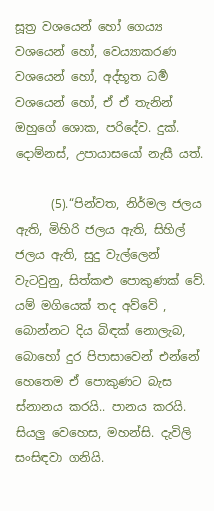සූත්‍ර වශයෙන් හෝ ගෙය්‍ය වශයෙන් හෝ, වෙය්‍යාකරණ වශයෙන් හෝ, අද්භූත ධර්‍ම වශයෙන් හෝ, ඒ ඒ තැනින් ඔහුගේ ශොක, පරිදේව. දුක්. දොම්නස්, උපායාසයෝ නැසී යත්.

      (5).“පින්වත, නිර්මල ජලය ඇති, මිහිරි ජලය ඇති, සිහිල් ජලය ඇති, සුදු වැල්ලෙන් වැටවුනු, සිත්කළු පොකුණක් වේ. යම් මගියෙක් තද අව්වේ , බොන්නට දිය බිඳක් නොලැබ, බොහෝ දුර පිපාසාවෙන් එන්නේ හෙතෙම ඒ පොකුණට බැස ස්නානය කරයි.. පානය කරයි. සියලු වෙහෙස, මහන්සි. දැවිලි සංසිඳවා ගනියි.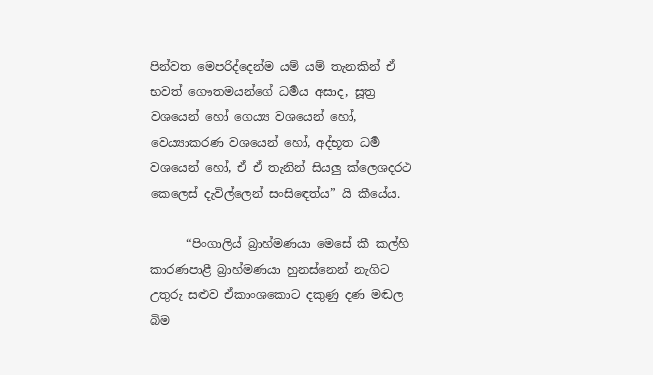පින්වත මෙපරිද්දෙන්ම යම් යම් තැනකින් ඒ භවත් ගෞතමයන්ගේ ධර්‍මය අසාද, සූත්‍ර වශයෙන් හෝ ගෙය්‍ය වශයෙන් හෝ, වෙය්‍යාකරණ වශයෙන් හෝ, අද්භූත ධර්‍ම වශයෙන් හෝ, ඒ ඒ තැනින් සියලු ක්ලෙශදරථ කෙලෙස් දැවිල්ලෙන් සංසිඳෙත්ය” යි කීයේය.

      “පිංගාලිය් බ්‍රාහ්මණයා මෙසේ කී කල්හි කාරණපාළී බ්‍රාහ්මණයා හුනස්නෙන් නැගිට උතුරු සළුව ඒකාංශකොට දකුණු දණ මඬල බිම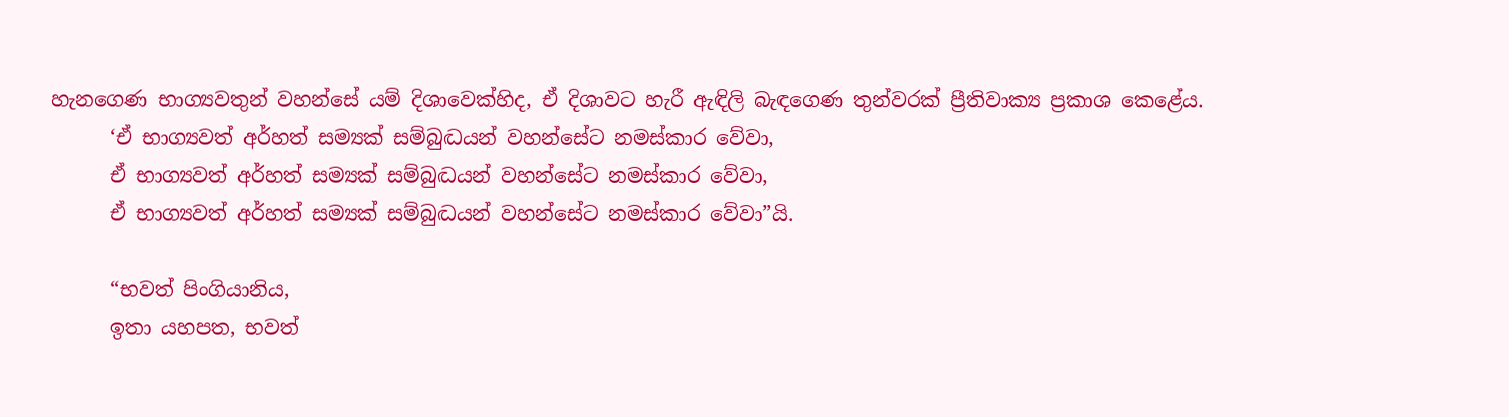හැනගෙණ භාග්‍යවතුන් වහන්සේ යම් දිශාවෙක්හිද, ඒ දිශාවට හැරී ඇඳිලි බැඳගෙණ තුන්වරක් ප්‍රීතිවාක්‍ය ප්‍රකාශ කෙළේය.
      ‘ඒ භාග්‍යවත් අර්හත් සම්‍යක් සම්බුද්‍ධයන් වහන්සේට නමස්කාර වේවා,
      ඒ භාග්‍යවත් අර්හත් සම්‍යක් සම්බුද්‍ධයන් වහන්සේට නමස්කාර වේවා,
      ඒ භාග්‍යවත් අර්හත් සම්‍යක් සම්බුද්‍ධයන් වහන්සේට නමස්කාර වේවා”යි.

      “භවත් පිංගියානිය,
      ඉතා යහපත, භවත්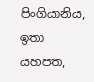පිංගියානිය, ඉතා යහපත,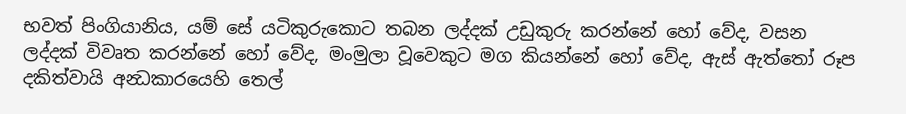භවත් පිංගියානිය, යම් සේ යටිකුරුකොට තබන ලද්දක් උඩුකුරු කරන්නේ හෝ වේද, වසන ලද්දක් විවෘත කරන්නේ හෝ වේද, මංමුලා වූවෙකුට මග කියන්නේ හෝ වේද, ඇස් ඇත්තෝ රූප දකිත්වායි අන්‍ධකාරයෙහි තෙල්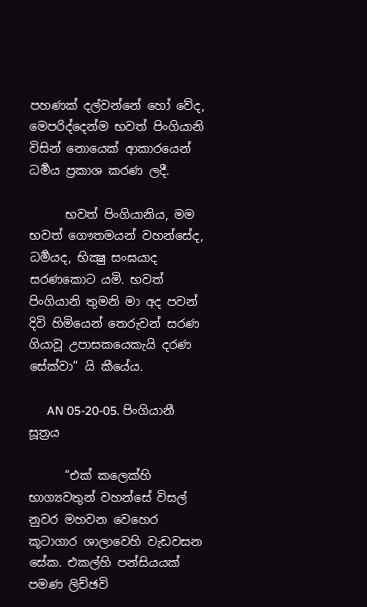පහණක් දල්වන්නේ හෝ වේද, මෙපරිද්දෙන්ම භවත් පිංගියානි විසින් නොයෙක් ආකාරයෙන් ධර්‍මය ප්‍රකාශ කරණ ලදී.

      භවත් පිංගියානිය, මම භවත් ගෞතමයන් වහන්සේද, ධර්‍මයද, භික්‍ෂු සංඝයාද සරණකොට යමි. භවත් පිංගියානි තුමනි මා අද පවන් දිවි හිමියෙන් තෙරුවන් සරණ ගියාවූ උපාසකයෙකැයි දරණ සේක්වා” යි කීයේය.

      AN 05-20-05. පිංගියානී සූත්‍රය

      “එක් කලෙක්හි භාග්‍යවතුන් වහන්සේ විසල් නුවර මහවන වෙහෙර කූටාගාර ශාලාවෙහි වැඩවසන සේක. එකල්හි පන්සියයක් පමණ ලිච්ඡවි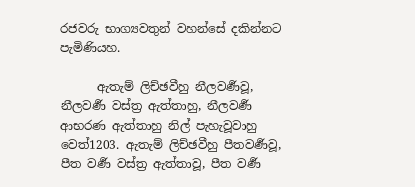රජවරු භාග්‍යවතුන් වහන්සේ දකින්නට පැමිණියහ.

      ඇතැම් ලිච්ඡවීහු නීලවර්‍ණවූ, නීලවර්‍ණ වස්ත්‍ර ඇත්තාහු, නීලවර්‍ණ ආභරණ ඇත්තාහු නිල් පැහැවූවාහු වෙත්1203. ඇතැම් ලිච්ඡවීහු පීතවර්‍ණවූ, පීත වර්‍ණ වස්ත්‍ර ඇත්තාවූ, පීත වර්‍ණ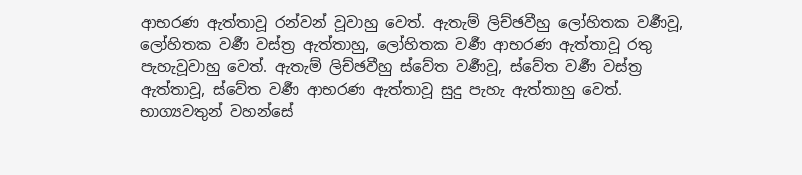ආභරණ ඇත්තාවූ රන්වන් වූවාහු වෙත්. ඇතැම් ලිච්ඡවීහු ලෝහිතක වර්‍ණවූ, ලෝහිතක වර්‍ණ වස්ත්‍ර ඇත්තාහු, ලෝහිතක වර්‍ණ ආභරණ ඇත්තාවූ රතු පැහැවූවාහු වෙත්. ඇතැම් ලිච්ඡවීහු ස්වේත වර්‍ණවූ, ස්වේත වර්‍ණ වස්ත්‍ර ඇත්තාවූ, ස්වේත වර්‍ණ ආභරණ ඇත්තාවූ සුදු පැහැ ඇත්තාහු වෙත්. භාග්‍යවතුන් වහන්සේ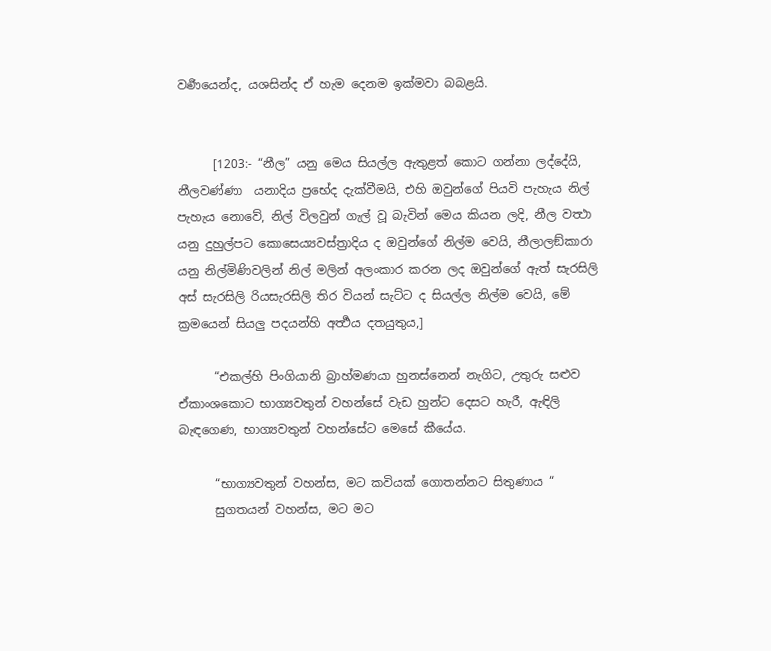වර්‍ණයෙන්ද, යශසින්ද ඒ හැම දෙනම ඉක්මවා බබළයි.


      [1203:- “නීල” යනු මෙය සියල්ල ඇතුළත් කොට ගන්නා ලද්දේයි,  නීලවණ්ණා  යනාදිය ප්‍රභේද දැක්වීමයි, එහි ඔවුන්ගේ පියවි පැහැය නිල් පැහැය නොවේ, නිල් විලවුන් ගැල් වූ බැවින් මෙය කියන ලදි, නීල වත්‍ථා යනු දුහුල්පට කොසෙය්‍යවස්ත්‍රාදිය ද ඔවුන්ගේ නිල්ම වෙයි, නීලාලඞ්කාරා යනු නිල්මිණිවලින් නිල් මලින් අලංකාර කරන ලද ඔවුන්ගේ ඇත් සැරසිලි අස් සැරසිලි රියසැරසිලි තිර වියන් සැට්ට ද සියල්ල නිල්ම වෙයි, මේ ක්‍රමයෙන් සියලු පදයන්හි අර්‍ත්‍ථය දතයුතුය,]

      “එකල්හි පිංගියානි බ්‍රාහ්මණයා හුනස්නෙන් නැගිට, උතුරු සළුව ඒකාංශකොට භාග්‍යවතුන් වහන්සේ වැඩ හුන්ට දෙසට හැරී, ඇඳිලි බැඳගෙණ, භාග්‍යවතුන් වහන්සේට මෙසේ කීයේය.

      “භාග්‍යවතුන් වහන්ස, මට කවියක් ගොතන්නට සිතුණාය “
      සුගතයන් වහන්ස, මට මට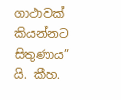ගාථාවක් කියන්නට සිතුණාය” යි. කීහ.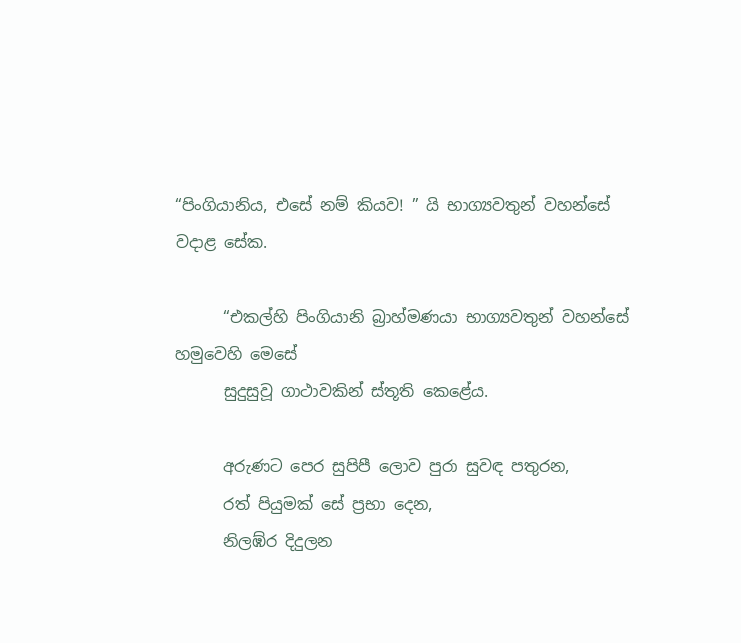“පිංගියානිය, එසේ නම් කියව! ” යි භාග්‍යවතුන් වහන්සේ වදාළ සේක.

      “එකල්හි පිංගියානි බ්‍රාහ්මණයා භාග්‍යවතුන් වහන්සේ හමුවෙහි මෙසේ
      සුදුසුවූ ගාථාවකින් ස්තූති කෙළේය.

      අරුණට පෙර සුපිපී ලොව පුරා සුවඳ පතුරන,
      රත් පියුමක් සේ ප්‍රභා දෙන,
      නිලඹ්ර දිදුලන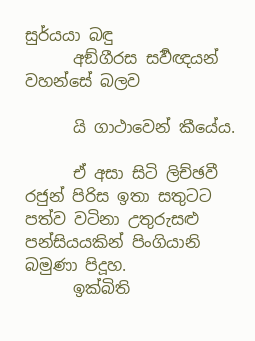සුර්යයා බඳු
      අඞ්ගීරස සර්‍වඥයන් වහන්සේ බලව

      යි ගාථාවෙන් කීයේය.

      ඒ අසා සිටි ලිච්ඡවී රජුන් පිරිස ඉතා සතුටට පත්ව වටිනා උතුරුසළු පන්සියයකින් පිංගියානි බමුණා පිදූහ.
      ඉක්බිති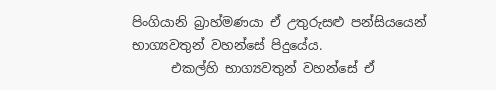පිංගියානි බ්‍රාහ්මණයා ඒ උතුරුසළු පන්සියයෙන් භාග්‍යවතුන් වහන්සේ පිදුයේය.
      එකල්හි භාග්‍යවතුන් වහන්සේ ඒ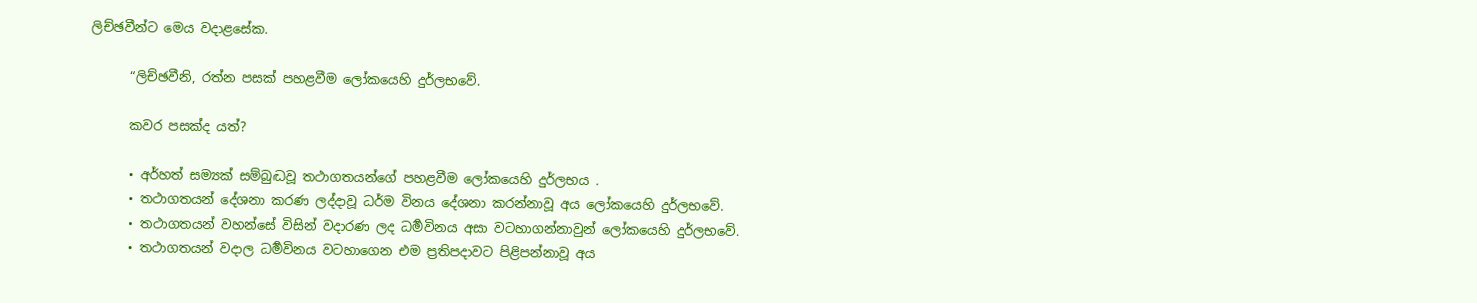ලිච්ඡවීන්ට මෙය වදාළසේක.

      “ලිච්ඡවීනි, රත්න පසක් පහළවීම ලෝකයෙහි දුර්ලභවේ.

      කවර පසක්ද යත්?

      • අර්හත් සම්‍යක් සම්බුද්‍ධවූ තථාගතයන්ගේ පහළවීම ලෝකයෙහි දුර්ලභය .
      • තථාගතයන් දේශනා කරණ ලද්දාවූ ධර්ම විනය දේශනා කරන්නාවූ අය ලෝකයෙහි දුර්ලභවේ.
      • තථාගතයන් වහන්සේ විසින් වදාරණ ලද ධර්‍මවිනය අසා වටහාගන්නාවුන් ලෝකයෙහි දුර්ලභවේ.
      • තථාගතයන් වදාල ධර්‍මවිනය වටහාගෙන එම ප්‍රතිපදාවට පිළිපන්නාවූ අය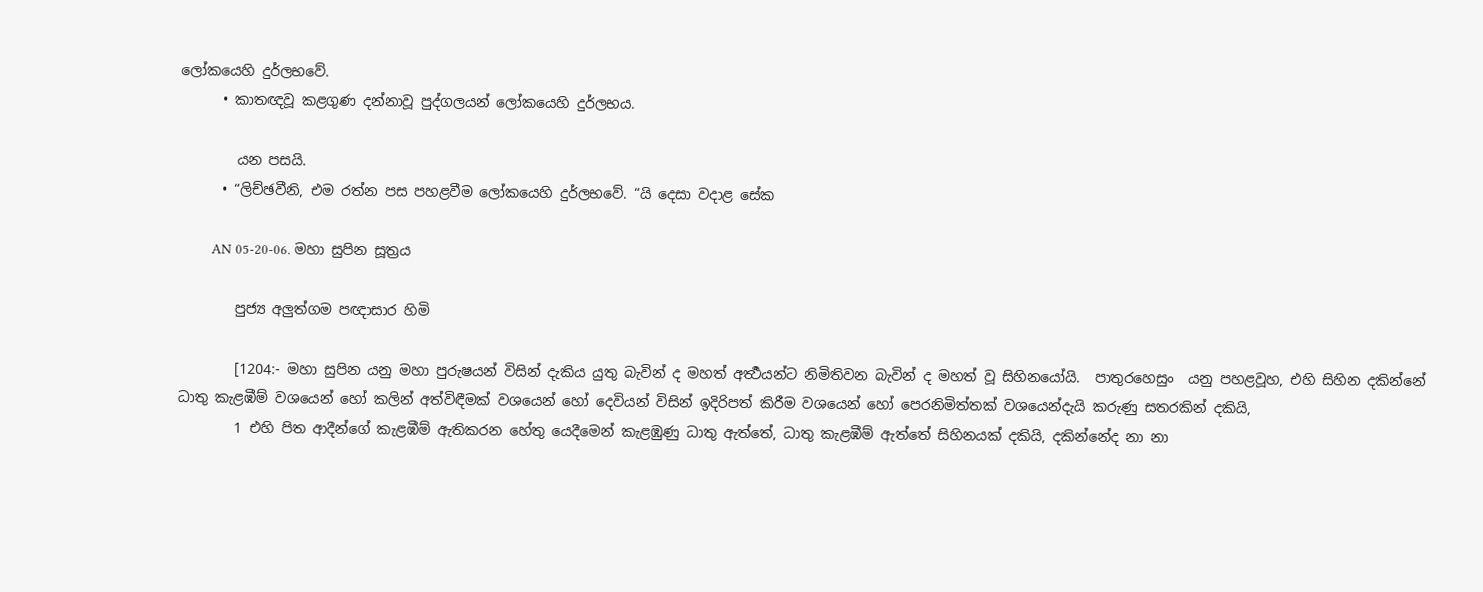ලෝකයෙහි දුර්ලභවේ.
      • කාතඥවූ කළගුණ දන්නාවූ පුද්ගලයන් ලෝකයෙහි දුර්ලභය.

        යන පසයි.
      • “ලිච්ඡවීනි, එම රත්න පස පහළවීම ලෝකයෙහි දුර්ලභවේ. “යි දෙසා වදාළ සේක

        AN 05-20-06. මහා සුපින සූත්‍රය

        පුජ්‍ය අලුත්ගම පඥාසාර හිමි

        [1204:- මහා සුපින යනු මහා පුරුෂයන් විසින් දැකිය යුතු බැවින් ද මහත් අර්‍ත්‍ථයන්ට නිමිතිවන බැවින් ද මහත් වූ සිහිනයෝයි.  පාතුරහෙසුං  යනු පහළවූහ, එහි සිහින දකින්නේ ධාතු කැළඹීම් වශයෙන් හෝ කලින් අත්විඳීමක් වශයෙන් හෝ දෙවියන් විසින් ඉදිරිපත් කිරීම වශයෙන් හෝ පෙරනිමිත්තක් වශයෙන්දැයි කරුණු සතරකින් දකියි,
        1 එහි පිත ආදීන්ගේ කැළඹීම් ඇතිකරන හේතු යෙදීමෙන් කැළඹුණු ධාතු ඇත්තේ, ධාතු කැළඹීම් ඇත්තේ සිහිනයක් දකියි, දකින්නේද නා නා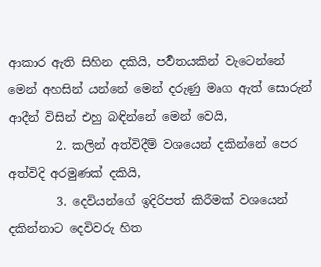ආකාර ඇති සිහින දකියි, පර්‍වතයකින් වැටෙන්නේ මෙන් අහසින් යන්නේ මෙන් දරුණු මෘග ඇත් සොරුන් ආදීන් විසින් එහු බඳින්නේ මෙන් වෙයි,
        2. කලින් අත්විදීම් වශයෙන් දකින්නේ පෙර අත්විදි අරමුණක් දකියි,
        3. දෙවියන්ගේ ඉදිරිපත් කිරීමක් වශයෙන් දකින්නාට දෙවිවරු හිත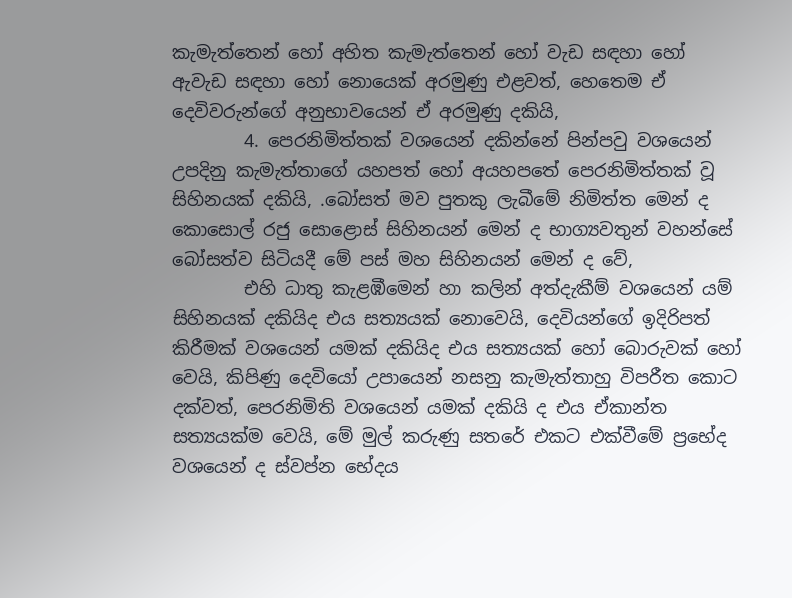කැමැත්තෙන් හෝ අහිත කැමැත්තෙන් හෝ වැඩ සඳහා හෝ ඇවැඩ සඳහා හෝ නොයෙක් අරමුණු එළවත්, හෙතෙම ඒ දෙවිවරුන්ගේ අනුභාවයෙන් ඒ අරමුණු දකියි,
        4. පෙරනිමිත්තක් වශයෙන් දකින්නේ පින්පවු වශයෙන් උපදිනු කැමැත්තාගේ යහපත් හෝ අයහපතේ පෙරනිමිත්තක් වූ සිහිනයක් දකියි, .බෝසත් මව පුතකු ලැබීමේ නිමිත්ත මෙන් ද කොසොල් රජු සොළොස් සිහිනයන් මෙන් ද භාග්‍යවතුන් වහන්සේ බෝසත්ව සිටියදී මේ පස් මහ සිහිනයන් මෙන් ද වේ,
        එහි ධාතු කැළඹීමෙන් හා කලින් අත්දැකීම් වශයෙන් යම් සිහිනයක් දකියිද එය සත්‍යයක් නොවෙයි, දෙවියන්ගේ ඉදිරිපත් කිරීමක් වශයෙන් යමක් දකියිද එය සත්‍යයක් හෝ බොරුවක් හෝ වෙයි, කිපිණු දෙවියෝ උපායෙන් නසනු කැමැත්තාහු විපරීත කොට දක්වත්, පෙරනිමිති වශයෙන් යමක් දකියි ද එය ඒකාන්ත සත්‍යයක්ම වෙයි, මේ මුල් කරුණු සතරේ එකට එක්වීමේ ප්‍රභේද වශයෙන් ද ස්වප්න භේදය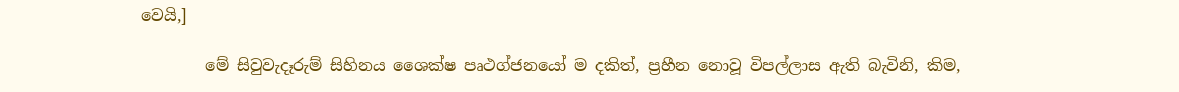වෙයි,]

        මේ සිවුවැදෑරුම් සිහිනය ශෛක්ෂ පෘථග්ජනයෝ ම දකිත්, ප්‍රහීන නොවූ විපල්ලාස ඇති බැවිනි, කිම,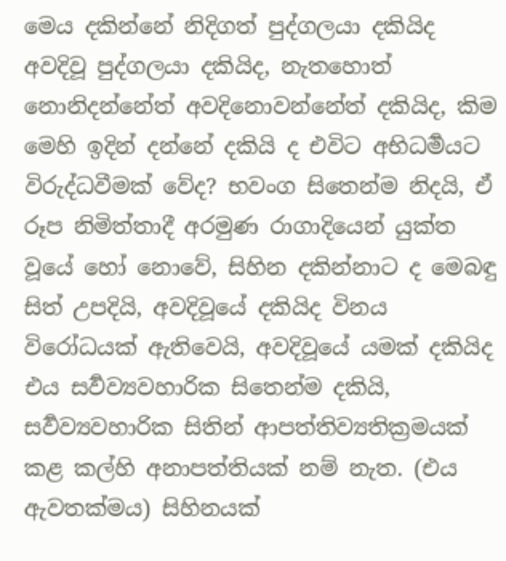මෙය දකින්නේ නිදිගත් පුද්ගලයා දකියිද අවදිවූ පුද්ගලයා දකියිද, නැතහොත් නොනිදන්නේත් අවදිනොවන්නේත් දකියිද, කිම මෙහි ඉදින් දන්නේ දකියි ද එවිට අභිධර්‍මයට විරුද්ධවීමක් වේද? භවංග සිතෙන්ම නිදයි, ඒ රූප නිමිත්තාදී අරමුණ රාගාදියෙන් යුක්ත වූයේ හෝ නොවේ, සිහින දකින්නාට ද මෙබඳු සිත් උපදියි, අවදිවූයේ දකියිද විනය විරෝධයක් ඇතිවෙයි, අවදිවූයේ යමක් දකියිද එය සර්‍වව්‍යවහාරික සිතෙන්ම දකියි, සර්‍වව්‍යවහාරික සිතින් ආපත්තිව්‍යතික්‍රමයක් කළ කල්හි අනාපත්තියක් නම් නැත. (එය ඇවතක්මය) සිහිනයක්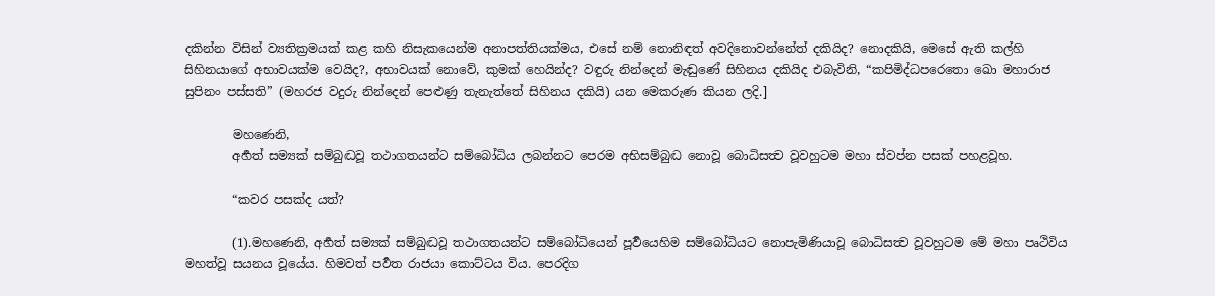දකින්න විසින් ව්‍යතික්‍රමයක් කළ කහි නිසැකයෙන්ම අනාපත්තියක්මය, එසේ නම් නොනිඳත් අවදිනොවන්නේත් දකියිද? නොදකියි, මෙසේ ඇති කල්හි සිහිනයාගේ අභාවයක්ම වෙයිද?, අභාවයක් නොවේ, කුමක් හෙයින්ද? වඳුරු නින්දෙන් මැඬුණේ සිහිනය දකියිද එබැවිනි, “කපිමිද්ධපරෙතො ඛො මහාරාජ සුපිනං පස්සති” (මහරජ වදුරු නින්දෙන් පෙළුණු තැනැත්තේ සිහිනය දකියි) යන මෙකරුණ කියන ලදි.]

        මහණෙනි,
        අර්‍හත් සම්‍යක් සම්බුද්‍ධවූ තථාගතයන්ට සම්බෝධිය ලබන්නට පෙරම අභිසම්බුද්‍ධ නොවූ බොධිසත්‍ව වූවහුටම මහා ස්වප්න පසක් පහළවූහ.

        “කවර පසක්ද යත්?

        (1).මහණෙනි, අර්‍හත් සම්‍යක් සම්බුද්‍ධවූ තථාගතයන්ට සම්බෝධියෙන් පූර්‍වයෙහිම සම්බෝධියට නොපැමිණියාවූ බොධිසත්‍ව වූවහුටම මේ මහා පෘථිවිය මහත්වූ සයනය වූයේය. හිමවත් පර්‍වත රාජයා කොට්ටය විය. පෙරදිග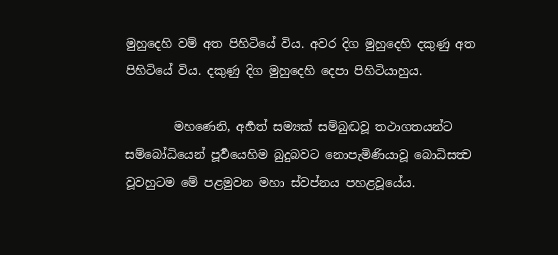මුහුදෙහි වම් අත පිහිටියේ විය. අවර දිග මුහුදෙහි දකුණු අත පිහිටියේ විය. දකුණු දිග මුහුදෙහි දෙපා පිහිටියාහුය.

        මහණෙනි, අර්‍හත් සම්‍යක් සම්බුද්‍ධවූ තථාගතයන්ට සම්බෝධියෙන් පූර්‍වයෙහිම බුදුබවට නොපැමිණියාවූ බොධිසත්‍ව වූවහුටම මේ පළමුවන මහා ස්වප්නය පහළවූයේය.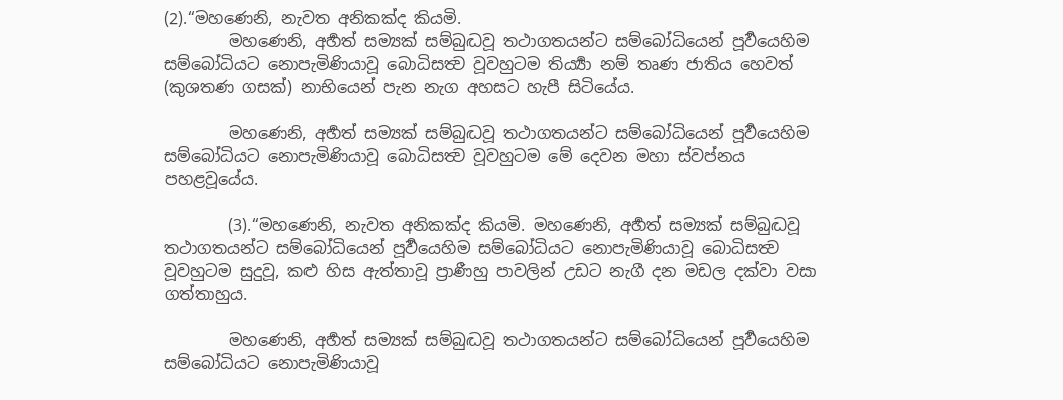(2).“මහණෙනි, නැවත අනිකක්ද කියමි.
        මහණෙනි, අර්‍හත් සම්‍යක් සම්බුද්‍ධවූ තථාගතයන්ට සම්බෝධියෙන් පූර්‍වයෙහිම සම්බෝධියට නොපැමිණියාවූ බොධිසත්‍ව වූවහුටම තිර්‍ය්‍යා නම් තෘණ ජාතිය හෙවත් (කුශතණ ගසක්) නාභියෙන් පැන නැග අහසට හැපී සිටියේය.

        මහණෙනි, අර්‍හත් සම්‍යක් සම්බුද්‍ධවූ තථාගතයන්ට සම්බෝධියෙන් පූර්‍වයෙහිම සම්බෝධියට නොපැමිණියාවූ බොධිසත්‍ව වූවහුටම මේ දෙවන මහා ස්වප්නය පහළවූයේය.

        (3).“මහණෙනි, නැවත අනිකක්ද කියමි. මහණෙනි, අර්‍හත් සම්‍යක් සම්බුද්‍ධවූ තථාගතයන්ට සම්බෝධියෙන් පූර්‍වයෙහිම සම්බෝධියට නොපැමිණියාවූ බොධිසත්‍ව වූවහුටම සුදුවූ, කළු හිස ඇත්තාවූ ප්‍රාණීහු පාවලින් උඩට නැගී දන මඩල දක්වා වසා ගත්තාහුය.

        මහණෙනි, අර්‍හත් සම්‍යක් සම්බුද්‍ධවූ තථාගතයන්ට සම්බෝධියෙන් පූර්‍වයෙහිම සම්බෝධියට නොපැමිණියාවූ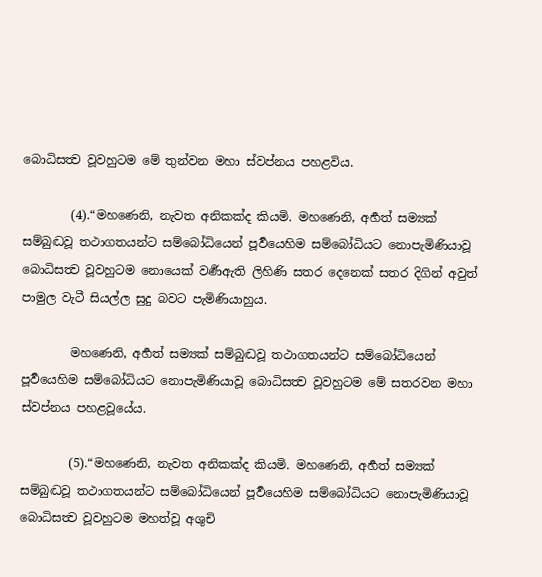බොධිසත්‍ව වූවහුටම මේ තුන්වන මහා ස්වප්නය පහළවිය.

        (4).“මහණෙනි, නැවත අනිකක්ද කියමි. මහණෙනි, අර්‍හත් සම්‍යක් සම්බුද්‍ධවූ තථාගතයන්ට සම්බෝධියෙන් පූර්‍වයෙහිම සම්බෝධියට නොපැමිණියාවූ බොධිසත්‍ව වූවහුටම නොයෙක් වර්‍ණඇති ලිහිණි සතර දෙනෙක් සතර දිගින් අවුත් පාමුල වැටී සියල්ල සුදු බවට පැමිණියාහුය.

        මහණෙනි, අර්‍හත් සම්‍යක් සම්බුද්‍ධවූ තථාගතයන්ට සම්බෝධියෙන් පූර්‍වයෙහිම සම්බෝධියට නොපැමිණියාවූ බොධිසත්‍ව වූවහුටම මේ සතරවන මහා ස්වප්නය පහළවූයේය.

        (5).“මහණෙනි, නැවත අනිකක්ද කියමි. මහණෙනි, අර්‍හත් සම්‍යක් සම්බුද්‍ධවූ තථාගතයන්ට සම්බෝධියෙන් පූර්‍වයෙහිම සම්බෝධියට නොපැමිණියාවූ බොධිසත්‍ව වූවහුටම මහත්වූ අශුචි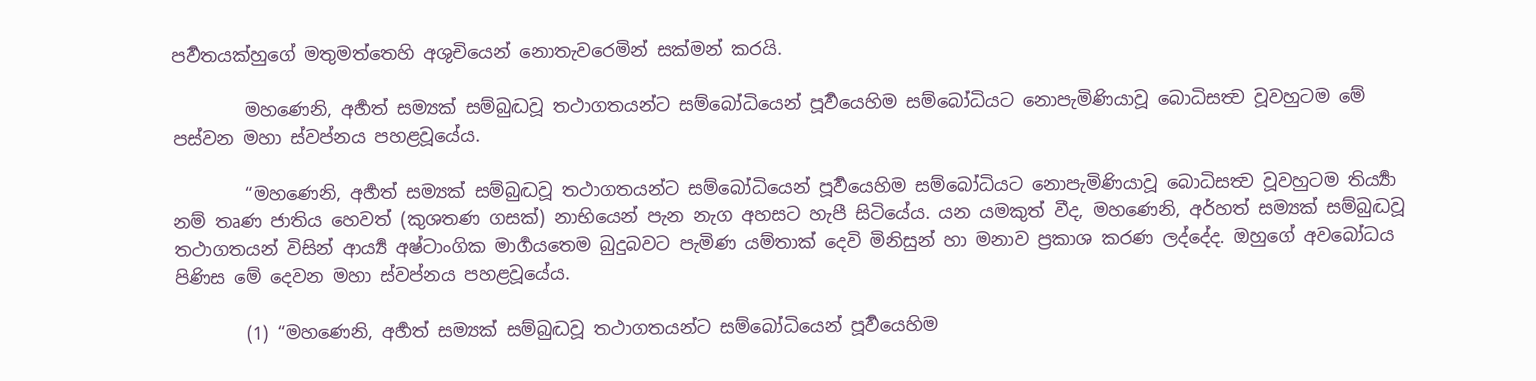පර්‍වතයක්හුගේ මතුමත්තෙහි අශුචියෙන් නොතැවරෙමින් සක්මන් කරයි.

        මහණෙනි, අර්‍හත් සම්‍යක් සම්බුද්‍ධවූ තථාගතයන්ට සම්බෝධියෙන් පූර්‍වයෙහිම සම්බෝධියට නොපැමිණියාවූ බොධිසත්‍ව වූවහුටම මේ පස්වන මහා ස්වප්නය පහළවූයේය.

        “මහණෙනි, අර්‍හත් සම්‍යක් සම්බුද්‍ධවූ තථාගතයන්ට සම්බෝධියෙන් පූර්‍වයෙහිම සම්බෝධියට නොපැමිණියාවූ බොධිසත්‍ව වූවහුටම තිර්‍ය්‍යා නම් තෘණ ජාතිය හෙවත් (කුශතණ ගසක්) නාභියෙන් පැන නැග අහසට හැපී සිටියේය. යන යමකුත් වීද, මහණෙනි, අර්හත් සම්‍යක් සම්බුද්‍ධවූ තථාගතයන් විසින් ආර්‍ය්‍ය අෂ්ටාංගික මාර්‍ගයතෙම බුදුබවට පැමිණ යම්තාක් දෙවි මිනිසුන් හා මනාව ප්‍රකාශ කරණ ලද්දේද. ඔහුගේ අවබෝධය පිණිස මේ දෙවන මහා ස්වප්නය පහළවූයේය.

        (1) “මහණෙනි, අර්‍හත් සම්‍යක් සම්බුද්‍ධවූ තථාගතයන්ට සම්බෝධියෙන් පූර්‍වයෙහිම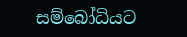සම්බෝධියට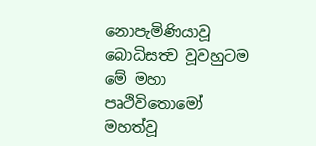නොපැමිණියාවූ බොධිසත්‍ව වූවහුටම මේ මහා පෘථිවිතොමෝ මහත්වූ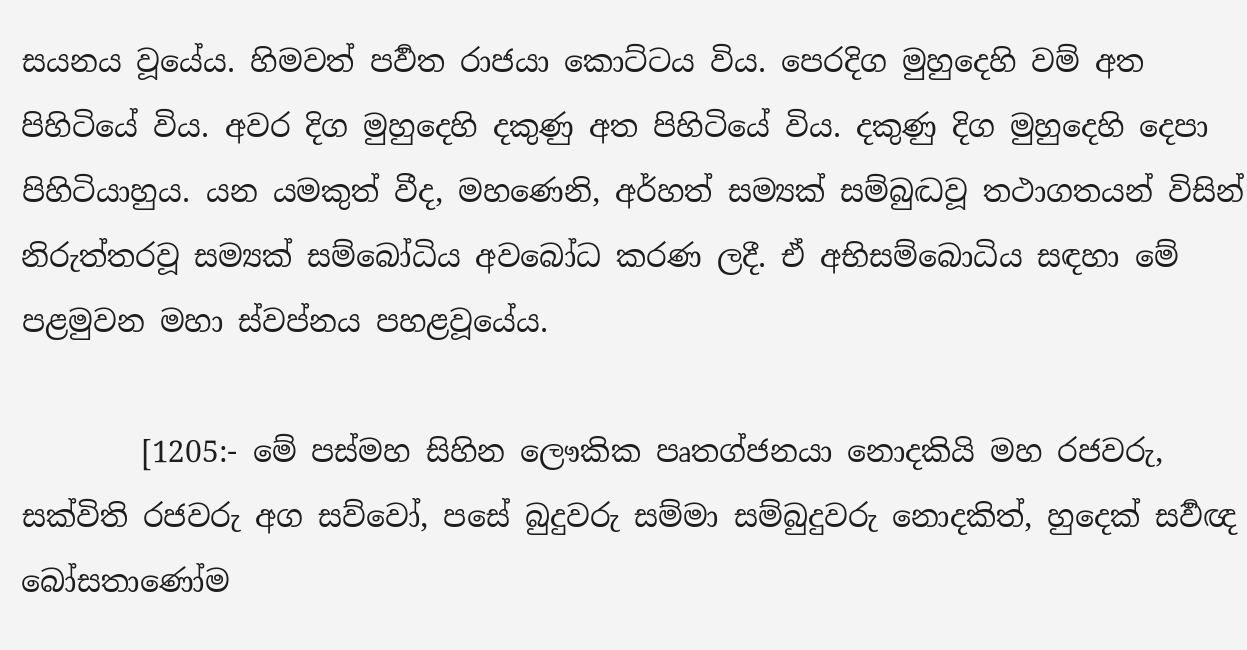සයනය වූයේය. හිමවත් පර්‍වත රාජයා කොට්ටය විය. පෙරදිග මුහුදෙහි වම් අත පිහිටියේ විය. අවර දිග මුහුදෙහි දකුණු අත පිහිටියේ විය. දකුණු දිග මුහුදෙහි දෙපා පිහිටියාහුය. යන යමකුත් වීද, මහණෙනි, අර්හත් සම්‍යක් සම්බුද්‍ධවූ තථාගතයන් විසින් නිරුත්තරවූ සම්‍යක් සම්බෝධිය අවබෝධ කරණ ලදී. ඒ අභිසම්බොධිය සඳහා මේ පළමුවන මහා ස්වප්නය පහළවූයේය.

        [1205:- මේ පස්මහ සිහින ලෞකික පෘතග්ජනයා නොදකියි මහ රජවරු, සක්විති රජවරු අග සව්වෝ, පසේ බුදුවරු සම්මා සම්බුදුවරු නොදකිත්, හුදෙක් සර්‍වඥ බෝසතාණෝම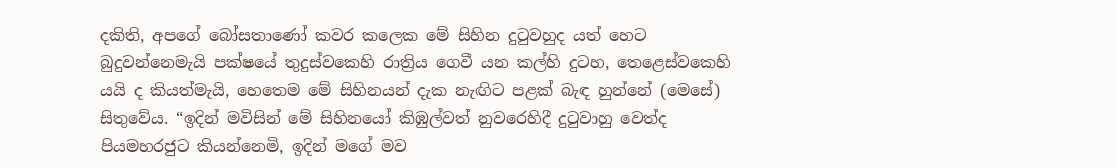දකිති, අපගේ බෝසතාණෝ කවර කලෙක මේ සිහින දුටුවහුද යත් හෙට බුදුවන්නෙමැයි පක්ෂයේ තුදුස්වකෙහි රාත්‍රිය ගෙවී යන කල්හි දුටහ, තෙළෙස්වකෙහි යයි ද කියත්මැයි, හෙතෙම මේ සිහිනයන් දැක නැඟිට පළක් බැඳ හුන්නේ (මෙසේ) සිතුවේය. “ඉදින් මවිසින් මේ සිහිනයෝ කිඹුල්වත් නුවරෙහිදී දුටුවාහු වෙත්ද පියමහරජුට කියන්නෙමි, ඉදින් මගේ මව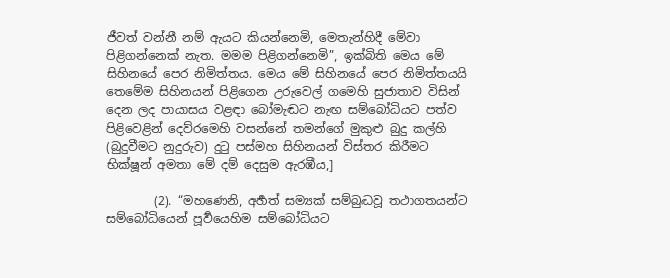ජීවත් වන්නී නම් ඇයට කියන්නෙමි, මෙතැන්හිදී මේවා පිළිගන්නෙක් නැත. මමම පිළිගන්නෙමි”, ඉක්බිති මෙය මේ සිහිනයේ පෙර නිමිත්තය. මෙය මේ සිහිනයේ පෙර නිමිත්තයයි තෙමේම සිහිනයන් පිළිගෙන උරුවෙල් ගමෙහි සුජාතාව විසින් දෙන ලද පායාසය වළඳා බෝමැඬට නැඟ සම්බෝධියට පත්ව පිළිවෙළින් දෙව්රමෙහි වසන්නේ තමන්ගේ මුකුළු බුදු කල්හි (බුදුවීමට නුදුරුව) දුටු පස්මහ සිහිනයන් විස්තර කිරීමට භික්ෂූන් අමතා මේ දම් දෙසුම ඇරඹීය,]

        (2). “මහණෙනි, අර්‍හත් සම්‍යක් සම්බුද්‍ධවූ තථාගතයන්ට සම්බෝධියෙන් පූර්‍වයෙහිම සම්බෝධියට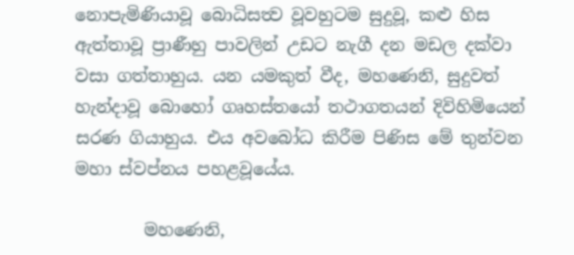නොපැමිණියාවූ බොධිසත්‍ව වූවහුටම සුදුවූ, කළු හිස ඇත්තාවූ ප්‍රාණීහු පාවලින් උඩට නැගී දන මඩල දක්වා වසා ගත්තාහුය. යන යමකුත් වීද, මහණෙනි, සුදුවත් හැන්දාවූ බොහෝ ගෘහස්තයෝ තථාගතයන් දිවිහිමියෙන් සරණ ගියාහුය. එය අවබෝධ කිරීම පිණිස මේ තුන්වන මහා ස්වප්නය පහළවූයේය.

        මහණෙනි,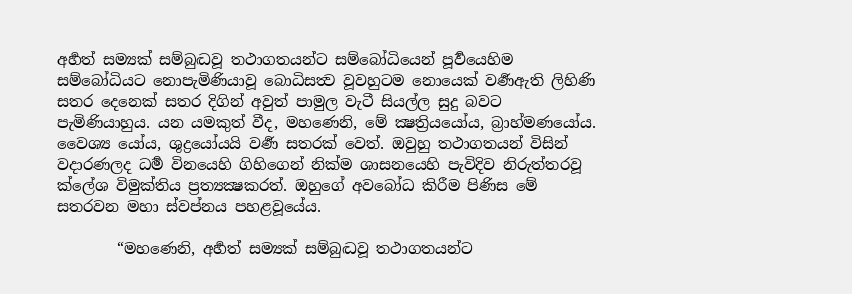අර්‍හත් සම්‍යක් සම්බුද්‍ධවූ තථාගතයන්ට සම්බෝධියෙන් පූර්‍වයෙහිම සම්බෝධියට නොපැමිණියාවූ බොධිසත්‍ව වූවහුටම නොයෙක් වර්‍ණඇති ලිහිණි සතර දෙනෙක් සතර දිගින් අවුත් පාමුල වැටී සියල්ල සුදු බවට පැමිණියාහුය. යන යමකුත් වීද, මහණෙනි, මේ ක්‍ෂත්‍රියයෝය, බ්‍රාහ්මණයෝය. වෛශ්‍ය යෝය, ශුද්‍රයෝයයි වර්‍ණ සතරක් වෙත්. ඔවුහු තථාගතයන් විසින් වදාරණලද ධර්‍ම විනයෙහි ගිහිගෙන් නික්ම ශාසනයෙහි පැවිදිව නිරුත්තරවූ ක්ලේශ විමුක්තිය ප්‍රත්‍යක්‍ෂකරත්. ඔහුගේ අවබෝධ කිරීම පිණිස මේ සතරවන මහා ස්වප්නය පහළවූයේය.

        “මහණෙනි, අර්‍හත් සම්‍යක් සම්බුද්‍ධවූ තථාගතයන්ට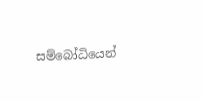සම්බෝධියෙන්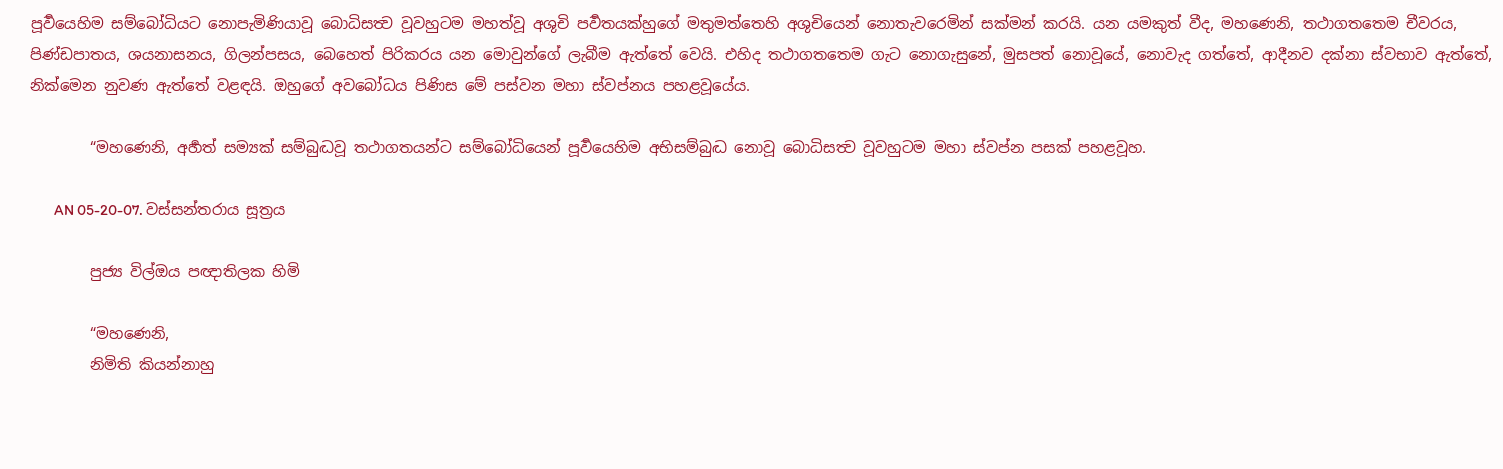පූර්‍වයෙහිම සම්බෝධියට නොපැමිණියාවූ බොධිසත්‍ව වූවහුටම මහත්වූ අශුචි පර්‍වතයක්හුගේ මතුමත්තෙහි අශුචියෙන් නොතැවරෙමින් සක්මන් කරයි. යන යමකුත් වීද, මහණෙනි, තථාගතතෙම චීවරය, පිණ්ඩපාතය, ශයනාසනය, ගිලන්පසය, බෙහෙත් පිරිකරය යන මොවුන්ගේ ලැබීම ඇත්තේ වෙයි. එහිද තථාගතතෙම ගැට නොගැසුනේ, මුසපත් නොවූයේ, නොවැද ගත්තේ, ආදීනව දක්නා ස්වභාව ඇත්තේ, නික්මෙන නුවණ ඇත්තේ වළඳයි. ඔහුගේ අවබෝධය පිණිස මේ පස්වන මහා ස්වප්නය පහළවූයේය.

        “මහණෙනි, අර්‍හත් සම්‍යක් සම්බුද්‍ධවූ තථාගතයන්ට සම්බෝධියෙන් පූර්‍වයෙහිම අභිසම්බුද්‍ධ නොවූ බොධිසත්‍ව වූවහුටම මහා ස්වප්න පසක් පහළවූහ.

        AN 05-20-07. වස්සන්තරාය සූත්‍රය

        පුජ්‍ය විල්ඔය පඥාතිලක හිමි

        “මහණෙනි,
        නිමිති කියන්නාහු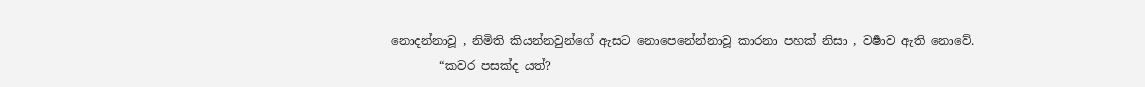නොදන්නාවූ , නිමිති කියන්නවුන්ගේ ඇසට නොපෙනේන්නාවූ කාරනා පහක් නිසා , වර්‍ෂාව ඇති නොවේ.
        “කවර පසක්ද යත්?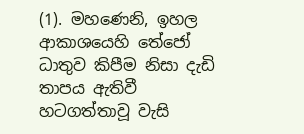(1). මහණෙනි, ඉහල ආකාශයෙහි තේජෝ ධාතුව කිපීම නිසා දැඩි තාපය ඇතිවී හටගත්තාවූ වැසි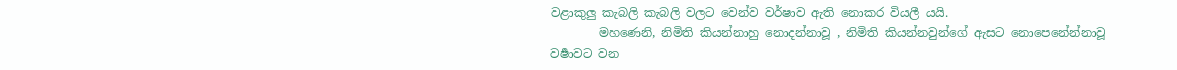වළාකුලු කැබලි කැබලි වලට වෙන්ව වර්ෂාව ඇති නොකර වියලී යයි.
        මහණෙනි, නිමිති කියන්නාහු නොදන්නාවූ , නිමිති කියන්නවුන්ගේ ඇසට නොපෙනේන්නාවූ වර්‍ෂාවට වන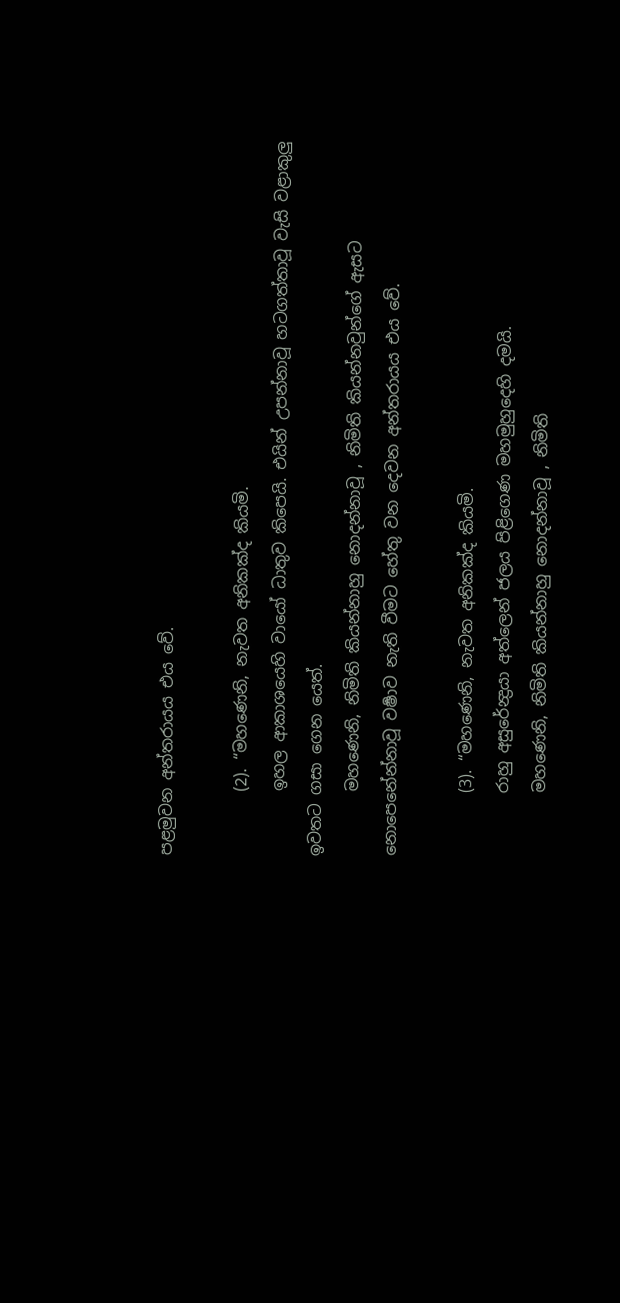පළමුවන අන්තරායය එය වේ.

        (2). “මහණෙනි, නැවත අනිකක්ද කියමි.
        ඉහල ආකාශයෙහි වායෝ ධාතුව කිපෙයි. එයින් උපන්නාවූ හටගත්තාවූ වැසි වළාකුලු ඉවතට ගසා ගෙන යෙත්.
        මහණෙනි, නිමිති කියන්නාහු නොදන්නාවූ , නිමිති කියන්නවුන්ගේ ඇසට නොපෙනේන්නාවූ වර්‍ෂාව නැති වීමට හේතු වන දෙවන අන්තරායය එය වේ.

        (3). “මහණෙනි, නැවත අනිකක්ද කියමි.
        රාහු අසුරේන්‍ද්‍රයා අත්ලෙන් ජලය පිළිගෙණ මහමුහුදෙහි දමයි.
        මහණෙනි, නිමිති කියන්නාහු නොදන්නාවූ , නිමිති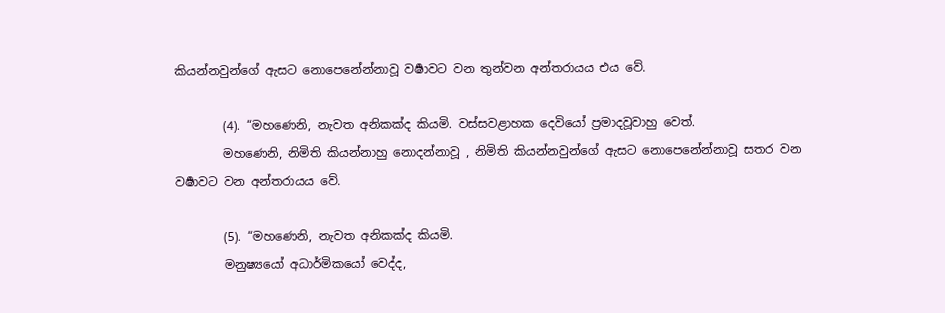කියන්නවුන්ගේ ඇසට නොපෙනේන්නාවූ වර්‍ෂාවට වන තුන්වන අන්තරායය එය වේ.

        (4). “මහණෙනි, නැවත අනිකක්ද කියමි. වස්සවළාහක දෙවියෝ ප්‍රමාදවූවාහු වෙත්.
        මහණෙනි, නිමිති කියන්නාහු නොදන්නාවූ , නිමිති කියන්නවුන්ගේ ඇසට නොපෙනේන්නාවූ සතර වන වර්‍ෂාවට වන අන්තරායය වේ.

        (5). “මහණෙනි, නැවත අනිකක්ද කියමි.
        මනුෂ්‍යයෝ අධාර්මිකයෝ වෙද්ද,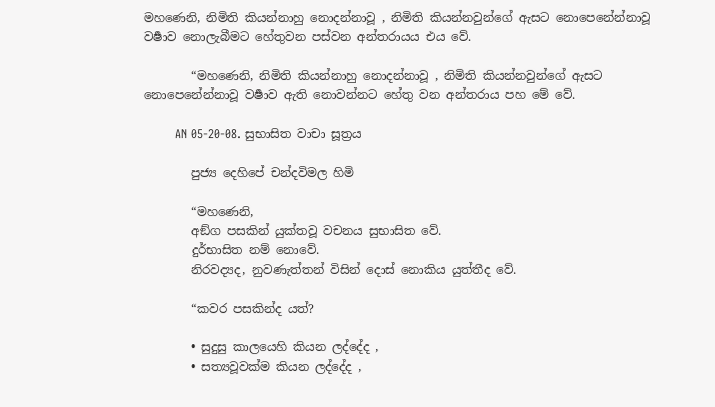මහණෙනි, නිමිති කියන්නාහු නොදන්නාවූ , නිමිති කියන්නවුන්ගේ ඇසට නොපෙනේන්නාවූ වර්‍ෂාව නොලැබීමට හේතුවන පස්වන අන්තරායය එය වේ.

        “මහණෙනි, නිමිති කියන්නාහු නොදන්නාවූ , නිමිති කියන්නවුන්ගේ ඇසට නොපෙනේන්නාවූ වර්‍ෂාව ඇති නොවන්නට හේතු වන අන්තරාය පහ මේ වේ.

        AN 05-20-08. සුභාසිත වාචා සූත්‍රය

        පුජ්‍ය දෙහිපේ චන්දවිමල හිමි

        “මහණෙනි,
        අඞ්ග පසකින් යුක්තවූ වචනය සුභාසිත වේ.
        දුර්භාසිත නම් නොවේ.
        නිරවද්‍යද, නුවණැත්තන් විසින් දොස් නොකිය යුත්තීද වේ.

        “කවර පසකින්ද යත්?

        • සුදුසු කාලයෙහි කියන ලද්දේද ,
        • සත්‍යවූවක්ම කියන ලද්දේද ,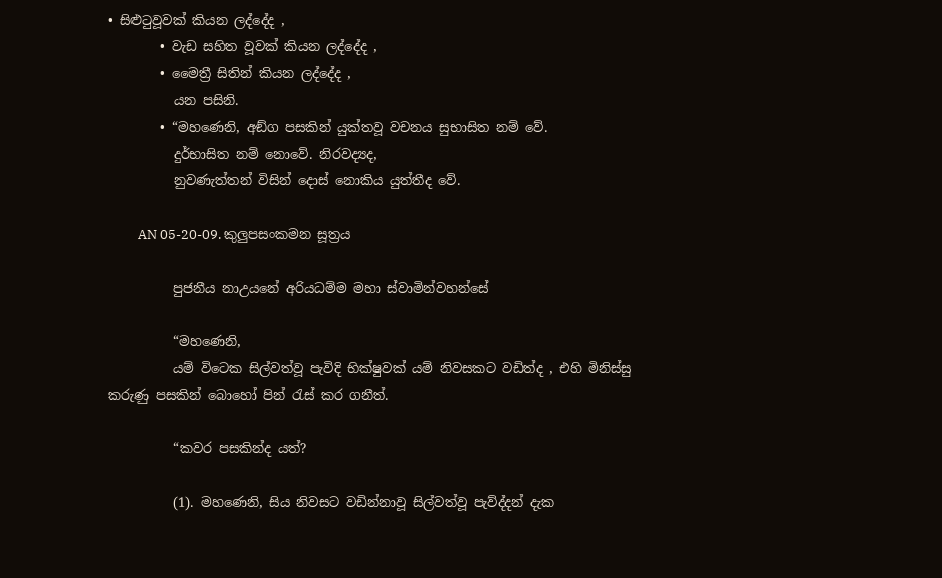• සිළුටුවූවක් කියන ලද්දේද ,
        • වැඩ සහිත වූවක් කියන ලද්දේද ,
        • මෛත්‍රී සිතින් කියන ලද්දේද ,
          යන පසිනි.
        • “මහණෙනි, අඞ්ග පසකින් යුක්තවූ වචනය සුභාසිත නම් වේ.
          දුර්භාසිත නම් නොවේ. නිරවද්‍යද,
          නුවණැත්තන් විසින් දොස් නොකිය යුත්තීද වේ.

          AN 05-20-09. කුලුපසංකමන සූත්‍රය

          පුජනීය නාඋයනේ අරියධම්ම මහා ස්වාමින්වහන්සේ

          “මහණෙනි,
          යම් විටෙක සිල්වත්වූ පැවිදි භික්ෂුවක් යම් නිවසකට වඩිත්ද , එහි මිනිස්සු කරුණු පසකින් බොහෝ පින් රැස් කර ගනීත්.

          “කවර පසකින්ද යත්?

          (1). මහණෙනි, සිය නිවසට වඩින්නාවූ සිල්වත්වූ පැව්ද්දන් දැක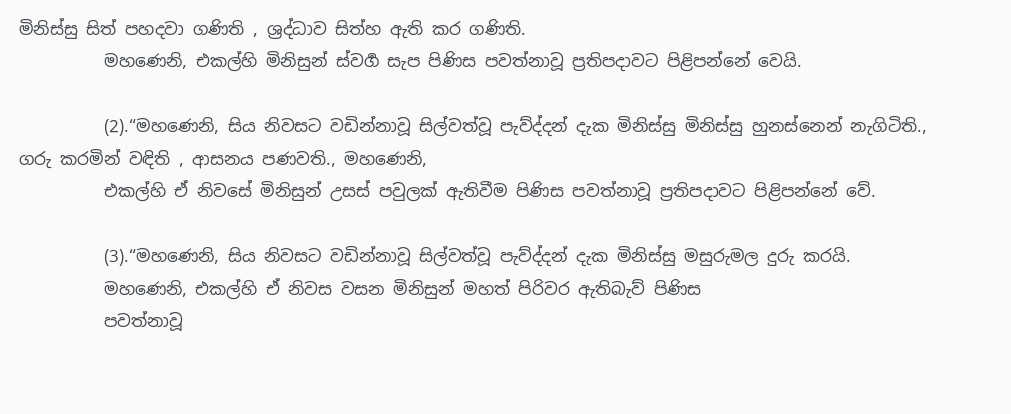මිනිස්සු සිත් පහදවා ගණිති , ශ්‍රද්ධාව සිත්හ ඇති කර ගණිති.
          මහණෙනි, එකල්හි මිනිසුන් ස්වර්‍ග සැප පිණිස පවත්නාවූ ප්‍රතිපදාවට පිළිපන්නේ වෙයි.

          (2).“මහණෙනි, සිය නිවසට වඩින්නාවූ සිල්වත්වූ පැව්ද්දන් දැක මිනිස්සු මිනිස්සු හුනස්නෙන් නැගිටිති., ගරු කරමින් වඳිති , ආසනය පණවති., මහණෙනි,
          එකල්හි ඒ නිවසේ මිනිසුන් උසස් පවුලක් ඇතිවීම පිණිස පවත්නාවූ ප්‍රතිපදාවට පිළිපන්නේ වේ.

          (3).“මහණෙනි, සිය නිවසට වඩින්නාවූ සිල්වත්වූ පැව්ද්දන් දැක මිනිස්සු මසුරුමල දුරු කරයි.
          මහණෙනි, එකල්හි ඒ නිවස වසන මිනිසුන් මහත් පිරිවර ඇතිබැව් පිණිස
          පවත්නාවූ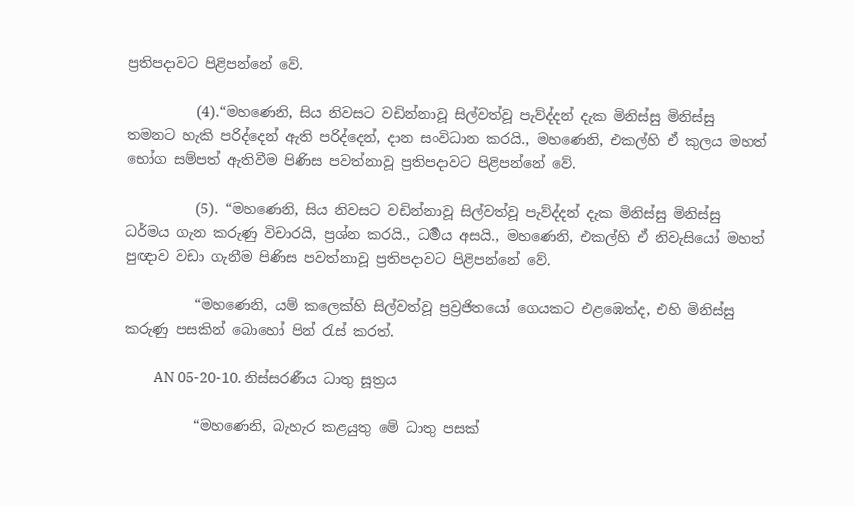ප්‍රතිපදාවට පිළිපන්නේ වේ.

          (4).“මහණෙනි, සිය නිවසට වඩින්නාවූ සිල්වත්වූ පැව්ද්දන් දැක මිනිස්සු මිනිස්සු තමනට හැකි පරිද්දෙන් ඇති පරිද්දෙන්, දාන සංවිධාන කරයි., මහණෙනි, එකල්හි ඒ කුලය මහත් භෝග සම්පත් ඇතිවීම පිණිස පවත්නාවූ ප්‍රතිපදාවට පිළිපන්නේ වේ.

          (5). “මහණෙනි, සිය නිවසට වඩින්නාවූ සිල්වත්වූ පැව්ද්දන් දැක මිනිස්සු මිනිස්සු ධර්මය ගැන කරුණු විචාරයි, ප්‍රශ්න කරයි., ධර්‍මය අසයි., මහණෙනි, එකල්හි ඒ නිවැසියෝ මහත් පුඥාව වඩා ගැනීම පිණිස පවත්නාවූ ප්‍රතිපදාවට පිළිපන්නේ වේ.

          “මහණෙනි, යම් කලෙක්හි සිල්වත්වූ ප්‍රව්‍රජිතයෝ ගෙයකට එළඹෙත්ද, එහි මිනිස්සු කරුණු පසකින් බොහෝ පින් රැස් කරත්.

          AN 05-20-10. නිස්සරණීය ධාතු සූත්‍රය

          “මහණෙනි, බැහැර කළයුතු මේ ධාතු පසක්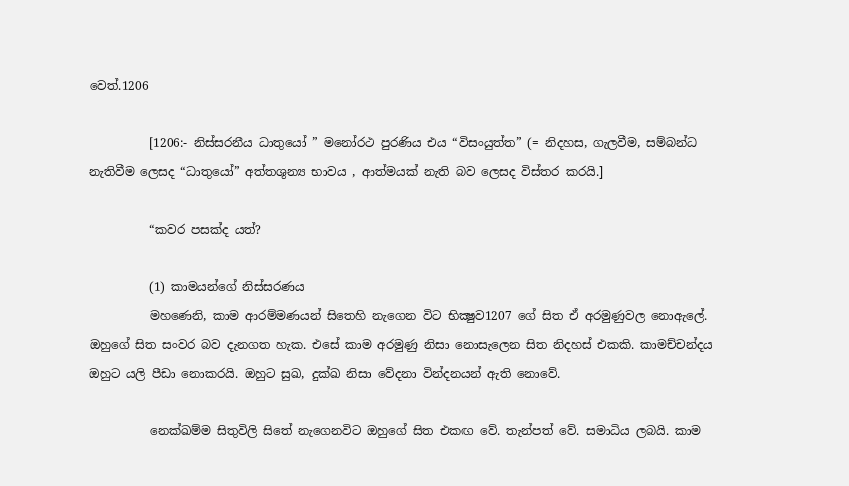වෙත්.1206

          [1206:- නිස්සරනීය ධාතුයෝ ” මනෝරථ පුරණිය එය “විසංයුත්ත” (= නිදහස, ගැලවීම, සම්බන්ධ නැතිවීම ලෙසද “ධාතුයෝ” අත්තශුන්‍ය භාවය , ආත්මයක් නැති බව ලෙසද විස්තර කරයි.]

          “කවර පසක්ද යත්?

          (1) කාමයන්ගේ නිස්සරණය
          මහණෙනි, කාම ආරම්මණයන් සිතෙහි නැගෙන විට භික්‍ෂුව1207 ගේ සිත ඒ අරමුණුවල නොඇලේ. ඔහුගේ සිත සංවර බව දැනගත හැක. එසේ කාම අරමුණු නිසා නොසැලෙන සිත නිදහස් එකකි. කාමච්චන්දය ඔහුට යලි පීඩා නොකරයි. ඔහුට සුඛ, දුක්ඛ නිසා වේදනා වින්දනයන් ඇති නොවේ.

          නෙක්ඛම්ම සිතුවිලි සිතේ නැගෙනවිට ඔහුගේ සිත එකඟ වේ. තැන්පත් වේ. සමාධිය ලබයි. කාම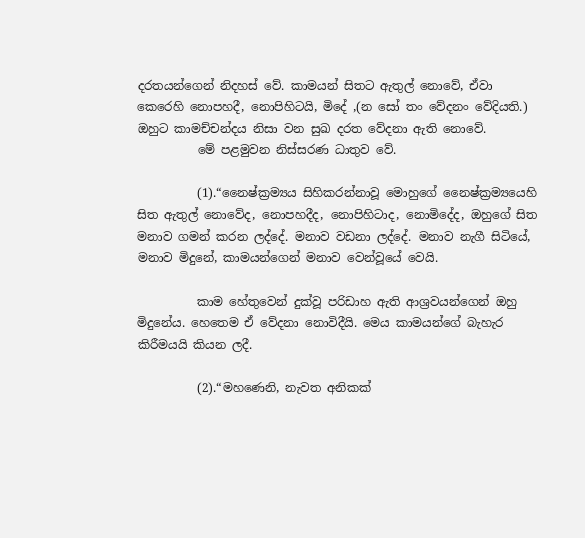දරතයන්ගෙන් නිදහස් වේ. කාමයන් සිතට ඇතුල් නොවේ, ඒවා කෙරෙහි නොපහදී, නොපිහිටයි, මිදේ ,(න සෝ තං වේදනං වේදියති.) ඔහුට කාමච්චන්දය නිසා වන සුඛ දරත වේදනා ඇති නොවේ.
          මේ පළමුවන නිස්සරණ ධාතුව වේ.

          (1).“නෛෂ්ක්‍රම්‍යය සිහිකරන්නාවූ මොහුගේ නෛෂ්ක්‍රම්‍යයෙහි සිත ඇතුල් නොවේද, නොපහදීද, නොපිහිටාද, නොමිදේද, ඔහුගේ සිත මනාව ගමන් කරන ලද්දේ. මනාව වඩනා ලද්දේ. මනාව නැගී සිටියේ, මනාව මිදුනේ, කාමයන්ගෙන් මනාව වෙන්වූයේ වෙයි.

          කාම හේතුවෙන් දුක්වූ පරිඩාහ ඇති ආශ්‍රවයන්ගෙන් ඔහු මිදුනේය. හෙතෙම ඒ වේදනා නොවිදීයි. මෙය කාමයන්ගේ බැහැර කිරීමයයි කියන ලදී.

          (2).“මහණෙනි, නැවත අනිකක්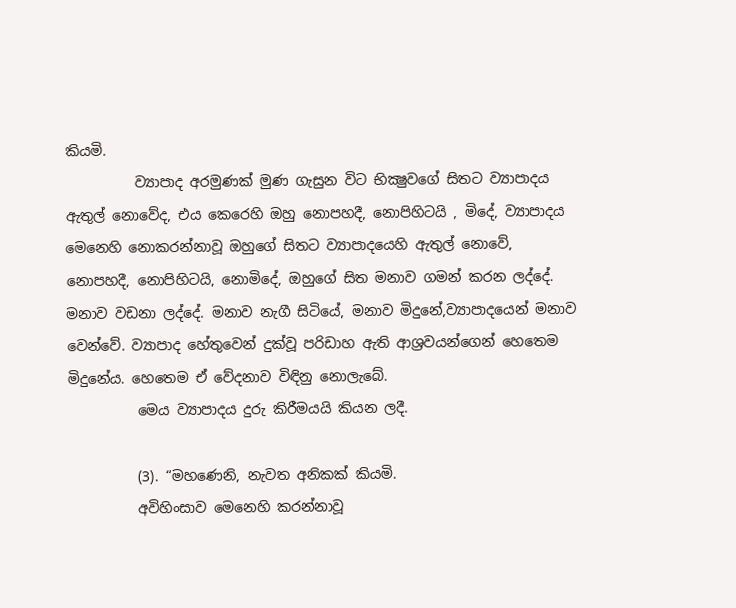කියමි.
          ව්‍යාපාද අරමුණක් මුණ ගැසුන විට භික්‍ෂුවගේ සිතට ව්‍යාපාදය ඇතුල් නොවේද, එය කෙරෙහි ඔහු නොපහදී, නොපිහිටයි , මිදේ, ව්‍යාපාදය මෙනෙහි නොකරන්නාවූ ඔහුගේ සිතට ව්‍යාපාදයෙහි ඇතුල් නොවේ, නොපහදී, නොපිහිටයි, නොමිදේ, ඔහුගේ සිත මනාව ගමන් කරන ලද්දේ. මනාව වඩනා ලද්දේ. මනාව නැගී සිටියේ, මනාව මිදුනේ,ව්‍යාපාදයෙන් මනාව වෙන්වේ. ව්‍යාපාද හේතුවෙන් දුක්වූ පරිඩාහ ඇති ආශ්‍රවයන්ගෙන් හෙතෙම මිදුනේය. හෙතෙම ඒ වේදනාව විඳිනු නොලැබේ.
          මෙය ව්‍යාපාදය දුරු කිරීමයයි කියන ලදී.

          (3). “මහණෙනි, නැවත අනිකක් කියමි.
          අවිහිංසාව මෙනෙහි කරන්නාවූ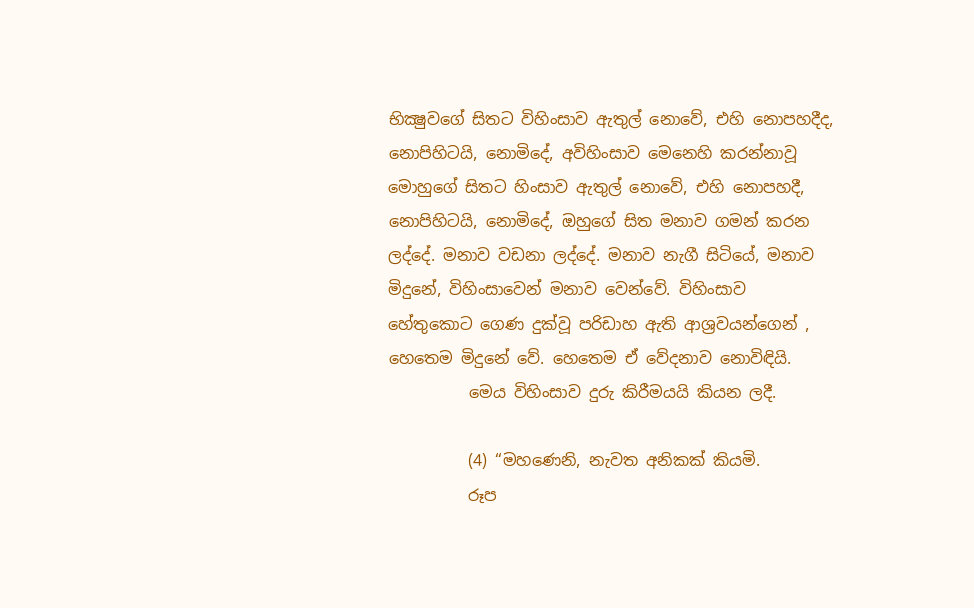භික්‍ෂුවගේ සිතට විහිංසාව ඇතුල් නොවේ, එහි නොපහදීද, නොපිහිටයි, නොමිදේ, අවිහිංසාව මෙනෙහි කරන්නාවූ මොහුගේ සිතට හිංසාව ඇතුල් නොවේ, එහි නොපහදී, නොපිහිටයි, නොමිදේ, ඔහුගේ සිත මනාව ගමන් කරන ලද්දේ. මනාව වඩනා ලද්දේ. මනාව නැගී සිටියේ, මනාව මිදුනේ, විහිංසාවෙන් මනාව වෙන්වේ. විහිංසාව හේතුකොට ගෙණ දුක්වූ පරිඩාහ ඇති ආශ්‍රවයන්ගෙන් , හෙතෙම මිදුනේ වේ. හෙතෙම ඒ වේදනාව නොවිඳියි.
          මෙය විහිංසාව දුරු කිරීමයයි කියන ලදී.

          (4) “මහණෙනි, නැවත අනිකක් කියමි.
          රූප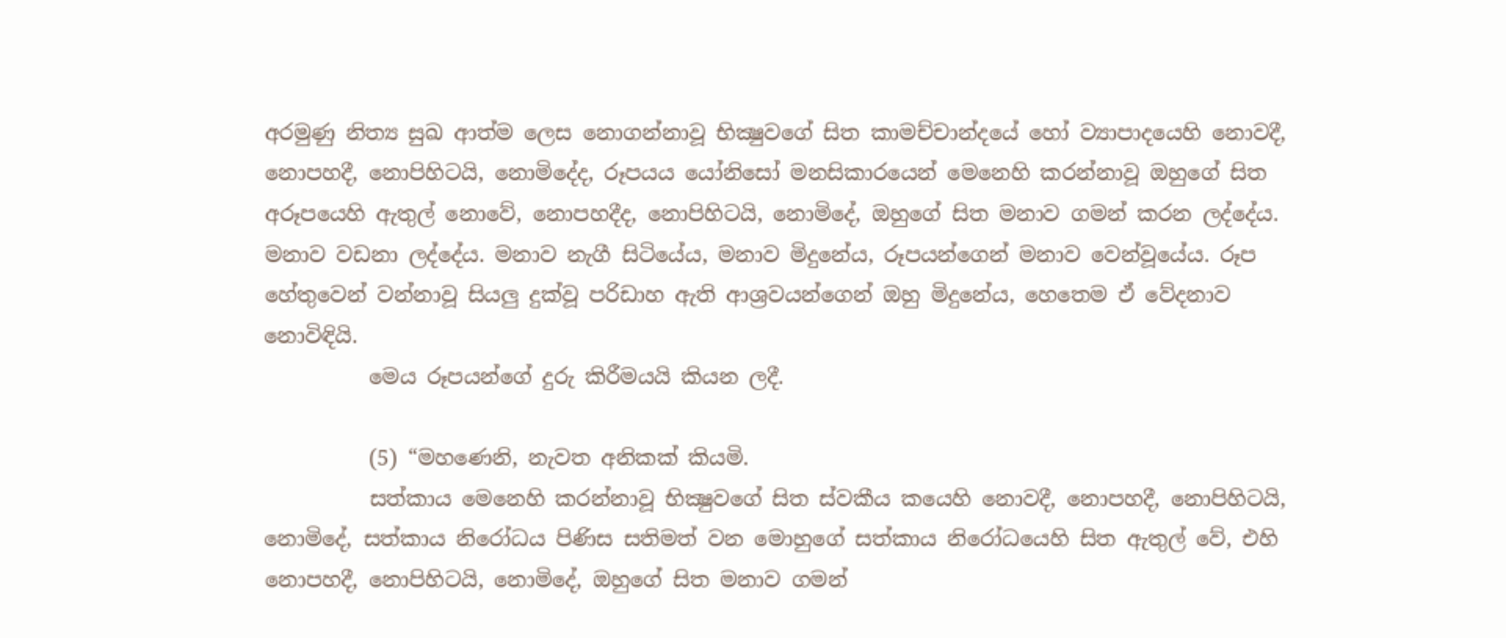අරමුණු නිත්‍ය සුඛ ආත්ම ලෙස නොගන්නාවූ භික්‍ෂුවගේ සිත කාමච්චාන්දයේ හෝ ව්‍යාපාදයෙහි නොවදී, නොපහදී, නොපිහිටයි, නොමිදේද, රූපයය යෝනිසෝ මනසිකාරයෙන් මෙනෙහි කරන්නාවූ ඔහුගේ සිත අරූපයෙහි ඇතුල් නොවේ, නොපහදීද, නොපිහිටයි, නොමිදේ, ඔහුගේ සිත මනාව ගමන් කරන ලද්දේය. මනාව වඩනා ලද්දේය. මනාව නැගී සිටියේය, මනාව මිදුනේය, රූපයන්ගෙන් මනාව වෙන්වූයේය. රූප හේතුවෙන් වන්නාවූ සියලු දුක්වූ පරිඩාහ ඇති ආශ්‍රවයන්ගෙන් ඔහු මිදුනේය, හෙතෙම ඒ වේදනාව නොවිඳියි.
          මෙය රූපයන්ගේ දුරු කිරීමයයි කියන ලදී.

          (5) “මහණෙනි, නැවත අනිකක් කියමි.
          සත්කාය මෙනෙහි කරන්නාවූ භික්‍ෂුවගේ සිත ස්වකීය කයෙහි නොවදී, නොපහදී, නොපිහිටයි, නොමිදේ, සත්කාය නිරෝධය පිණිස සතිමත් වන මොහුගේ සත්කාය නිරෝධයෙහි සිත ඇතුල් වේ, එහි නොපහදී, නොපිහිටයි, නොමිදේ, ඔහුගේ සිත මනාව ගමන්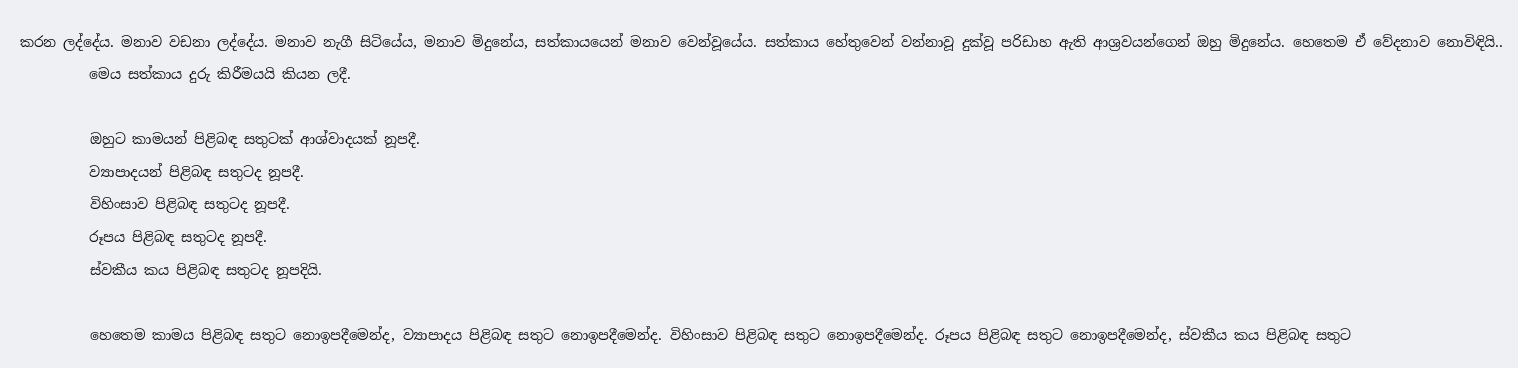කරන ලද්දේය. මනාව වඩනා ලද්දේය. මනාව නැගී සිටියේය, මනාව මිදුනේය, සත්කායයෙන් මනාව වෙන්වූයේය. සත්කාය හේතුවෙන් වන්නාවූ දුක්වූ පරිඩාහ ඇති ආශ්‍රවයන්ගෙන් ඔහු මිදුනේය. හෙතෙම ඒ වේදනාව නොවිඳියි..
          මෙය සත්කාය දුරු කිරීමයයි කියන ලදී.

          ඔහුට කාමයන් පිළිබඳ සතුටක් ආශ්වාදයක් නූපදී.
          ව්‍යාපාදයන් පිළිබඳ සතුටද නූපදී.
          විහිංසාව පිළිබඳ සතුටද නූපදී.
          රූපය පිළිබඳ සතුටද නූපදී.
          ස්වකීය කය පිළිබඳ සතුටද නූපදියි.

          හෙතෙම කාමය පිළිබඳ සතුට නොඉපදීමෙන්ද, ව්‍යාපාදය පිළිබඳ සතුට නොඉපදීමෙන්ද. විහිංසාව පිළිබඳ සතුට නොඉපදීමෙන්ද. රූපය පිළිබඳ සතුට නොඉපදීමෙන්ද, ස්වකීය කය පිළිබඳ සතුට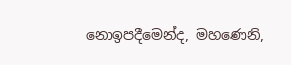නොඉපදීමෙන්ද, මහණෙනි,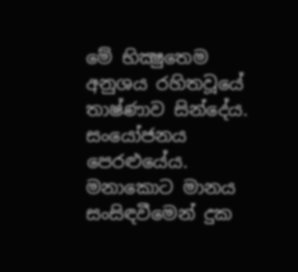මේ භික්‍ෂුතෙම අනුශය රහිතවූයේ තාෂ්ණාව සින්දේය. සංයෝජනය පෙරළුයේය. මනාකොට මානය සංසිඳවීමෙන් දුක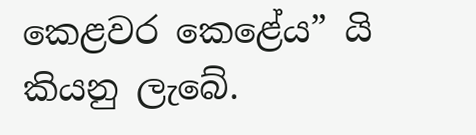කෙළවර කෙළේය” යි කියනු ලැබේ.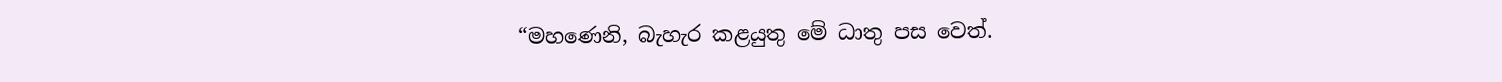“මහණෙනි, බැහැර කළයුතු මේ ධාතු පස වෙත්.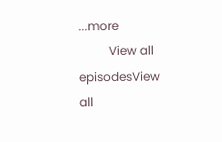...more
          View all episodesView all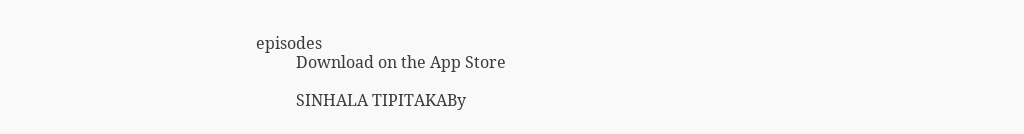episodes
          Download on the App Store

          SINHALA TIPITAKABy